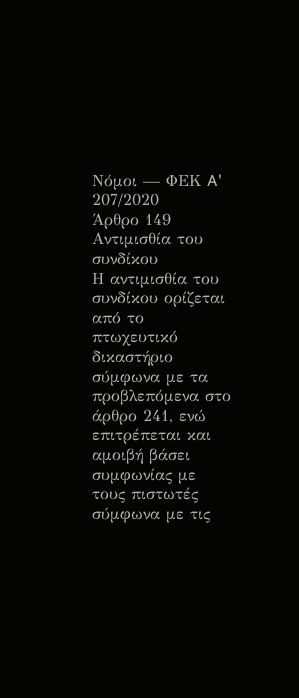Νόμοι — ΦΕΚ A' 207/2020
Άρθρο 149
Αντιμισθία του συνδίκου
Η αντιμισθία του συνδίκου ορίζεται από το πτωχευτικό δικαστήριο σύμφωνα με τα προβλεπόμενα στο άρθρο 241, ενώ επιτρέπεται και αμοιβή βάσει συμφωνίας με τους πιστωτές σύμφωνα με τις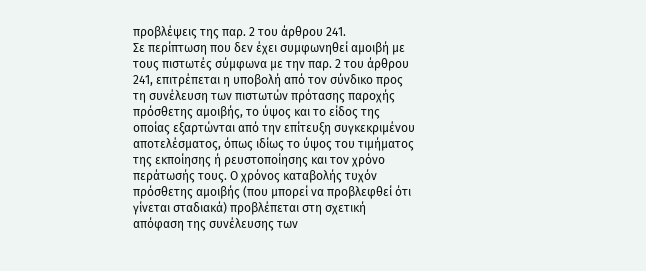προβλέψεις της παρ. 2 του άρθρου 241.
Σε περίπτωση που δεν έχει συμφωνηθεί αμοιβή με τους πιστωτές σύμφωνα με την παρ. 2 του άρθρου 241, επιτρέπεται η υποβολή από τον σύνδικο προς τη συνέλευση των πιστωτών πρότασης παροχής πρόσθετης αμοιβής, το ύψος και το είδος της οποίας εξαρτώνται από την επίτευξη συγκεκριμένου αποτελέσματος, όπως ιδίως το ύψος του τιμήματος της εκποίησης ή ρευστοποίησης και τον χρόνο περάτωσής τους. Ο χρόνος καταβολής τυχόν πρόσθετης αμοιβής (που μπορεί να προβλεφθεί ότι γίνεται σταδιακά) προβλέπεται στη σχετική απόφαση της συνέλευσης των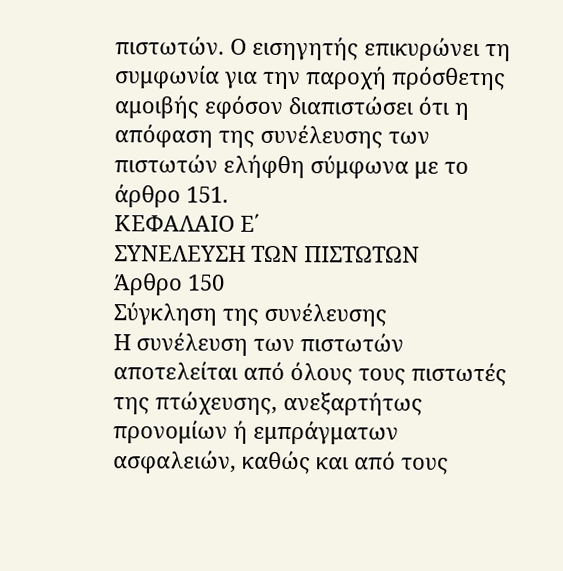πιστωτών. Ο εισηγητής επικυρώνει τη συμφωνία για την παροχή πρόσθετης αμοιβής εφόσον διαπιστώσει ότι η απόφαση της συνέλευσης των πιστωτών ελήφθη σύμφωνα με το άρθρο 151.
ΚΕΦΑΛΑΙΟ Ε΄
ΣΥΝΕΛΕΥΣΗ ΤΩΝ ΠΙΣΤΩΤΩΝ
Άρθρο 150
Σύγκληση της συνέλευσης
Η συνέλευση των πιστωτών αποτελείται από όλους τους πιστωτές της πτώχευσης, ανεξαρτήτως προνομίων ή εμπράγματων ασφαλειών, καθώς και από τους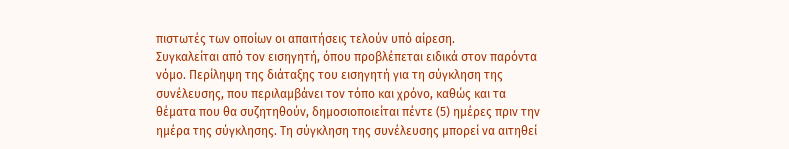πιστωτές των οποίων οι απαιτήσεις τελούν υπό αίρεση.
Συγκαλείται από τον εισηγητή, όπου προβλέπεται ειδικά στον παρόντα νόμο. Περίληψη της διάταξης του εισηγητή για τη σύγκληση της συνέλευσης, που περιλαμβάνει τον τόπο και χρόνο, καθώς και τα θέματα που θα συζητηθούν, δημοσιοποιείται πέντε (5) ημέρες πριν την ημέρα της σύγκλησης. Τη σύγκληση της συνέλευσης μπορεί να αιτηθεί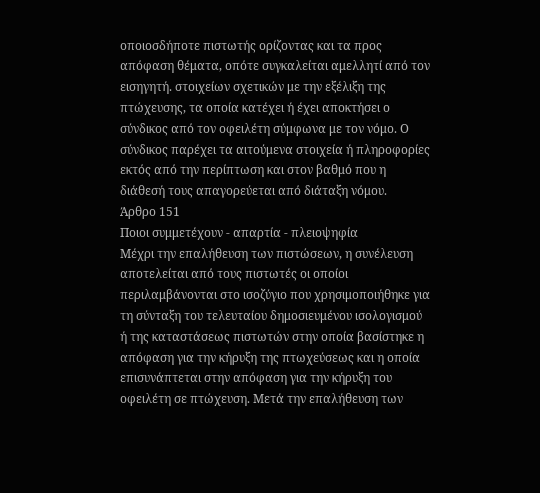οποιοσδήποτε πιστωτής ορίζοντας και τα προς απόφαση θέματα, οπότε συγκαλείται αμελλητί από τον εισηγητή. στοιχείων σχετικών με την εξέλιξη της πτώχευσης, τα οποία κατέχει ή έχει αποκτήσει ο σύνδικος από τον οφειλέτη σύμφωνα με τον νόμο. Ο σύνδικος παρέχει τα αιτούμενα στοιχεία ή πληροφορίες εκτός από την περίπτωση και στον βαθμό που η διάθεσή τους απαγορεύεται από διάταξη νόμου.
Άρθρο 151
Ποιοι συμμετέχουν - απαρτία - πλειοψηφία
Μέχρι την επαλήθευση των πιστώσεων, η συνέλευση αποτελείται από τους πιστωτές οι οποίοι περιλαμβάνονται στο ισοζύγιο που χρησιμοποιήθηκε για τη σύνταξη του τελευταίου δημοσιευμένου ισολογισμού ή της καταστάσεως πιστωτών στην οποία βασίστηκε η απόφαση για την κήρυξη της πτωχεύσεως και η οποία επισυνάπτεται στην απόφαση για την κήρυξη του οφειλέτη σε πτώχευση. Μετά την επαλήθευση των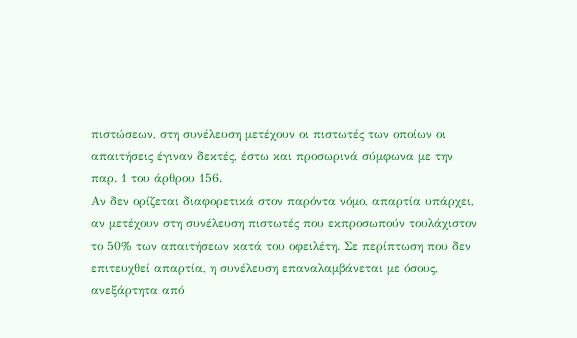πιστώσεων, στη συνέλευση μετέχουν οι πιστωτές των οποίων οι απαιτήσεις έγιναν δεκτές, έστω και προσωρινά σύμφωνα με την παρ. 1 του άρθρου 156.
Αν δεν ορίζεται διαφορετικά στον παρόντα νόμο, απαρτία υπάρχει, αν μετέχουν στη συνέλευση πιστωτές που εκπροσωπούν τουλάχιστον το 50% των απαιτήσεων κατά του οφειλέτη. Σε περίπτωση που δεν επιτευχθεί απαρτία, η συνέλευση επαναλαμβάνεται με όσους, ανεξάρτητα από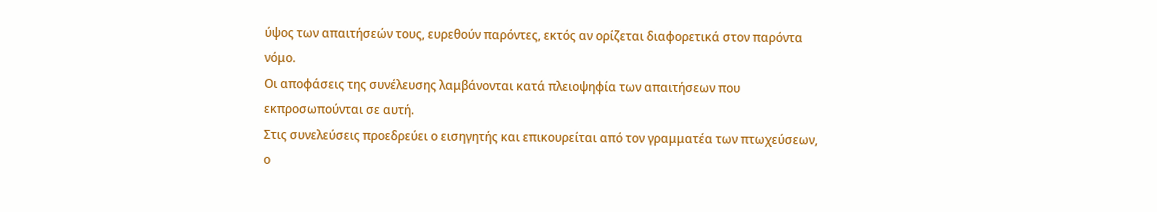ύψος των απαιτήσεών τους, ευρεθούν παρόντες, εκτός αν ορίζεται διαφορετικά στον παρόντα νόμο.
Οι αποφάσεις της συνέλευσης λαμβάνονται κατά πλειοψηφία των απαιτήσεων που εκπροσωπούνται σε αυτή.
Στις συνελεύσεις προεδρεύει ο εισηγητής και επικουρείται από τον γραμματέα των πτωχεύσεων, ο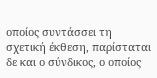οποίος συντάσσει τη σχετική έκθεση, παρίσταται δε και ο σύνδικος, ο οποίος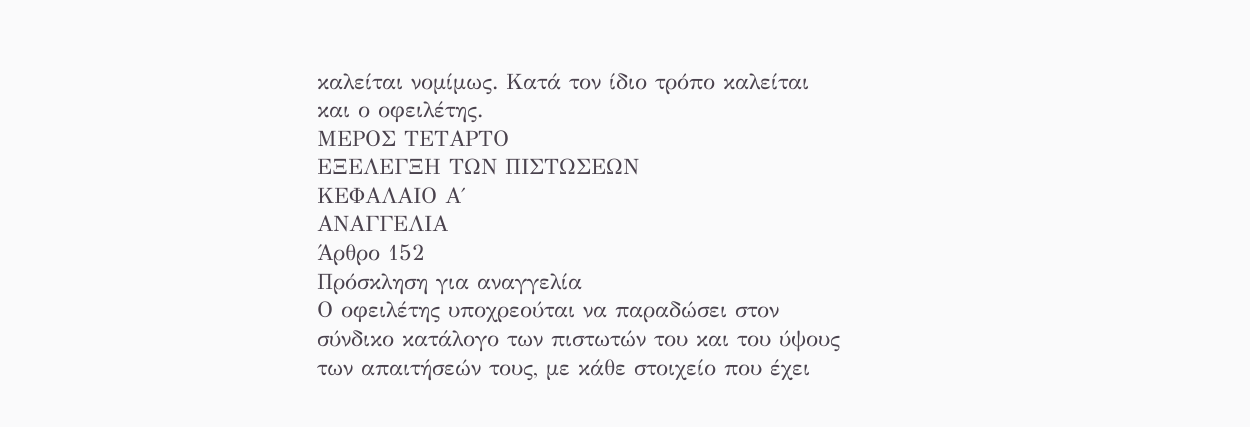καλείται νομίμως. Κατά τον ίδιο τρόπο καλείται και ο οφειλέτης.
ΜΕΡΟΣ ΤΕΤΑΡΤΟ
ΕΞΕΛΕΓΞΗ ΤΩΝ ΠΙΣΤΩΣΕΩΝ
ΚΕΦΑΛΑΙΟ Α΄
ΑΝΑΓΓΕΛΙΑ
Άρθρο 152
Πρόσκληση για αναγγελία
Ο οφειλέτης υποχρεούται να παραδώσει στον σύνδικο κατάλογο των πιστωτών του και του ύψους των απαιτήσεών τους, με κάθε στοιχείο που έχει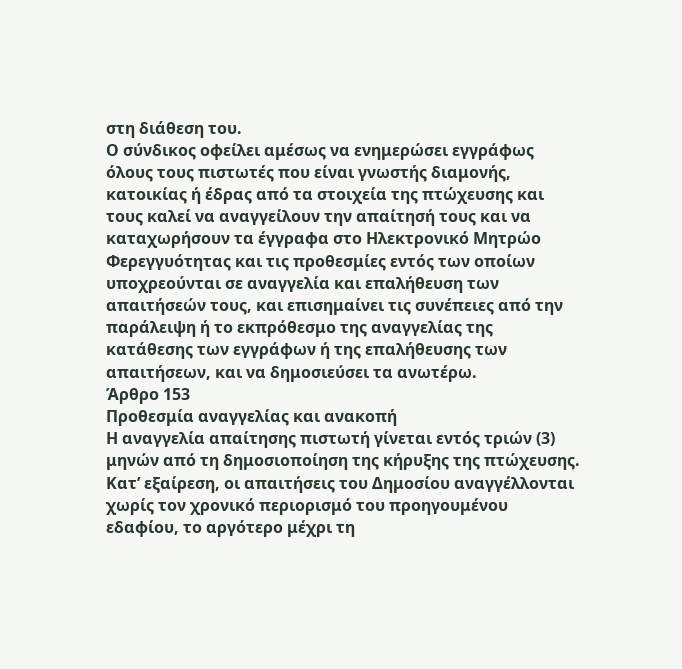στη διάθεση του.
Ο σύνδικος οφείλει αμέσως να ενημερώσει εγγράφως όλους τους πιστωτές που είναι γνωστής διαμονής, κατοικίας ή έδρας από τα στοιχεία της πτώχευσης και τους καλεί να αναγγείλουν την απαίτησή τους και να καταχωρήσουν τα έγγραφα στο Ηλεκτρονικό Μητρώο Φερεγγυότητας και τις προθεσμίες εντός των οποίων υποχρεούνται σε αναγγελία και επαλήθευση των απαιτήσεών τους, και επισημαίνει τις συνέπειες από την παράλειψη ή το εκπρόθεσμο της αναγγελίας της κατάθεσης των εγγράφων ή της επαλήθευσης των απαιτήσεων, και να δημοσιεύσει τα ανωτέρω.
Άρθρο 153
Προθεσμία αναγγελίας και ανακοπή
Η αναγγελία απαίτησης πιστωτή γίνεται εντός τριών (3) μηνών από τη δημοσιοποίηση της κήρυξης της πτώχευσης. Κατ’ εξαίρεση, οι απαιτήσεις του Δημοσίου αναγγέλλονται χωρίς τον χρονικό περιορισμό του προηγουμένου εδαφίου, το αργότερο μέχρι τη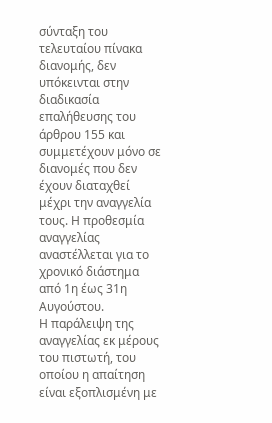σύνταξη του τελευταίου πίνακα διανομής, δεν υπόκεινται στην διαδικασία επαλήθευσης του άρθρου 155 και συμμετέχουν μόνο σε διανομές που δεν έχουν διαταχθεί μέχρι την αναγγελία τους. Η προθεσμία αναγγελίας αναστέλλεται για το χρονικό διάστημα από 1η έως 31η Αυγούστου.
Η παράλειψη της αναγγελίας εκ μέρους του πιστωτή, του οποίου η απαίτηση είναι εξοπλισμένη με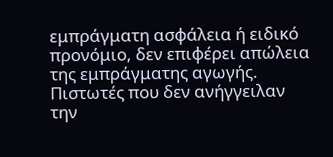εμπράγματη ασφάλεια ή ειδικό προνόμιο, δεν επιφέρει απώλεια της εμπράγματης αγωγής.
Πιστωτές που δεν ανήγγειλαν την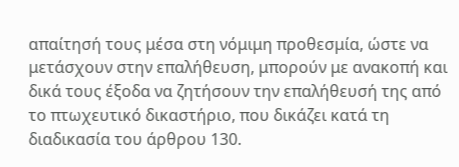απαίτησή τους μέσα στη νόμιμη προθεσμία, ώστε να μετάσχουν στην επαλήθευση, μπορούν με ανακοπή και δικά τους έξοδα να ζητήσουν την επαλήθευσή της από το πτωχευτικό δικαστήριο, που δικάζει κατά τη διαδικασία του άρθρου 130.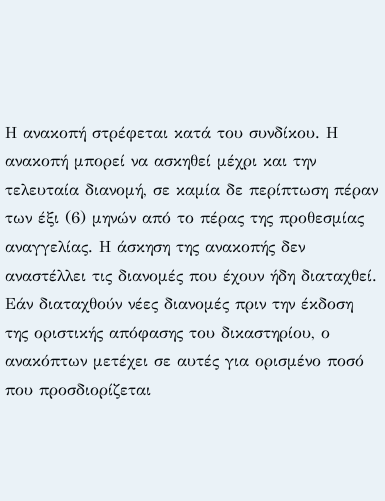Η ανακοπή στρέφεται κατά του συνδίκου. Η ανακοπή μπορεί να ασκηθεί μέχρι και την τελευταία διανομή, σε καμία δε περίπτωση πέραν των έξι (6) μηνών από το πέρας της προθεσμίας αναγγελίας. Η άσκηση της ανακοπής δεν αναστέλλει τις διανομές που έχουν ήδη διαταχθεί. Εάν διαταχθούν νέες διανομές πριν την έκδοση της οριστικής απόφασης του δικαστηρίου, ο ανακόπτων μετέχει σε αυτές για ορισμένο ποσό που προσδιορίζεται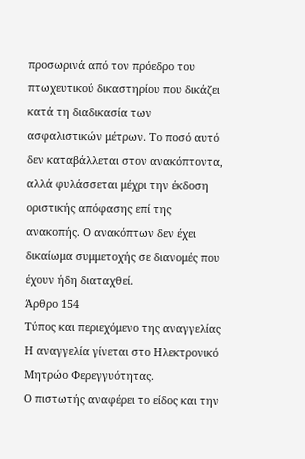προσωρινά από τον πρόεδρο του πτωχευτικού δικαστηρίου που δικάζει κατά τη διαδικασία των ασφαλιστικών μέτρων. Το ποσό αυτό δεν καταβάλλεται στον ανακόπτοντα, αλλά φυλάσσεται μέχρι την έκδοση οριστικής απόφασης επί της ανακοπής. Ο ανακόπτων δεν έχει δικαίωμα συμμετοχής σε διανομές που έχουν ήδη διαταχθεί.
Άρθρο 154
Τύπος και περιεχόμενο της αναγγελίας
Η αναγγελία γίνεται στο Ηλεκτρονικό Μητρώο Φερεγγυότητας.
Ο πιστωτής αναφέρει το είδος και την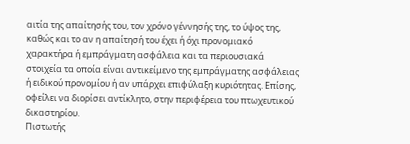αιτία της απαίτησής του, τον χρόνο γέννησής της, το ύψος της, καθώς και το αν η απαίτησή του έχει ή όχι προνομιακό χαρακτήρα ή εμπράγματη ασφάλεια και τα περιουσιακά στοιχεία τα οποία είναι αντικείμενο της εμπράγματης ασφάλειας ή ειδικού προνομίου ή αν υπάρχει επιφύλαξη κυριότητας. Επίσης, οφείλει να διορίσει αντίκλητο, στην περιφέρεια του πτωχευτικού δικαστηρίου.
Πιστωτής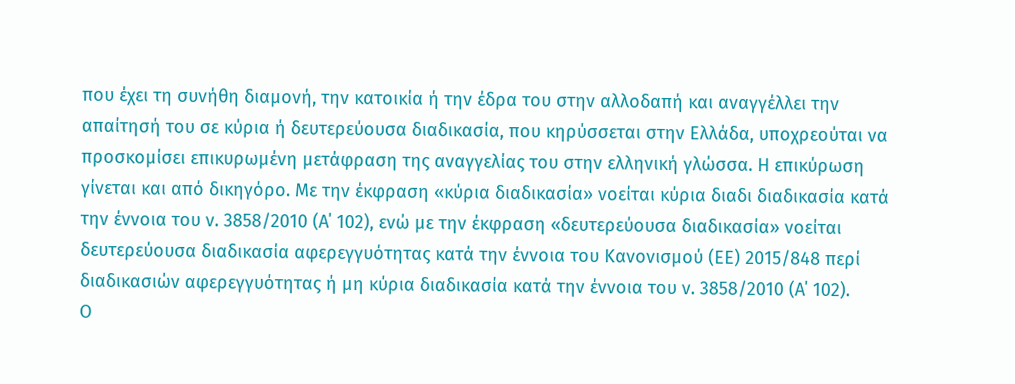που έχει τη συνήθη διαμονή, την κατοικία ή την έδρα του στην αλλοδαπή και αναγγέλλει την απαίτησή του σε κύρια ή δευτερεύουσα διαδικασία, που κηρύσσεται στην Ελλάδα, υποχρεούται να προσκομίσει επικυρωμένη μετάφραση της αναγγελίας του στην ελληνική γλώσσα. Η επικύρωση γίνεται και από δικηγόρο. Με την έκφραση «κύρια διαδικασία» νοείται κύρια διαδι διαδικασία κατά την έννοια του ν. 3858/2010 (Α΄ 102), ενώ με την έκφραση «δευτερεύουσα διαδικασία» νοείται δευτερεύουσα διαδικασία αφερεγγυότητας κατά την έννοια του Κανονισμού (ΕΕ) 2015/848 περί διαδικασιών αφερεγγυότητας ή μη κύρια διαδικασία κατά την έννοια του ν. 3858/2010 (Α΄ 102).
Ο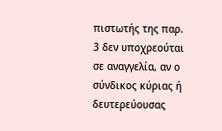πιστωτής της παρ. 3 δεν υποχρεούται σε αναγγελία, αν ο σύνδικος κύριας ή δευτερεύουσας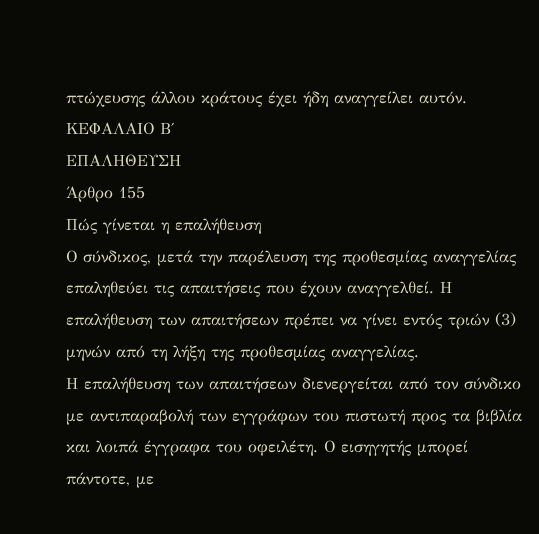πτώχευσης άλλου κράτους έχει ήδη αναγγείλει αυτόν.
ΚΕΦΑΛΑΙΟ Β΄
ΕΠΑΛΗΘΕΥΣΗ
Άρθρο 155
Πώς γίνεται η επαλήθευση
Ο σύνδικος, μετά την παρέλευση της προθεσμίας αναγγελίας επαληθεύει τις απαιτήσεις που έχουν αναγγελθεί. Η επαλήθευση των απαιτήσεων πρέπει να γίνει εντός τριών (3) μηνών από τη λήξη της προθεσμίας αναγγελίας.
Η επαλήθευση των απαιτήσεων διενεργείται από τον σύνδικο με αντιπαραβολή των εγγράφων του πιστωτή προς τα βιβλία και λοιπά έγγραφα του οφειλέτη. Ο εισηγητής μπορεί πάντοτε, με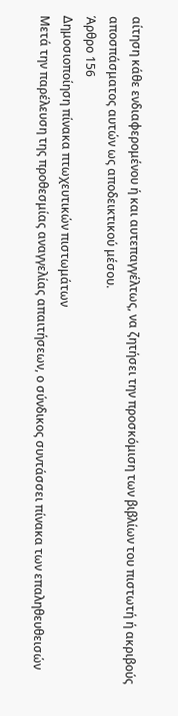αίτηση κάθε ενδιαφερομένου ή και αυτεπαγγέλτως, να ζητήσει την προσκόμιση των βιβλίων του πιστωτή ή ακριβούς αποσπάσματος αυτών ως αποδεικτικού μέσου.
Άρθρο 156
Δημοσιοποίηση πίνακα πτωχευτικών πιστωμάτων
Μετά την παρέλευση της προθεσμίας αναγγελίας απαιτήσεων, ο σύνδικος συντάσσει πίνακα των επαληθευθεισών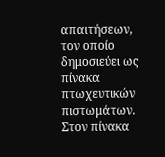απαιτήσεων, τον οποίο δημοσιεύει ως πίνακα πτωχευτικών πιστωμάτων.
Στον πίνακα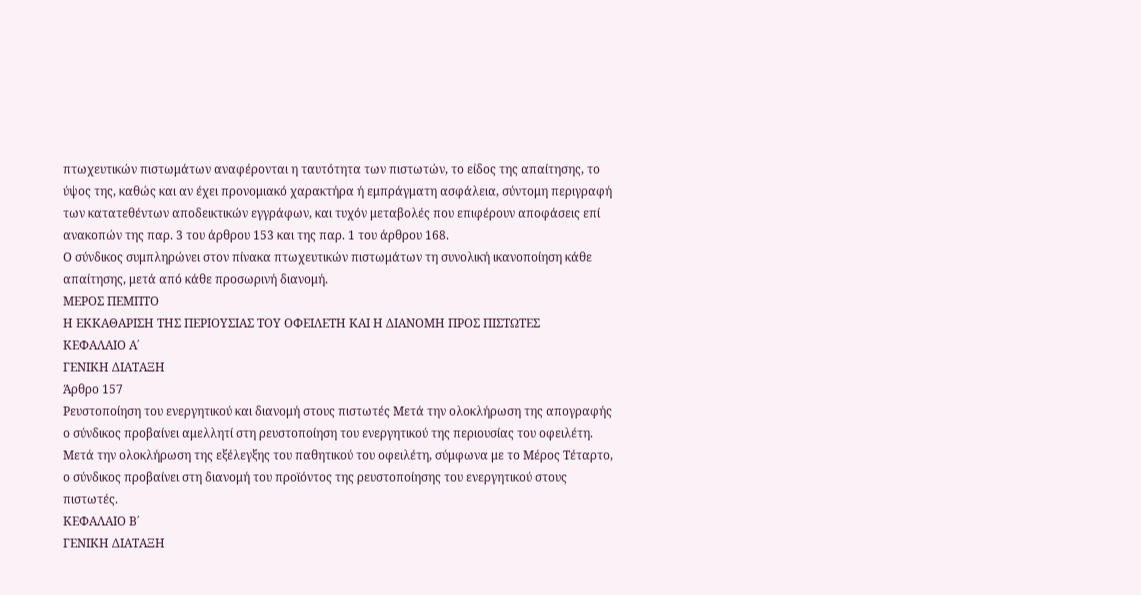πτωχευτικών πιστωμάτων αναφέρονται η ταυτότητα των πιστωτών, το είδος της απαίτησης, το ύψος της, καθώς και αν έχει προνομιακό χαρακτήρα ή εμπράγματη ασφάλεια, σύντομη περιγραφή των κατατεθέντων αποδεικτικών εγγράφων, και τυχόν μεταβολές που επιφέρουν αποφάσεις επί ανακοπών της παρ. 3 του άρθρου 153 και της παρ. 1 του άρθρου 168.
Ο σύνδικος συμπληρώνει στον πίνακα πτωχευτικών πιστωμάτων τη συνολική ικανοποίηση κάθε απαίτησης, μετά από κάθε προσωρινή διανομή.
ΜΕΡΟΣ ΠΕΜΠΤΟ
Η ΕΚΚΑΘΑΡΙΣΗ ΤΗΣ ΠΕΡΙΟΥΣΙΑΣ ΤΟΥ ΟΦΕΙΛΕΤΗ ΚΑΙ Η ΔΙΑΝΟΜΗ ΠΡΟΣ ΠΙΣΤΩΤΕΣ
ΚΕΦΑΛΑΙΟ Α΄
ΓΕΝΙΚΗ ΔΙΑΤΑΞΗ
Άρθρο 157
Ρευστοποίηση του ενεργητικού και διανομή στους πιστωτές Μετά την ολοκλήρωση της απογραφής ο σύνδικος προβαίνει αμελλητί στη ρευστοποίηση του ενεργητικού της περιουσίας του οφειλέτη. Μετά την ολοκλήρωση της εξέλεγξης του παθητικού του οφειλέτη, σύμφωνα με το Μέρος Τέταρτο, ο σύνδικος προβαίνει στη διανομή του προϊόντος της ρευστοποίησης του ενεργητικού στους πιστωτές.
ΚΕΦΑΛΑΙΟ Β΄
ΓΕΝΙΚΗ ΔΙΑΤΑΞΗ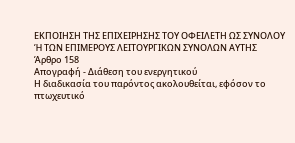ΕΚΠΟΙΗΣΗ ΤΗΣ ΕΠΙΧΕΙΡΗΣΗΣ ΤΟΥ ΟΦΕΙΛΕΤΗ ΩΣ ΣΥΝΟΛΟΥ Ή ΤΩΝ ΕΠΙΜΕΡΟΥΣ ΛΕΙΤΟΥΡΓΙΚΩΝ ΣΥΝΟΛΩΝ ΑΥΤΗΣ
Άρθρο 158
Απογραφή - Διάθεση του ενεργητικού
Η διαδικασία του παρόντος ακολουθείται, εφόσον το πτωχευτικό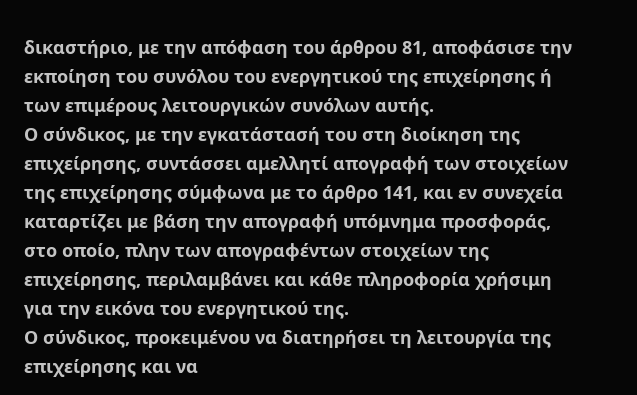δικαστήριο, με την απόφαση του άρθρου 81, αποφάσισε την εκποίηση του συνόλου του ενεργητικού της επιχείρησης ή των επιμέρους λειτουργικών συνόλων αυτής.
Ο σύνδικος, με την εγκατάστασή του στη διοίκηση της επιχείρησης, συντάσσει αμελλητί απογραφή των στοιχείων της επιχείρησης σύμφωνα με το άρθρο 141, και εν συνεχεία καταρτίζει με βάση την απογραφή υπόμνημα προσφοράς, στο οποίο, πλην των απογραφέντων στοιχείων της επιχείρησης, περιλαμβάνει και κάθε πληροφορία χρήσιμη για την εικόνα του ενεργητικού της.
Ο σύνδικος, προκειμένου να διατηρήσει τη λειτουργία της επιχείρησης και να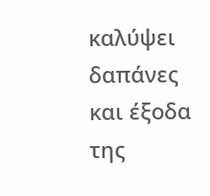καλύψει δαπάνες και έξοδα της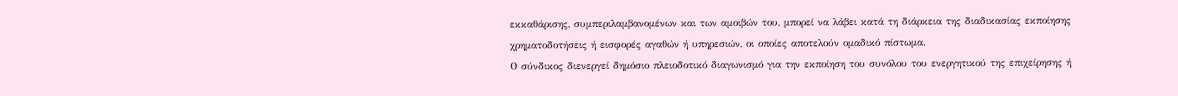εκκαθάρισης, συμπεριλαμβανομένων και των αμοιβών του, μπορεί να λάβει κατά τη διάρκεια της διαδικασίας εκποίησης χρηματοδοτήσεις ή εισφορές αγαθών ή υπηρεσιών, οι οποίες αποτελούν ομαδικό πίστωμα.
Ο σύνδικος διενεργεί δημόσιο πλειοδοτικό διαγωνισμό για την εκποίηση του συνόλου του ενεργητικού της επιχείρησης ή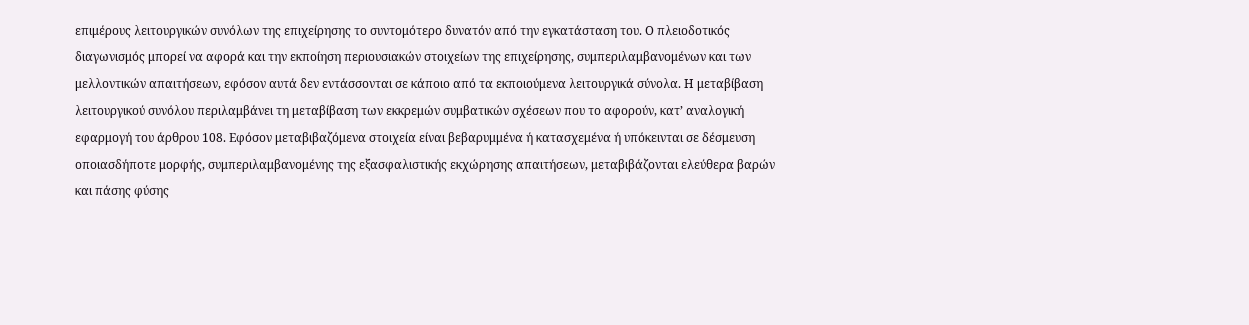επιμέρους λειτουργικών συνόλων της επιχείρησης το συντομότερο δυνατόν από την εγκατάσταση του. Ο πλειοδοτικός διαγωνισμός μπορεί να αφορά και την εκποίηση περιουσιακών στοιχείων της επιχείρησης, συμπεριλαμβανομένων και των μελλοντικών απαιτήσεων, εφόσον αυτά δεν εντάσσονται σε κάποιο από τα εκποιούμενα λειτουργικά σύνολα. Η μεταβίβαση λειτουργικού συνόλου περιλαμβάνει τη μεταβίβαση των εκκρεμών συμβατικών σχέσεων που το αφορούν, κατ’ αναλογική εφαρμογή του άρθρου 108. Εφόσον μεταβιβαζόμενα στοιχεία είναι βεβαρυμμένα ή κατασχεμένα ή υπόκεινται σε δέσμευση οποιασδήποτε μορφής, συμπεριλαμβανομένης της εξασφαλιστικής εκχώρησης απαιτήσεων, μεταβιβάζονται ελεύθερα βαρών και πάσης φύσης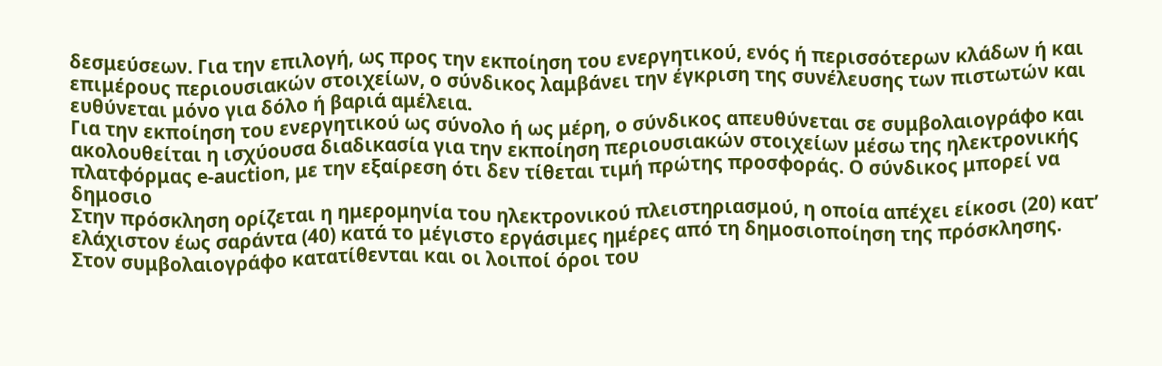δεσμεύσεων. Για την επιλογή, ως προς την εκποίηση του ενεργητικού, ενός ή περισσότερων κλάδων ή και επιμέρους περιουσιακών στοιχείων, ο σύνδικος λαμβάνει την έγκριση της συνέλευσης των πιστωτών και ευθύνεται μόνο για δόλο ή βαριά αμέλεια.
Για την εκποίηση του ενεργητικού ως σύνολο ή ως μέρη, ο σύνδικος απευθύνεται σε συμβολαιογράφο και ακολουθείται η ισχύουσα διαδικασία για την εκποίηση περιουσιακών στοιχείων μέσω της ηλεκτρονικής πλατφόρμας e-auction, με την εξαίρεση ότι δεν τίθεται τιμή πρώτης προσφοράς. Ο σύνδικος μπορεί να δημοσιο
Στην πρόσκληση ορίζεται η ημερομηνία του ηλεκτρονικού πλειστηριασμού, η οποία απέχει είκοσι (20) κατ’ ελάχιστον έως σαράντα (40) κατά το μέγιστο εργάσιμες ημέρες από τη δημοσιοποίηση της πρόσκλησης. Στον συμβολαιογράφο κατατίθενται και οι λοιποί όροι του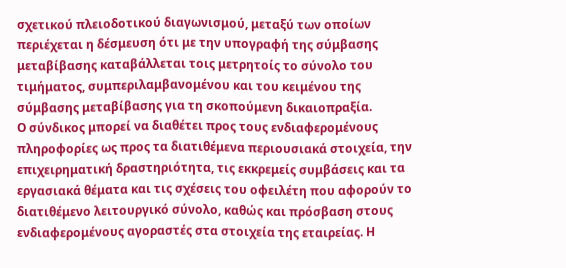σχετικού πλειοδοτικού διαγωνισμού, μεταξύ των οποίων περιέχεται η δέσμευση ότι με την υπογραφή της σύμβασης μεταβίβασης καταβάλλεται τοις μετρητοίς το σύνολο του τιμήματος, συμπεριλαμβανομένου και του κειμένου της σύμβασης μεταβίβασης για τη σκοπούμενη δικαιοπραξία.
Ο σύνδικος μπορεί να διαθέτει προς τους ενδιαφερομένους πληροφορίες ως προς τα διατιθέμενα περιουσιακά στοιχεία, την επιχειρηματική δραστηριότητα, τις εκκρεμείς συμβάσεις και τα εργασιακά θέματα και τις σχέσεις του οφειλέτη που αφορούν το διατιθέμενο λειτουργικό σύνολο, καθώς και πρόσβαση στους ενδιαφερομένους αγοραστές στα στοιχεία της εταιρείας. Η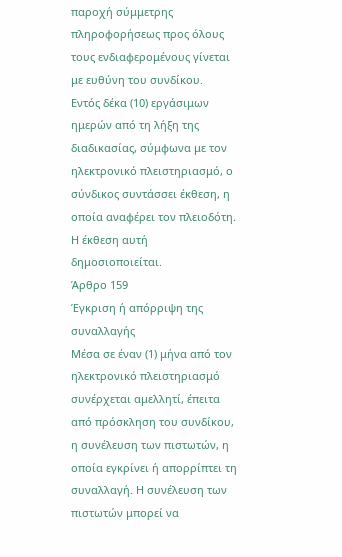παροχή σύμμετρης πληροφορήσεως προς όλους τους ενδιαφερομένους γίνεται με ευθύνη του συνδίκου.
Εντός δέκα (10) εργάσιμων ημερών από τη λήξη της διαδικασίας, σύμφωνα με τον ηλεκτρονικό πλειστηριασμό, ο σύνδικος συντάσσει έκθεση, η οποία αναφέρει τον πλειοδότη. Η έκθεση αυτή δημοσιοποιείται.
Άρθρο 159
Έγκριση ή απόρριψη της συναλλαγής
Μέσα σε έναν (1) μήνα από τον ηλεκτρονικό πλειστηριασμό συνέρχεται αμελλητί, έπειτα από πρόσκληση του συνδίκου, η συνέλευση των πιστωτών, η οποία εγκρίνει ή απορρίπτει τη συναλλαγή. Η συνέλευση των πιστωτών μπορεί να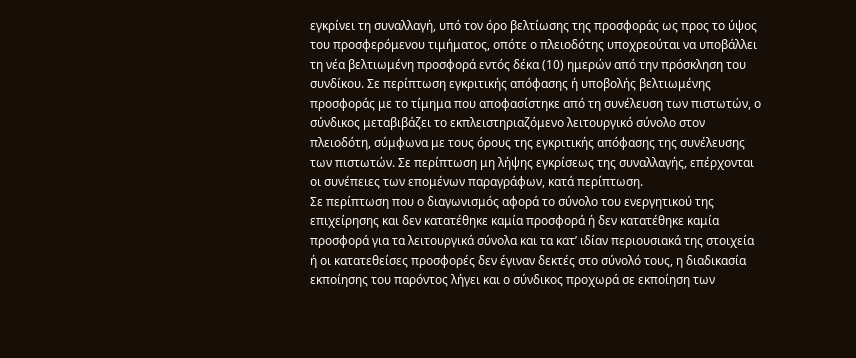εγκρίνει τη συναλλαγή, υπό τον όρο βελτίωσης της προσφοράς ως προς το ύψος του προσφερόμενου τιμήματος, οπότε ο πλειοδότης υποχρεούται να υποβάλλει τη νέα βελτιωμένη προσφορά εντός δέκα (10) ημερών από την πρόσκληση του συνδίκου. Σε περίπτωση εγκριτικής απόφασης ή υποβολής βελτιωμένης προσφοράς με το τίμημα που αποφασίστηκε από τη συνέλευση των πιστωτών, ο σύνδικος μεταβιβάζει το εκπλειστηριαζόμενο λειτουργικό σύνολο στον πλειοδότη, σύμφωνα με τους όρους της εγκριτικής απόφασης της συνέλευσης των πιστωτών. Σε περίπτωση μη λήψης εγκρίσεως της συναλλαγής, επέρχονται οι συνέπειες των επομένων παραγράφων, κατά περίπτωση.
Σε περίπτωση που ο διαγωνισμός αφορά το σύνολο του ενεργητικού της επιχείρησης και δεν κατατέθηκε καμία προσφορά ή δεν κατατέθηκε καμία προσφορά για τα λειτουργικά σύνολα και τα κατ’ ιδίαν περιουσιακά της στοιχεία ή οι κατατεθείσες προσφορές δεν έγιναν δεκτές στο σύνολό τους, η διαδικασία εκποίησης του παρόντος λήγει και ο σύνδικος προχωρά σε εκποίηση των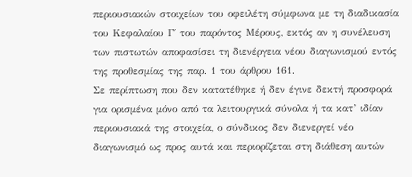περιουσιακών στοιχείων του οφειλέτη σύμφωνα με τη διαδικασία του Κεφαλαίου Γ΄ του παρόντος Μέρους, εκτός αν η συνέλευση των πιστωτών αποφασίσει τη διενέργεια νέου διαγωνισμού εντός της προθεσμίας της παρ. 1 του άρθρου 161.
Σε περίπτωση που δεν κατατέθηκε ή δεν έγινε δεκτή προσφορά για ορισμένα μόνο από τα λειτουργικά σύνολα ή τα κατ’ ιδίαν περιουσιακά της στοιχεία, ο σύνδικος δεν διενεργεί νέο διαγωνισμό ως προς αυτά και περιορίζεται στη διάθεση αυτών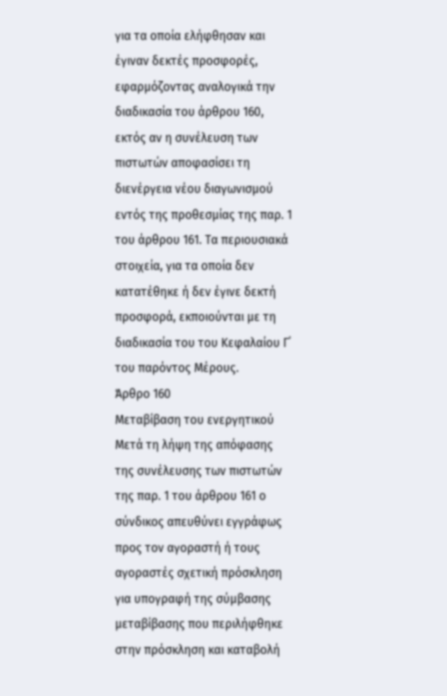για τα οποία ελήφθησαν και έγιναν δεκτές προσφορές, εφαρμόζοντας αναλογικά την διαδικασία του άρθρου 160, εκτός αν η συνέλευση των πιστωτών αποφασίσει τη διενέργεια νέου διαγωνισμού εντός της προθεσμίας της παρ. 1 του άρθρου 161. Τα περιουσιακά στοιχεία, για τα οποία δεν κατατέθηκε ή δεν έγινε δεκτή προσφορά, εκποιούνται με τη διαδικασία του του Κεφαλαίου Γ΄ του παρόντος Μέρους.
Άρθρο 160
Μεταβίβαση του ενεργητικού
Μετά τη λήψη της απόφασης της συνέλευσης των πιστωτών της παρ. 1 του άρθρου 161 ο σύνδικος απευθύνει εγγράφως προς τον αγοραστή ή τους αγοραστές σχετική πρόσκληση για υπογραφή της σύμβασης μεταβίβασης που περιλήφθηκε στην πρόσκληση και καταβολή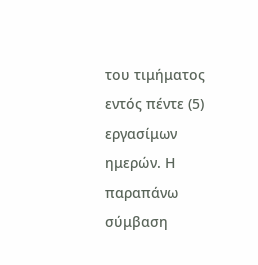του τιμήματος εντός πέντε (5) εργασίμων ημερών. Η παραπάνω σύμβαση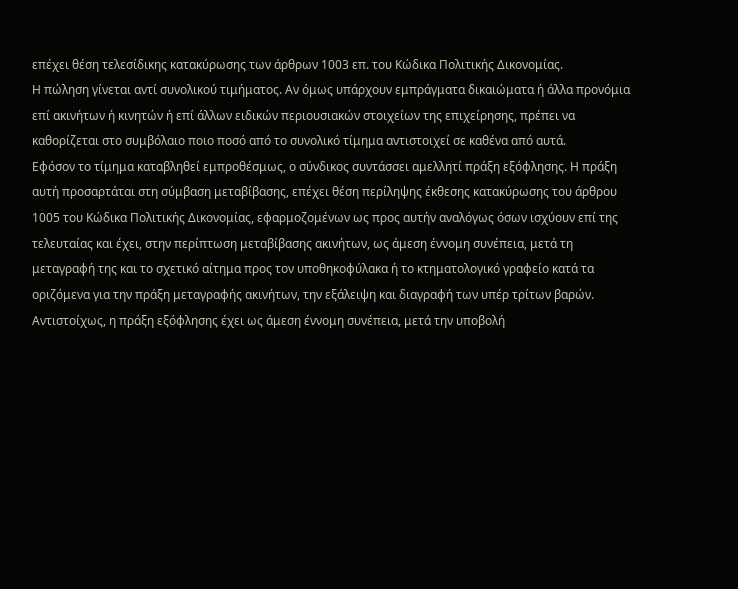επέχει θέση τελεσίδικης κατακύρωσης των άρθρων 1003 επ. του Κώδικα Πολιτικής Δικονομίας.
Η πώληση γίνεται αντί συνολικού τιμήματος. Αν όμως υπάρχουν εμπράγματα δικαιώματα ή άλλα προνόμια επί ακινήτων ή κινητών ή επί άλλων ειδικών περιουσιακών στοιχείων της επιχείρησης, πρέπει να καθορίζεται στο συμβόλαιο ποιο ποσό από το συνολικό τίμημα αντιστοιχεί σε καθένα από αυτά.
Εφόσον το τίμημα καταβληθεί εμπροθέσμως, ο σύνδικος συντάσσει αμελλητί πράξη εξόφλησης. Η πράξη αυτή προσαρτάται στη σύμβαση μεταβίβασης, επέχει θέση περίληψης έκθεσης κατακύρωσης του άρθρου 1005 του Κώδικα Πολιτικής Δικονομίας, εφαρμοζομένων ως προς αυτήν αναλόγως όσων ισχύουν επί της τελευταίας και έχει, στην περίπτωση μεταβίβασης ακινήτων, ως άμεση έννομη συνέπεια, μετά τη μεταγραφή της και το σχετικό αίτημα προς τον υποθηκοφύλακα ή το κτηματολογικό γραφείο κατά τα οριζόμενα για την πράξη μεταγραφής ακινήτων, την εξάλειψη και διαγραφή των υπέρ τρίτων βαρών. Αντιστοίχως, η πράξη εξόφλησης έχει ως άμεση έννομη συνέπεια, μετά την υποβολή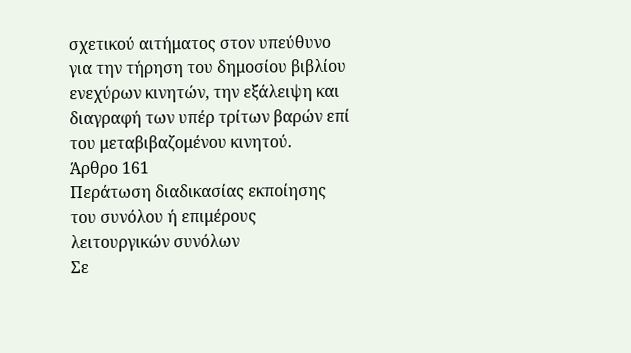σχετικού αιτήματος στον υπεύθυνο για την τήρηση του δημοσίου βιβλίου ενεχύρων κινητών, την εξάλειψη και διαγραφή των υπέρ τρίτων βαρών επί του μεταβιβαζομένου κινητού.
Άρθρο 161
Περάτωση διαδικασίας εκποίησης του συνόλου ή επιμέρους λειτουργικών συνόλων
Σε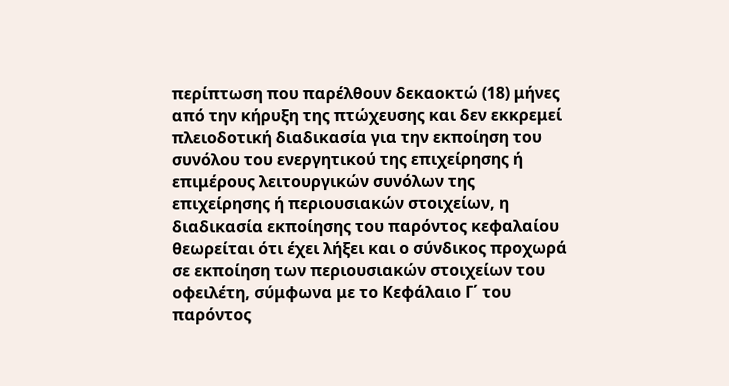περίπτωση που παρέλθουν δεκαοκτώ (18) μήνες από την κήρυξη της πτώχευσης και δεν εκκρεμεί πλειοδοτική διαδικασία για την εκποίηση του συνόλου του ενεργητικού της επιχείρησης ή επιμέρους λειτουργικών συνόλων της επιχείρησης ή περιουσιακών στοιχείων, η διαδικασία εκποίησης του παρόντος κεφαλαίου θεωρείται ότι έχει λήξει και ο σύνδικος προχωρά σε εκποίηση των περιουσιακών στοιχείων του οφειλέτη, σύμφωνα με το Κεφάλαιο Γ΄ του παρόντος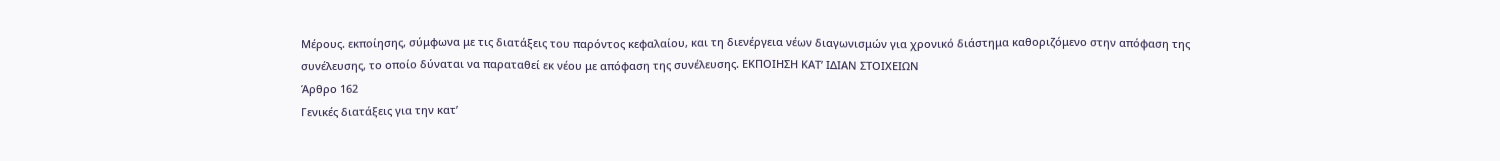Μέρους. εκποίησης, σύμφωνα με τις διατάξεις του παρόντος κεφαλαίου, και τη διενέργεια νέων διαγωνισμών για χρονικό διάστημα καθοριζόμενο στην απόφαση της συνέλευσης, το οποίο δύναται να παραταθεί εκ νέου με απόφαση της συνέλευσης. ΕΚΠΟΙΗΣΗ ΚΑΤ’ ΙΔΙΑΝ ΣΤΟΙΧΕΙΩΝ
Άρθρο 162
Γενικές διατάξεις για την κατ’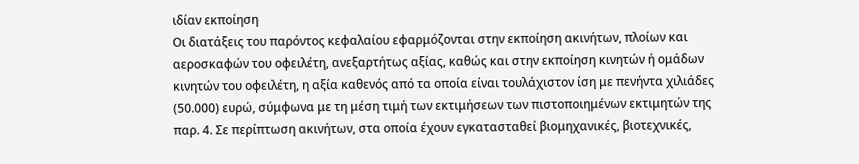ιδίαν εκποίηση
Οι διατάξεις του παρόντος κεφαλαίου εφαρμόζονται στην εκποίηση ακινήτων, πλοίων και αεροσκαφών του οφειλέτη, ανεξαρτήτως αξίας, καθώς και στην εκποίηση κινητών ή ομάδων κινητών του οφειλέτη, η αξία καθενός από τα οποία είναι τουλάχιστον ίση με πενήντα χιλιάδες (50.000) ευρώ, σύμφωνα με τη μέση τιμή των εκτιμήσεων των πιστοποιημένων εκτιμητών της παρ. 4. Σε περίπτωση ακινήτων, στα οποία έχουν εγκατασταθεί βιομηχανικές, βιοτεχνικές,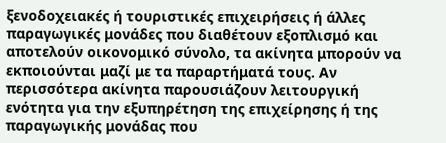ξενοδοχειακές ή τουριστικές επιχειρήσεις ή άλλες παραγωγικές μονάδες που διαθέτουν εξοπλισμό και αποτελούν οικονομικό σύνολο, τα ακίνητα μπορούν να εκποιούνται μαζί με τα παραρτήματά τους. Αν περισσότερα ακίνητα παρουσιάζουν λειτουργική ενότητα για την εξυπηρέτηση της επιχείρησης ή της παραγωγικής μονάδας που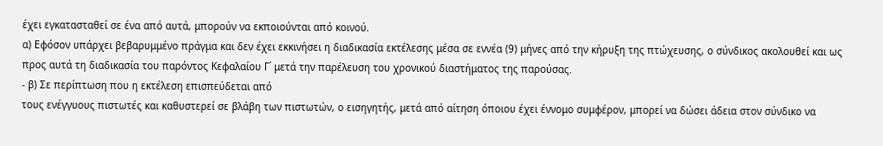έχει εγκατασταθεί σε ένα από αυτά, μπορούν να εκποιούνται από κοινού.
α) Εφόσον υπάρχει βεβαρυμμένο πράγμα και δεν έχει εκκινήσει η διαδικασία εκτέλεσης μέσα σε εννέα (9) μήνες από την κήρυξη της πτώχευσης, ο σύνδικος ακολουθεί και ως προς αυτά τη διαδικασία του παρόντος Κεφαλαίου Γ΄ μετά την παρέλευση του χρονικού διαστήματος της παρούσας.
- β) Σε περίπτωση που η εκτέλεση επισπεύδεται από
τους ενέγγυους πιστωτές και καθυστερεί σε βλάβη των πιστωτών, ο εισηγητής, μετά από αίτηση όποιου έχει έννομο συμφέρον, μπορεί να δώσει άδεια στον σύνδικο να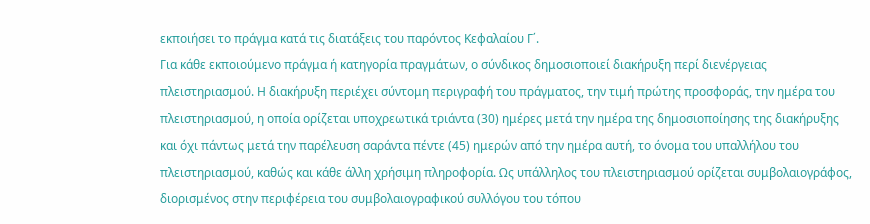εκποιήσει το πράγμα κατά τις διατάξεις του παρόντος Κεφαλαίου Γ΄.
Για κάθε εκποιούμενο πράγμα ή κατηγορία πραγμάτων, ο σύνδικος δημοσιοποιεί διακήρυξη περί διενέργειας πλειστηριασμού. Η διακήρυξη περιέχει σύντομη περιγραφή του πράγματος, την τιμή πρώτης προσφοράς, την ημέρα του πλειστηριασμού, η οποία ορίζεται υποχρεωτικά τριάντα (30) ημέρες μετά την ημέρα της δημοσιοποίησης της διακήρυξης και όχι πάντως μετά την παρέλευση σαράντα πέντε (45) ημερών από την ημέρα αυτή, το όνομα του υπαλλήλου του πλειστηριασμού, καθώς και κάθε άλλη χρήσιμη πληροφορία. Ως υπάλληλος του πλειστηριασμού ορίζεται συμβολαιογράφος, διορισμένος στην περιφέρεια του συμβολαιογραφικού συλλόγου του τόπου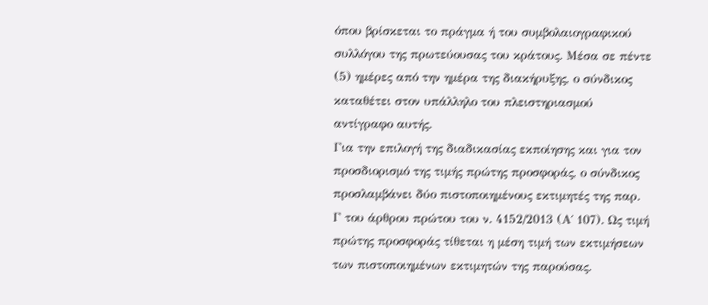όπου βρίσκεται το πράγμα ή του συμβολαιογραφικού συλλόγου της πρωτεύουσας του κράτους. Μέσα σε πέντε (5) ημέρες από την ημέρα της διακήρυξης, ο σύνδικος καταθέτει στον υπάλληλο του πλειστηριασμού αντίγραφο αυτής.
Για την επιλογή της διαδικασίας εκποίησης και για τον προσδιορισμό της τιμής πρώτης προσφοράς, ο σύνδικος προσλαμβάνει δύο πιστοποιημένους εκτιμητές της παρ. Γ του άρθρου πρώτου του ν. 4152/2013 (Α΄ 107). Ως τιμή πρώτης προσφοράς τίθεται η μέση τιμή των εκτιμήσεων των πιστοποιημένων εκτιμητών της παρούσας.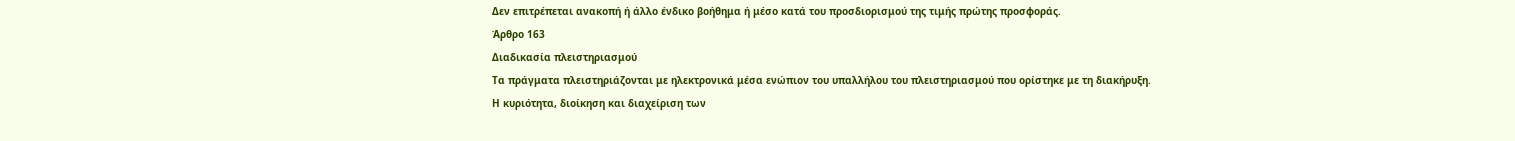Δεν επιτρέπεται ανακοπή ή άλλο ένδικο βοήθημα ή μέσο κατά του προσδιορισμού της τιμής πρώτης προσφοράς.
Άρθρο 163
Διαδικασία πλειστηριασμού
Τα πράγματα πλειστηριάζονται με ηλεκτρονικά μέσα ενώπιον του υπαλλήλου του πλειστηριασμού που ορίστηκε με τη διακήρυξη.
Η κυριότητα, διοίκηση και διαχείριση των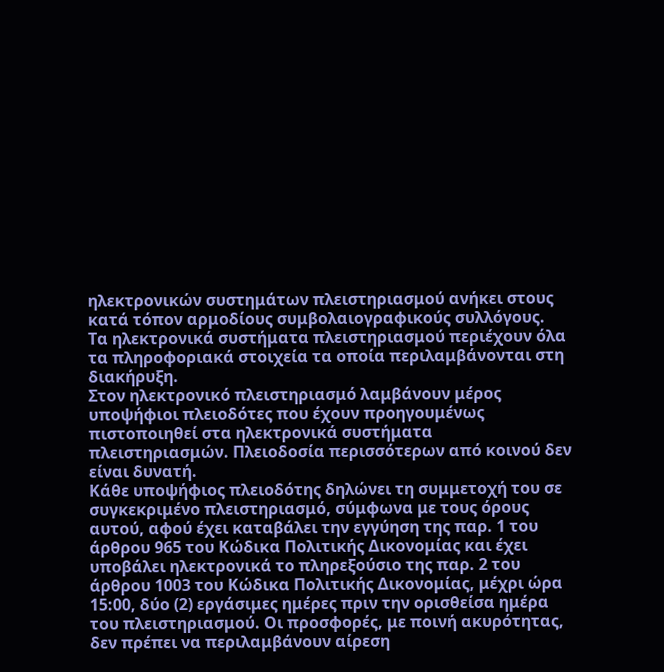ηλεκτρονικών συστημάτων πλειστηριασμού ανήκει στους κατά τόπον αρμοδίους συμβολαιογραφικούς συλλόγους.
Τα ηλεκτρονικά συστήματα πλειστηριασμού περιέχουν όλα τα πληροφοριακά στοιχεία τα οποία περιλαμβάνονται στη διακήρυξη.
Στον ηλεκτρονικό πλειστηριασμό λαμβάνουν μέρος υποψήφιοι πλειοδότες που έχουν προηγουμένως πιστοποιηθεί στα ηλεκτρονικά συστήματα πλειστηριασμών. Πλειοδοσία περισσότερων από κοινού δεν είναι δυνατή.
Κάθε υποψήφιος πλειοδότης δηλώνει τη συμμετοχή του σε συγκεκριμένο πλειστηριασμό, σύμφωνα με τους όρους αυτού, αφού έχει καταβάλει την εγγύηση της παρ. 1 του άρθρου 965 του Κώδικα Πολιτικής Δικονομίας και έχει υποβάλει ηλεκτρονικά το πληρεξούσιο της παρ. 2 του άρθρου 1003 του Κώδικα Πολιτικής Δικονομίας, μέχρι ώρα 15:00, δύο (2) εργάσιμες ημέρες πριν την ορισθείσα ημέρα του πλειστηριασμού. Οι προσφορές, με ποινή ακυρότητας, δεν πρέπει να περιλαμβάνουν αίρεση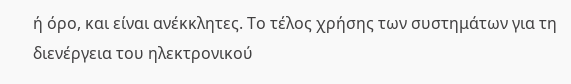ή όρο, και είναι ανέκκλητες. Το τέλος χρήσης των συστημάτων για τη διενέργεια του ηλεκτρονικού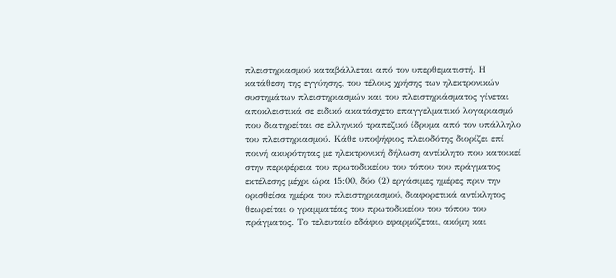πλειστηριασμού καταβάλλεται από τον υπερθεματιστή. Η κατάθεση της εγγύησης, του τέλους χρήσης των ηλεκτρονικών συστημάτων πλειστηριασμών και του πλειστηριάσματος γίνεται αποκλειστικά σε ειδικό ακατάσχετο επαγγελματικό λογαριασμό που διατηρείται σε ελληνικό τραπεζικό ίδρυμα από τον υπάλληλο του πλειστηριασμού. Κάθε υποψήφιος πλειοδότης διορίζει επί ποινή ακυρότητας με ηλεκτρονική δήλωση αντίκλητο που κατοικεί στην περιφέρεια του πρωτοδικείου του τόπου του πράγματος εκτέλεσης μέχρι ώρα 15:00, δύο (2) εργάσιμες ημέρες πριν την ορισθείσα ημέρα του πλειστηριασμού, διαφορετικά αντίκλητος θεωρείται ο γραμματέας του πρωτοδικείου του τόπου του πράγματος. Το τελευταίο εδάφιο εφαρμόζεται, ακόμη και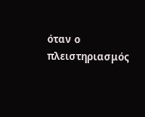όταν ο πλειστηριασμός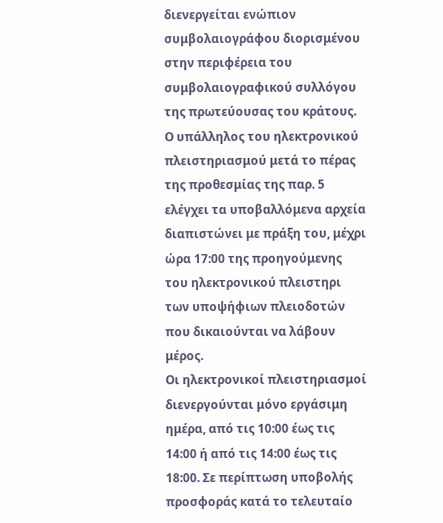διενεργείται ενώπιον συμβολαιογράφου διορισμένου στην περιφέρεια του συμβολαιογραφικού συλλόγου της πρωτεύουσας του κράτους.
Ο υπάλληλος του ηλεκτρονικού πλειστηριασμού μετά το πέρας της προθεσμίας της παρ. 5 ελέγχει τα υποβαλλόμενα αρχεία διαπιστώνει με πράξη του, μέχρι ώρα 17:00 της προηγούμενης του ηλεκτρονικού πλειστηρι των υποψήφιων πλειοδοτών που δικαιούνται να λάβουν μέρος.
Οι ηλεκτρονικοί πλειστηριασμοί διενεργούνται μόνο εργάσιμη ημέρα, από τις 10:00 έως τις 14:00 ή από τις 14:00 έως τις 18:00. Σε περίπτωση υποβολής προσφοράς κατά το τελευταίο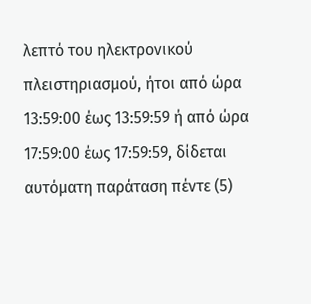λεπτό του ηλεκτρονικού πλειστηριασμού, ήτοι από ώρα 13:59:00 έως 13:59:59 ή από ώρα 17:59:00 έως 17:59:59, δίδεται αυτόματη παράταση πέντε (5)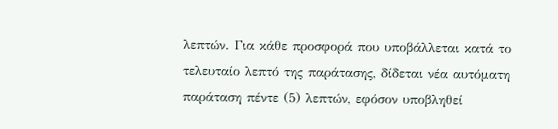λεπτών. Για κάθε προσφορά που υποβάλλεται κατά το τελευταίο λεπτό της παράτασης, δίδεται νέα αυτόματη παράταση πέντε (5) λεπτών, εφόσον υποβληθεί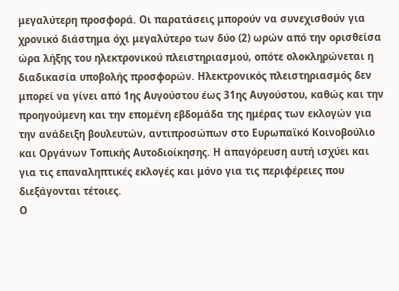μεγαλύτερη προσφορά. Οι παρατάσεις μπορούν να συνεχισθούν για χρονικό διάστημα όχι μεγαλύτερο των δύο (2) ωρών από την ορισθείσα ώρα λήξης του ηλεκτρονικού πλειστηριασμού, οπότε ολοκληρώνεται η διαδικασία υποβολής προσφορών. Ηλεκτρονικός πλειστηριασμός δεν μπορεί να γίνει από 1ης Αυγούστου έως 31ης Αυγούστου, καθώς και την προηγούμενη και την επομένη εβδομάδα της ημέρας των εκλογών για την ανάδειξη βουλευτών, αντιπροσώπων στο Ευρωπαϊκό Κοινοβούλιο και Οργάνων Τοπικής Αυτοδιοίκησης. Η απαγόρευση αυτή ισχύει και για τις επαναληπτικές εκλογές και μόνο για τις περιφέρειες που διεξάγονται τέτοιες.
Ο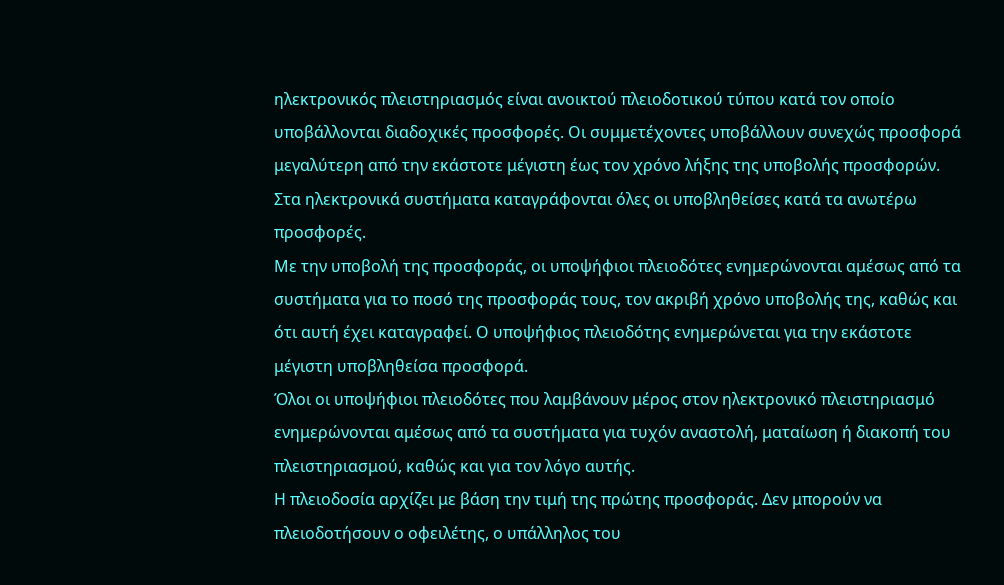ηλεκτρονικός πλειστηριασμός είναι ανοικτού πλειοδοτικού τύπου κατά τον οποίο υποβάλλονται διαδοχικές προσφορές. Οι συμμετέχοντες υποβάλλουν συνεχώς προσφορά μεγαλύτερη από την εκάστοτε μέγιστη έως τον χρόνο λήξης της υποβολής προσφορών. Στα ηλεκτρονικά συστήματα καταγράφονται όλες οι υποβληθείσες κατά τα ανωτέρω προσφορές.
Με την υποβολή της προσφοράς, οι υποψήφιοι πλειοδότες ενημερώνονται αμέσως από τα συστήματα για το ποσό της προσφοράς τους, τον ακριβή χρόνο υποβολής της, καθώς και ότι αυτή έχει καταγραφεί. Ο υποψήφιος πλειοδότης ενημερώνεται για την εκάστοτε μέγιστη υποβληθείσα προσφορά.
Όλοι οι υποψήφιοι πλειοδότες που λαμβάνουν μέρος στον ηλεκτρονικό πλειστηριασμό ενημερώνονται αμέσως από τα συστήματα για τυχόν αναστολή, ματαίωση ή διακοπή του πλειστηριασμού, καθώς και για τον λόγο αυτής.
Η πλειοδοσία αρχίζει με βάση την τιμή της πρώτης προσφοράς. Δεν μπορούν να πλειοδοτήσουν ο οφειλέτης, ο υπάλληλος του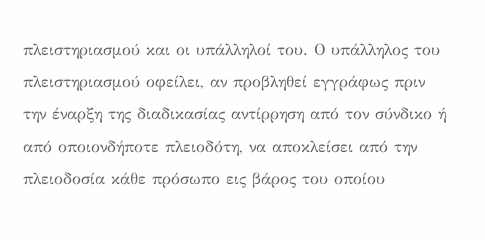πλειστηριασμού και οι υπάλληλοί του. Ο υπάλληλος του πλειστηριασμού οφείλει, αν προβληθεί εγγράφως πριν την έναρξη της διαδικασίας αντίρρηση από τον σύνδικο ή από οποιονδήποτε πλειοδότη, να αποκλείσει από την πλειοδοσία κάθε πρόσωπο εις βάρος του οποίου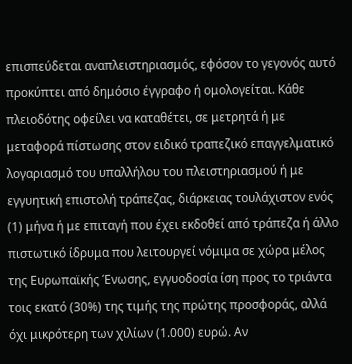επισπεύδεται αναπλειστηριασμός, εφόσον το γεγονός αυτό προκύπτει από δημόσιο έγγραφο ή ομολογείται. Κάθε πλειοδότης οφείλει να καταθέτει, σε μετρητά ή με μεταφορά πίστωσης στον ειδικό τραπεζικό επαγγελματικό λογαριασμό του υπαλλήλου του πλειστηριασμού ή με εγγυητική επιστολή τράπεζας, διάρκειας τουλάχιστον ενός (1) μήνα ή με επιταγή που έχει εκδοθεί από τράπεζα ή άλλο πιστωτικό ίδρυμα που λειτουργεί νόμιμα σε χώρα μέλος της Ευρωπαϊκής Ένωσης, εγγυοδοσία ίση προς το τριάντα τοις εκατό (30%) της τιμής της πρώτης προσφοράς, αλλά όχι μικρότερη των χιλίων (1.000) ευρώ. Αν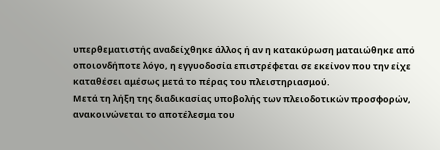υπερθεματιστής αναδείχθηκε άλλος ή αν η κατακύρωση ματαιώθηκε από οποιονδήποτε λόγο, η εγγυοδοσία επιστρέφεται σε εκείνον που την είχε καταθέσει αμέσως μετά το πέρας του πλειστηριασμού.
Μετά τη λήξη της διαδικασίας υποβολής των πλειοδοτικών προσφορών, ανακοινώνεται το αποτέλεσμα του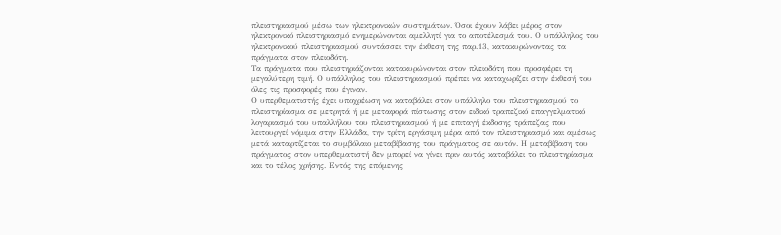πλειστηριασμού μέσω των ηλεκτρονικών συστημάτων. Όσοι έχουν λάβει μέρος στον ηλεκτρονικό πλειστηριασμό ενημερώνονται αμελλητί για το αποτέλεσμά του. Ο υπάλληλος του ηλεκτρονικού πλειστηριασμού συντάσσει την έκθεση της παρ.13, κατακυρώνοντας τα πράγματα στον πλειοδότη.
Τα πράγματα που πλειστηριάζονται κατακυρώνονται στον πλειοδότη που προσφέρει τη μεγαλύτερη τιμή. Ο υπάλληλος του πλειστηριασμού πρέπει να καταχωρίζει στην έκθεσή του όλες τις προσφορές που έγιναν.
Ο υπερθεματιστής έχει υποχρέωση να καταβάλει στον υπάλληλο του πλειστηριασμού το πλειστηρίασμα σε μετρητά ή με μεταφορά πίστωσης στον ειδικό τραπεζικό επαγγελματικό λογαριασμό του υπαλλήλου του πλειστηριασμού ή με επιταγή έκδοσης τράπεζας που λειτουργεί νόμιμα στην Ελλάδα, την τρίτη εργάσιμη μέρα από τον πλειστηριασμό και αμέσως μετά καταρτίζεται το συμβόλαιο μεταβίβασης του πράγματος σε αυτόν. Η μεταβίβαση του πράγματος στον υπερθεματιστή δεν μπορεί να γίνει πριν αυτός καταβάλει το πλειστηρίασμα και το τέλος χρήσης. Εντός της επόμενης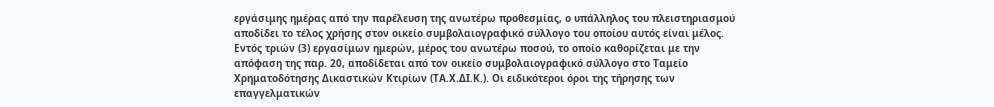εργάσιμης ημέρας από την παρέλευση της ανωτέρω προθεσμίας, ο υπάλληλος του πλειστηριασμού αποδίδει το τέλος χρήσης στον οικείο συμβολαιογραφικό σύλλογο του οποίου αυτός είναι μέλος. Εντός τριών (3) εργασίμων ημερών, μέρος του ανωτέρω ποσού, το οποίο καθορίζεται με την απόφαση της παρ. 20, αποδίδεται από τον οικείο συμβολαιογραφικό σύλλογο στο Ταμείο Χρηματοδότησης Δικαστικών Κτιρίων (ΤΑ.Χ.ΔΙ.Κ.). Οι ειδικότεροι όροι της τήρησης των επαγγελματικών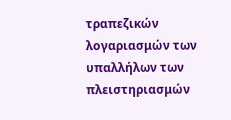τραπεζικών λογαριασμών των υπαλλήλων των πλειστηριασμών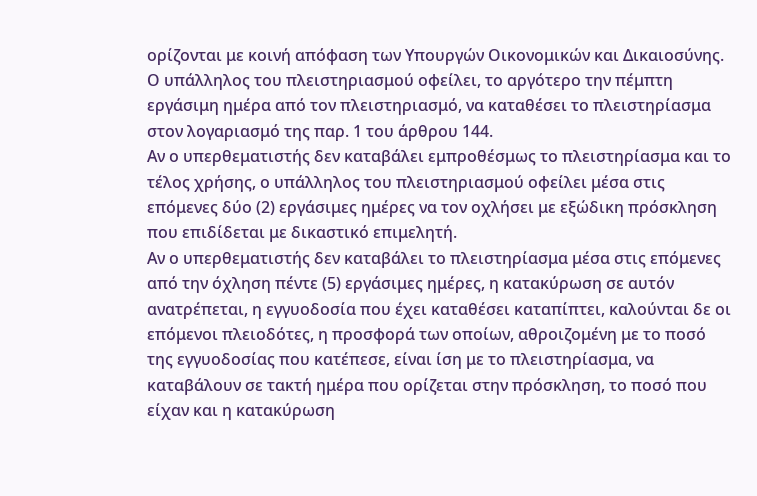ορίζονται με κοινή απόφαση των Υπουργών Οικονομικών και Δικαιοσύνης.
Ο υπάλληλος του πλειστηριασμού οφείλει, το αργότερο την πέμπτη εργάσιμη ημέρα από τον πλειστηριασμό, να καταθέσει το πλειστηρίασμα στον λογαριασμό της παρ. 1 του άρθρου 144.
Αν ο υπερθεματιστής δεν καταβάλει εμπροθέσμως το πλειστηρίασμα και το τέλος χρήσης, ο υπάλληλος του πλειστηριασμού οφείλει μέσα στις επόμενες δύο (2) εργάσιμες ημέρες να τον οχλήσει με εξώδικη πρόσκληση που επιδίδεται με δικαστικό επιμελητή.
Αν ο υπερθεματιστής δεν καταβάλει το πλειστηρίασμα μέσα στις επόμενες από την όχληση πέντε (5) εργάσιμες ημέρες, η κατακύρωση σε αυτόν ανατρέπεται, η εγγυοδοσία που έχει καταθέσει καταπίπτει, καλούνται δε οι επόμενοι πλειοδότες, η προσφορά των οποίων, αθροιζομένη με το ποσό της εγγυοδοσίας που κατέπεσε, είναι ίση με το πλειστηρίασμα, να καταβάλουν σε τακτή ημέρα που ορίζεται στην πρόσκληση, το ποσό που είχαν και η κατακύρωση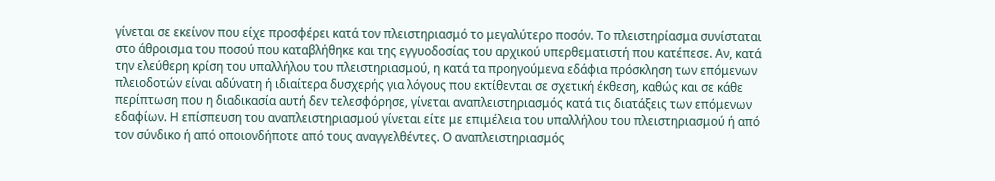γίνεται σε εκείνον που είχε προσφέρει κατά τον πλειστηριασμό το μεγαλύτερο ποσόν. Το πλειστηρίασμα συνίσταται στο άθροισμα του ποσού που καταβλήθηκε και της εγγυοδοσίας του αρχικού υπερθεματιστή που κατέπεσε. Αν, κατά την ελεύθερη κρίση του υπαλλήλου του πλειστηριασμού, η κατά τα προηγούμενα εδάφια πρόσκληση των επόμενων πλειοδοτών είναι αδύνατη ή ιδιαίτερα δυσχερής για λόγους που εκτίθενται σε σχετική έκθεση, καθώς και σε κάθε περίπτωση που η διαδικασία αυτή δεν τελεσφόρησε, γίνεται αναπλειστηριασμός κατά τις διατάξεις των επόμενων εδαφίων. Η επίσπευση του αναπλειστηριασμού γίνεται είτε με επιμέλεια του υπαλλήλου του πλειστηριασμού ή από τον σύνδικο ή από οποιονδήποτε από τους αναγγελθέντες. Ο αναπλειστηριασμός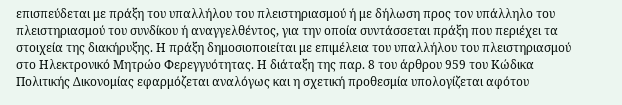επισπεύδεται με πράξη του υπαλλήλου του πλειστηριασμού ή με δήλωση προς τον υπάλληλο του πλειστηριασμού του συνδίκου ή αναγγελθέντος, για την οποία συντάσσεται πράξη που περιέχει τα στοιχεία της διακήρυξης. Η πράξη δημοσιοποιείται με επιμέλεια του υπαλλήλου του πλειστηριασμού στο Ηλεκτρονικό Μητρώο Φερεγγυότητας. Η διάταξη της παρ. 8 του άρθρου 959 του Κώδικα Πολιτικής Δικονομίας εφαρμόζεται αναλόγως και η σχετική προθεσμία υπολογίζεται αφότου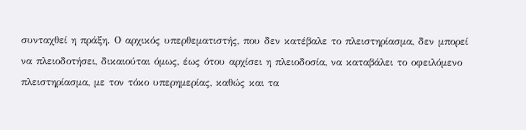συνταχθεί η πράξη. Ο αρχικός υπερθεματιστής, που δεν κατέβαλε το πλειστηρίασμα, δεν μπορεί να πλειοδοτήσει, δικαιούται όμως, έως ότου αρχίσει η πλειοδοσία, να καταβάλει το οφειλόμενο πλειστηρίασμα, με τον τόκο υπερημερίας, καθώς και τα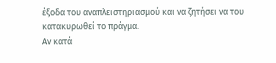έξοδα του αναπλειστηριασμού και να ζητήσει να του κατακυρωθεί το πράγμα.
Αν κατά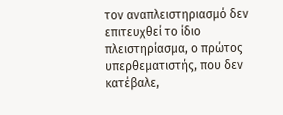τον αναπλειστηριασμό δεν επιτευχθεί το ίδιο πλειστηρίασμα, ο πρώτος υπερθεματιστής, που δεν κατέβαλε,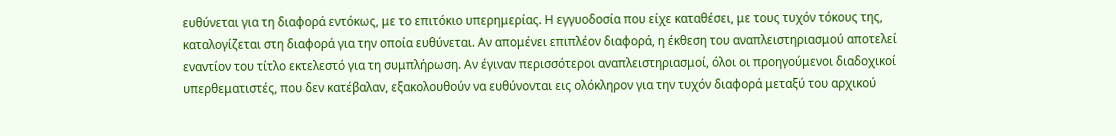ευθύνεται για τη διαφορά εντόκως, με το επιτόκιο υπερημερίας. Η εγγυοδοσία που είχε καταθέσει, με τους τυχόν τόκους της, καταλογίζεται στη διαφορά για την οποία ευθύνεται. Αν απομένει επιπλέον διαφορά, η έκθεση του αναπλειστηριασμού αποτελεί εναντίον του τίτλο εκτελεστό για τη συμπλήρωση. Αν έγιναν περισσότεροι αναπλειστηριασμοί, όλοι οι προηγούμενοι διαδοχικοί υπερθεματιστές, που δεν κατέβαλαν, εξακολουθούν να ευθύνονται εις ολόκληρον για την τυχόν διαφορά μεταξύ του αρχικού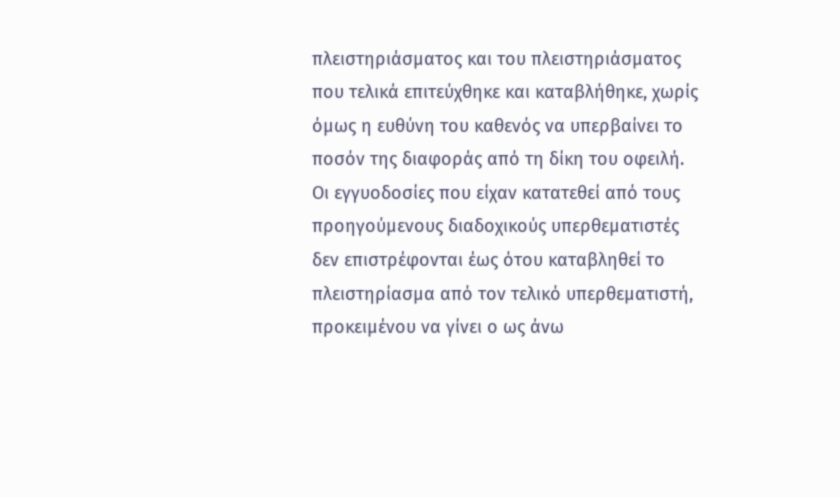πλειστηριάσματος και του πλειστηριάσματος που τελικά επιτεύχθηκε και καταβλήθηκε, χωρίς όμως η ευθύνη του καθενός να υπερβαίνει το ποσόν της διαφοράς από τη δίκη του οφειλή. Οι εγγυοδοσίες που είχαν κατατεθεί από τους προηγούμενους διαδοχικούς υπερθεματιστές δεν επιστρέφονται έως ότου καταβληθεί το πλειστηρίασμα από τον τελικό υπερθεματιστή, προκειμένου να γίνει ο ως άνω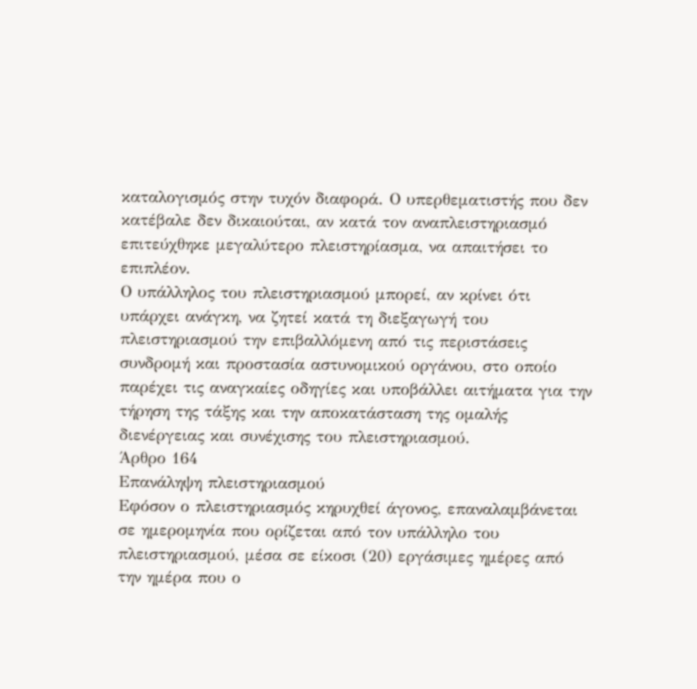καταλογισμός στην τυχόν διαφορά. Ο υπερθεματιστής που δεν κατέβαλε δεν δικαιούται, αν κατά τον αναπλειστηριασμό επιτεύχθηκε μεγαλύτερο πλειστηρίασμα, να απαιτήσει το επιπλέον.
Ο υπάλληλος του πλειστηριασμού μπορεί, αν κρίνει ότι υπάρχει ανάγκη, να ζητεί κατά τη διεξαγωγή του πλειστηριασμού την επιβαλλόμενη από τις περιστάσεις συνδρομή και προστασία αστυνομικού οργάνου, στο οποίο παρέχει τις αναγκαίες οδηγίες και υποβάλλει αιτήματα για την τήρηση της τάξης και την αποκατάσταση της ομαλής διενέργειας και συνέχισης του πλειστηριασμού.
Άρθρο 164
Επανάληψη πλειστηριασμού
Εφόσον ο πλειστηριασμός κηρυχθεί άγονος, επαναλαμβάνεται σε ημερομηνία που ορίζεται από τον υπάλληλο του πλειστηριασμού, μέσα σε είκοσι (20) εργάσιμες ημέρες από την ημέρα που ο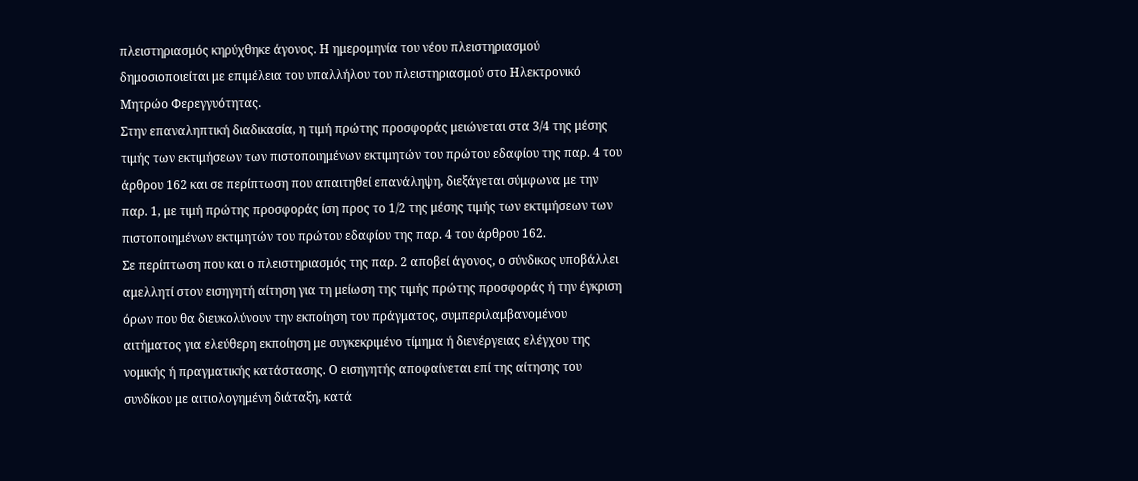πλειστηριασμός κηρύχθηκε άγονος. Η ημερομηνία του νέου πλειστηριασμού δημοσιοποιείται με επιμέλεια του υπαλλήλου του πλειστηριασμού στο Ηλεκτρονικό Μητρώο Φερεγγυότητας.
Στην επαναληπτική διαδικασία, η τιμή πρώτης προσφοράς μειώνεται στα 3/4 της μέσης τιμής των εκτιμήσεων των πιστοποιημένων εκτιμητών του πρώτου εδαφίου της παρ. 4 του άρθρου 162 και σε περίπτωση που απαιτηθεί επανάληψη, διεξάγεται σύμφωνα με την παρ. 1, με τιμή πρώτης προσφοράς ίση προς το 1/2 της μέσης τιμής των εκτιμήσεων των πιστοποιημένων εκτιμητών του πρώτου εδαφίου της παρ. 4 του άρθρου 162.
Σε περίπτωση που και ο πλειστηριασμός της παρ. 2 αποβεί άγονος, ο σύνδικος υποβάλλει αμελλητί στον εισηγητή αίτηση για τη μείωση της τιμής πρώτης προσφοράς ή την έγκριση όρων που θα διευκολύνουν την εκποίηση του πράγματος, συμπεριλαμβανομένου αιτήματος για ελεύθερη εκποίηση με συγκεκριμένο τίμημα ή διενέργειας ελέγχου της νομικής ή πραγματικής κατάστασης. Ο εισηγητής αποφαίνεται επί της αίτησης του συνδίκου με αιτιολογημένη διάταξη, κατά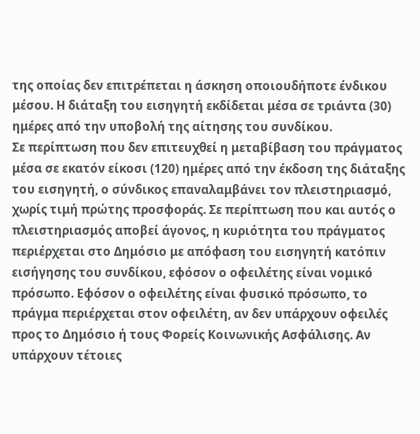της οποίας δεν επιτρέπεται η άσκηση οποιουδήποτε ένδικου μέσου. Η διάταξη του εισηγητή εκδίδεται μέσα σε τριάντα (30) ημέρες από την υποβολή της αίτησης του συνδίκου.
Σε περίπτωση που δεν επιτευχθεί η μεταβίβαση του πράγματος μέσα σε εκατόν είκοσι (120) ημέρες από την έκδοση της διάταξης του εισηγητή, ο σύνδικος επαναλαμβάνει τον πλειστηριασμό, χωρίς τιμή πρώτης προσφοράς. Σε περίπτωση που και αυτός ο πλειστηριασμός αποβεί άγονος, η κυριότητα του πράγματος περιέρχεται στο Δημόσιο με απόφαση του εισηγητή κατόπιν εισήγησης του συνδίκου, εφόσον ο οφειλέτης είναι νομικό πρόσωπο. Εφόσον ο οφειλέτης είναι φυσικό πρόσωπο, το πράγμα περιέρχεται στον οφειλέτη, αν δεν υπάρχουν οφειλές προς το Δημόσιο ή τους Φορείς Κοινωνικής Ασφάλισης. Αν υπάρχουν τέτοιες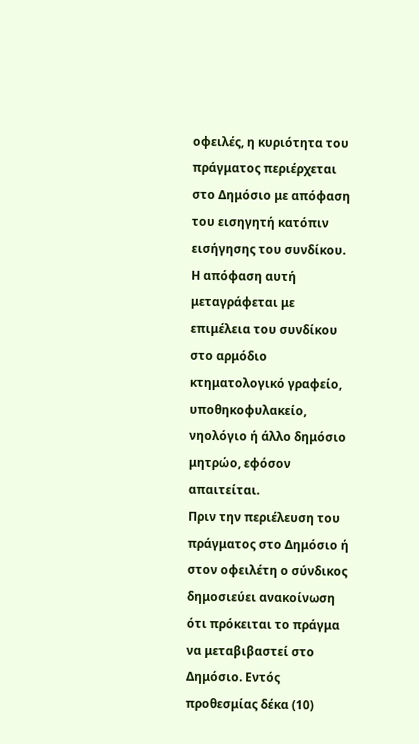οφειλές, η κυριότητα του πράγματος περιέρχεται στο Δημόσιο με απόφαση του εισηγητή κατόπιν εισήγησης του συνδίκου. Η απόφαση αυτή μεταγράφεται με επιμέλεια του συνδίκου στο αρμόδιο κτηματολογικό γραφείο, υποθηκοφυλακείο, νηολόγιο ή άλλο δημόσιο μητρώο, εφόσον απαιτείται.
Πριν την περιέλευση του πράγματος στο Δημόσιο ή στον οφειλέτη ο σύνδικος δημοσιεύει ανακοίνωση ότι πρόκειται το πράγμα να μεταβιβαστεί στο Δημόσιο. Εντός προθεσμίας δέκα (10)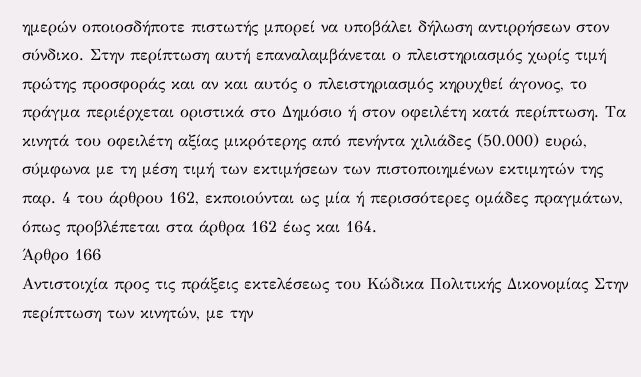ημερών οποιοσδήποτε πιστωτής μπορεί να υποβάλει δήλωση αντιρρήσεων στον σύνδικο. Στην περίπτωση αυτή επαναλαμβάνεται ο πλειστηριασμός χωρίς τιμή πρώτης προσφοράς και αν και αυτός ο πλειστηριασμός κηρυχθεί άγονος, το πράγμα περιέρχεται οριστικά στο Δημόσιο ή στον οφειλέτη κατά περίπτωση. Τα κινητά του οφειλέτη αξίας μικρότερης από πενήντα χιλιάδες (50.000) ευρώ, σύμφωνα με τη μέση τιμή των εκτιμήσεων των πιστοποιημένων εκτιμητών της παρ. 4 του άρθρου 162, εκποιούνται ως μία ή περισσότερες ομάδες πραγμάτων, όπως προβλέπεται στα άρθρα 162 έως και 164.
Άρθρο 166
Αντιστοιχία προς τις πράξεις εκτελέσεως του Κώδικα Πολιτικής Δικονομίας Στην περίπτωση των κινητών, με την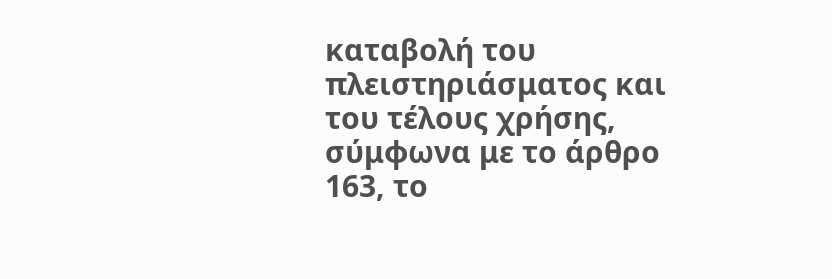καταβολή του πλειστηριάσματος και του τέλους χρήσης, σύμφωνα με το άρθρο 163, το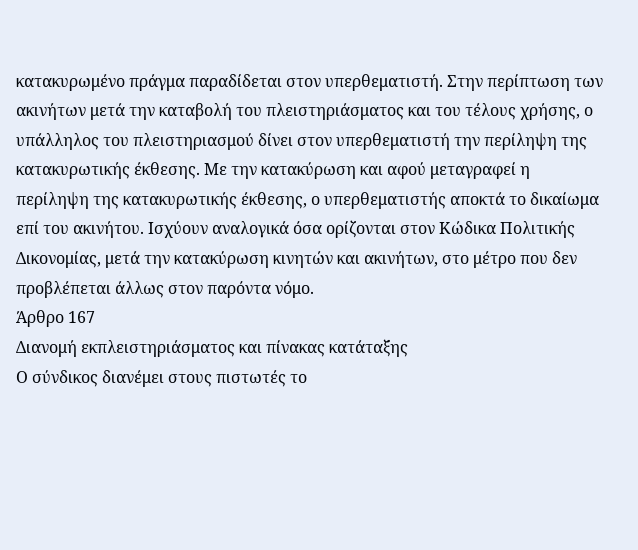κατακυρωμένο πράγμα παραδίδεται στον υπερθεματιστή. Στην περίπτωση των ακινήτων μετά την καταβολή του πλειστηριάσματος και του τέλους χρήσης, ο υπάλληλος του πλειστηριασμού δίνει στον υπερθεματιστή την περίληψη της κατακυρωτικής έκθεσης. Με την κατακύρωση και αφού μεταγραφεί η περίληψη της κατακυρωτικής έκθεσης, ο υπερθεματιστής αποκτά το δικαίωμα επί του ακινήτου. Ισχύουν αναλογικά όσα ορίζονται στον Κώδικα Πολιτικής Δικονομίας, μετά την κατακύρωση κινητών και ακινήτων, στο μέτρο που δεν προβλέπεται άλλως στον παρόντα νόμο.
Άρθρο 167
Διανομή εκπλειστηριάσματος και πίνακας κατάταξης
Ο σύνδικος διανέμει στους πιστωτές το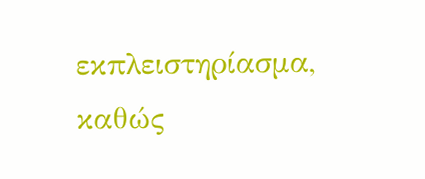εκπλειστηρίασμα, καθώς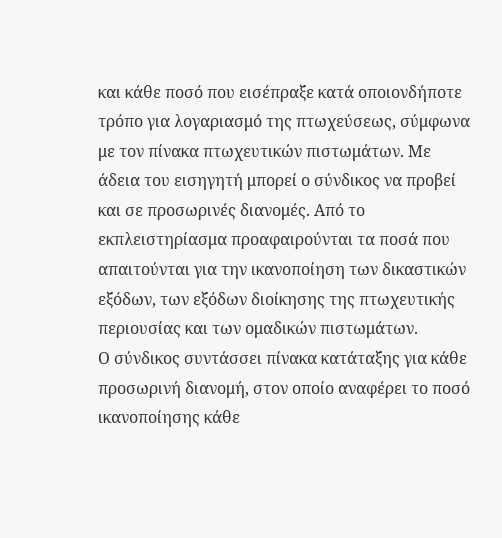και κάθε ποσό που εισέπραξε κατά οποιονδήποτε τρόπο για λογαριασμό της πτωχεύσεως, σύμφωνα με τον πίνακα πτωχευτικών πιστωμάτων. Με άδεια του εισηγητή μπορεί ο σύνδικος να προβεί και σε προσωρινές διανομές. Από το εκπλειστηρίασμα προαφαιρούνται τα ποσά που απαιτούνται για την ικανοποίηση των δικαστικών εξόδων, των εξόδων διοίκησης της πτωχευτικής περιουσίας και των ομαδικών πιστωμάτων.
Ο σύνδικος συντάσσει πίνακα κατάταξης για κάθε προσωρινή διανομή, στον οποίο αναφέρει το ποσό ικανοποίησης κάθε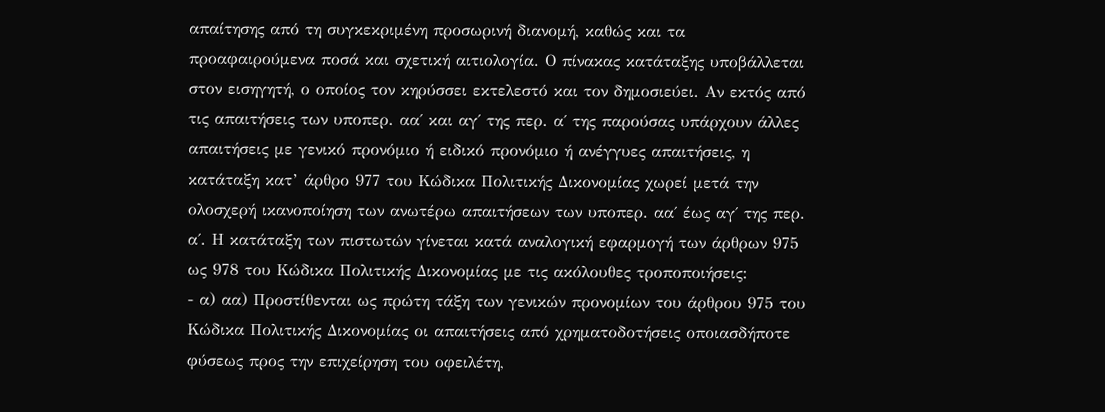απαίτησης από τη συγκεκριμένη προσωρινή διανομή, καθώς και τα προαφαιρούμενα ποσά και σχετική αιτιολογία. Ο πίνακας κατάταξης υποβάλλεται στον εισηγητή, ο οποίος τον κηρύσσει εκτελεστό και τον δημοσιεύει. Αν εκτός από τις απαιτήσεις των υποπερ. αα΄ και αγ΄ της περ. α΄ της παρούσας υπάρχουν άλλες απαιτήσεις με γενικό προνόμιο ή ειδικό προνόμιο ή ανέγγυες απαιτήσεις, η κατάταξη κατ’ άρθρο 977 του Κώδικα Πολιτικής Δικονομίας χωρεί μετά την ολοσχερή ικανοποίηση των ανωτέρω απαιτήσεων των υποπερ. αα΄ έως αγ΄ της περ. α΄. Η κατάταξη των πιστωτών γίνεται κατά αναλογική εφαρμογή των άρθρων 975 ως 978 του Κώδικα Πολιτικής Δικονομίας με τις ακόλουθες τροποποιήσεις:
- α) αα) Προστίθενται ως πρώτη τάξη των γενικών προνομίων του άρθρου 975 του Κώδικα Πολιτικής Δικονομίας οι απαιτήσεις από χρηματοδοτήσεις οποιασδήποτε
φύσεως προς την επιχείρηση του οφειλέτη,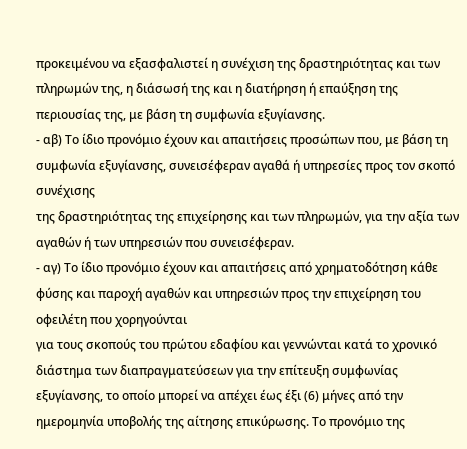προκειμένου να εξασφαλιστεί η συνέχιση της δραστηριότητας και των πληρωμών της, η διάσωσή της και η διατήρηση ή επαύξηση της περιουσίας της, με βάση τη συμφωνία εξυγίανσης.
- αβ) Το ίδιο προνόμιο έχουν και απαιτήσεις προσώπων που, με βάση τη συμφωνία εξυγίανσης, συνεισέφεραν αγαθά ή υπηρεσίες προς τον σκοπό συνέχισης
της δραστηριότητας της επιχείρησης και των πληρωμών, για την αξία των αγαθών ή των υπηρεσιών που συνεισέφεραν.
- αγ) Το ίδιο προνόμιο έχουν και απαιτήσεις από χρηματοδότηση κάθε φύσης και παροχή αγαθών και υπηρεσιών προς την επιχείρηση του οφειλέτη που χορηγούνται
για τους σκοπούς του πρώτου εδαφίου και γεννώνται κατά το χρονικό διάστημα των διαπραγματεύσεων για την επίτευξη συμφωνίας εξυγίανσης, το οποίο μπορεί να απέχει έως έξι (6) μήνες από την ημερομηνία υποβολής της αίτησης επικύρωσης. Το προνόμιο της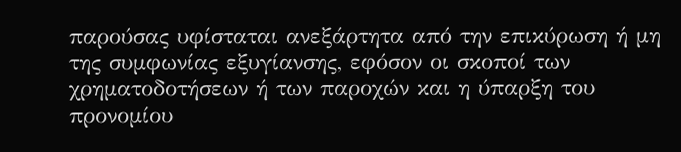παρούσας υφίσταται ανεξάρτητα από την επικύρωση ή μη της συμφωνίας εξυγίανσης, εφόσον οι σκοποί των χρηματοδοτήσεων ή των παροχών και η ύπαρξη του προνομίου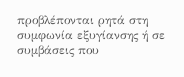προβλέπονται ρητά στη συμφωνία εξυγίανσης ή σε συμβάσεις που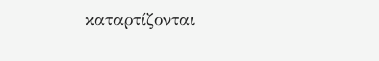καταρτίζονται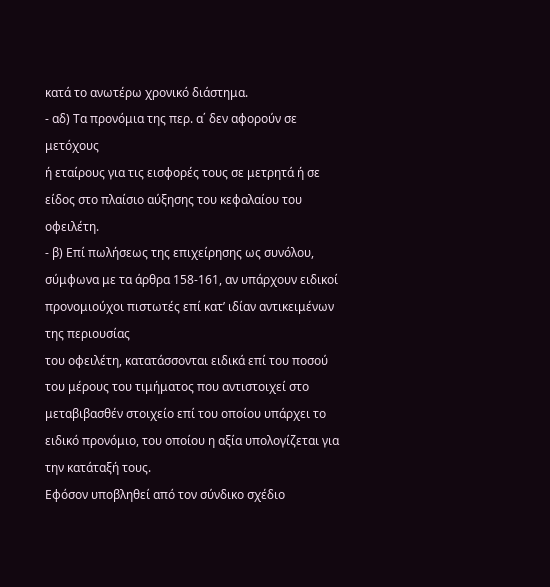κατά το ανωτέρω χρονικό διάστημα.
- αδ) Τα προνόμια της περ. α΄ δεν αφορούν σε μετόχους
ή εταίρους για τις εισφορές τους σε μετρητά ή σε είδος στο πλαίσιο αύξησης του κεφαλαίου του οφειλέτη.
- β) Επί πωλήσεως της επιχείρησης ως συνόλου, σύμφωνα με τα άρθρα 158-161, αν υπάρχουν ειδικοί προνομιούχοι πιστωτές επί κατ’ ιδίαν αντικειμένων της περιουσίας
του οφειλέτη, κατατάσσονται ειδικά επί του ποσού του μέρους του τιμήματος που αντιστοιχεί στο μεταβιβασθέν στοιχείο επί του οποίου υπάρχει το ειδικό προνόμιο, του οποίου η αξία υπολογίζεται για την κατάταξή τους.
Εφόσον υποβληθεί από τον σύνδικο σχέδιο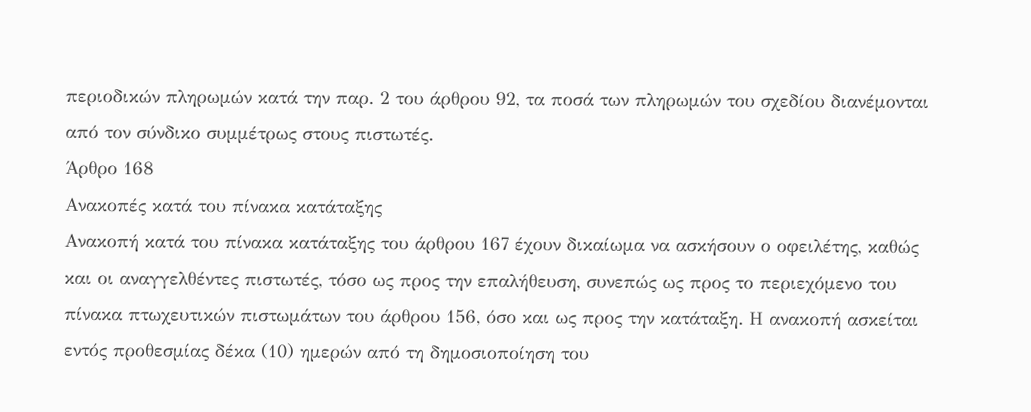περιοδικών πληρωμών κατά την παρ. 2 του άρθρου 92, τα ποσά των πληρωμών του σχεδίου διανέμονται από τον σύνδικο συμμέτρως στους πιστωτές.
Άρθρο 168
Ανακοπές κατά του πίνακα κατάταξης
Ανακοπή κατά του πίνακα κατάταξης του άρθρου 167 έχουν δικαίωμα να ασκήσουν ο οφειλέτης, καθώς και οι αναγγελθέντες πιστωτές, τόσο ως προς την επαλήθευση, συνεπώς ως προς το περιεχόμενο του πίνακα πτωχευτικών πιστωμάτων του άρθρου 156, όσο και ως προς την κατάταξη. Η ανακοπή ασκείται εντός προθεσμίας δέκα (10) ημερών από τη δημοσιοποίηση του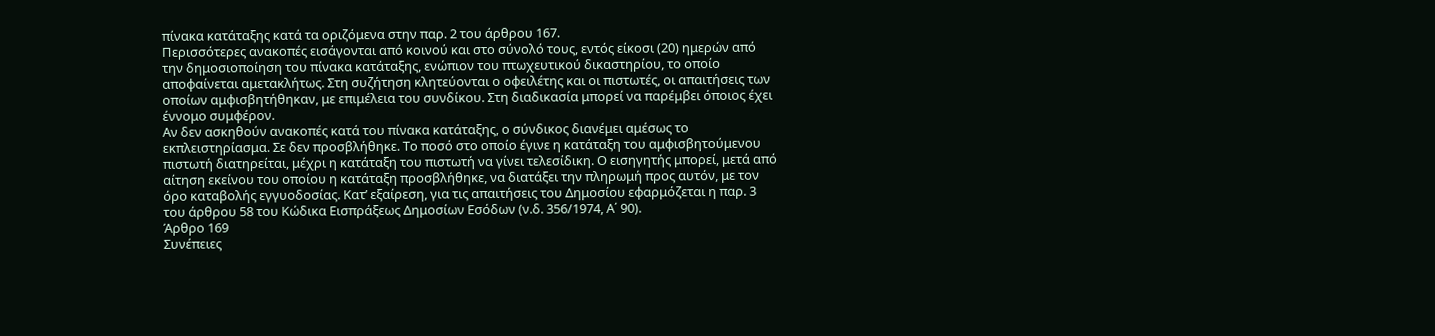πίνακα κατάταξης κατά τα οριζόμενα στην παρ. 2 του άρθρου 167.
Περισσότερες ανακοπές εισάγονται από κοινού και στο σύνολό τους, εντός είκοσι (20) ημερών από την δημοσιοποίηση του πίνακα κατάταξης, ενώπιον του πτωχευτικού δικαστηρίου, το οποίο αποφαίνεται αμετακλήτως. Στη συζήτηση κλητεύονται ο οφειλέτης και οι πιστωτές, οι απαιτήσεις των οποίων αμφισβητήθηκαν, με επιμέλεια του συνδίκου. Στη διαδικασία μπορεί να παρέμβει όποιος έχει έννομο συμφέρον.
Αν δεν ασκηθούν ανακοπές κατά του πίνακα κατάταξης, ο σύνδικος διανέμει αμέσως το εκπλειστηρίασμα. Σε δεν προσβλήθηκε. Το ποσό στο οποίο έγινε η κατάταξη του αμφισβητούμενου πιστωτή διατηρείται, μέχρι η κατάταξη του πιστωτή να γίνει τελεσίδικη. Ο εισηγητής μπορεί, μετά από αίτηση εκείνου του οποίου η κατάταξη προσβλήθηκε, να διατάξει την πληρωμή προς αυτόν, με τον όρο καταβολής εγγυοδοσίας. Κατ’ εξαίρεση, για τις απαιτήσεις του Δημοσίου εφαρμόζεται η παρ. 3 του άρθρου 58 του Κώδικα Εισπράξεως Δημοσίων Εσόδων (ν.δ. 356/1974, Α΄ 90).
Άρθρο 169
Συνέπειες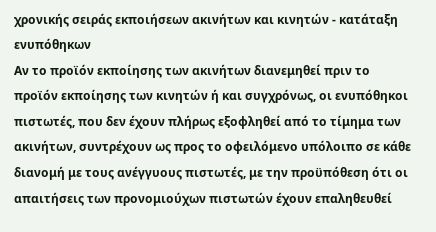χρονικής σειράς εκποιήσεων ακινήτων και κινητών - κατάταξη ενυπόθηκων
Αν το προϊόν εκποίησης των ακινήτων διανεμηθεί πριν το προϊόν εκποίησης των κινητών ή και συγχρόνως, οι ενυπόθηκοι πιστωτές, που δεν έχουν πλήρως εξοφληθεί από το τίμημα των ακινήτων, συντρέχουν ως προς το οφειλόμενο υπόλοιπο σε κάθε διανομή με τους ανέγγυους πιστωτές, με την προϋπόθεση ότι οι απαιτήσεις των προνομιούχων πιστωτών έχουν επαληθευθεί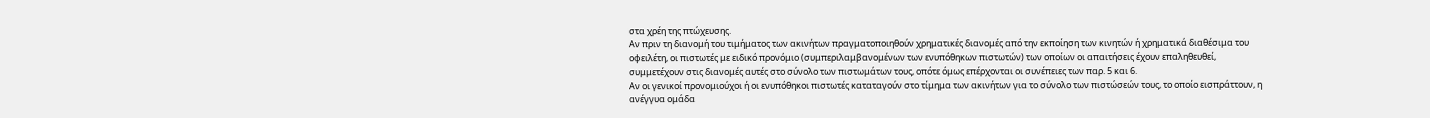στα χρέη της πτώχευσης.
Αν πριν τη διανομή του τιμήματος των ακινήτων πραγματοποιηθούν χρηματικές διανομές από την εκποίηση των κινητών ή χρηματικά διαθέσιμα του οφειλέτη, οι πιστωτές με ειδικό προνόμιο (συμπεριλαμβανομένων των ενυπόθηκων πιστωτών) των οποίων οι απαιτήσεις έχουν επαληθευθεί, συμμετέχουν στις διανομές αυτές στο σύνολο των πιστωμάτων τους, οπότε όμως επέρχονται οι συνέπειες των παρ. 5 και 6.
Αν οι γενικοί προνομιούχοι ή οι ενυπόθηκοι πιστωτές καταταγούν στο τίμημα των ακινήτων για το σύνολο των πιστώσεών τους, το οποίο εισπράττουν, η ανέγγυα ομάδα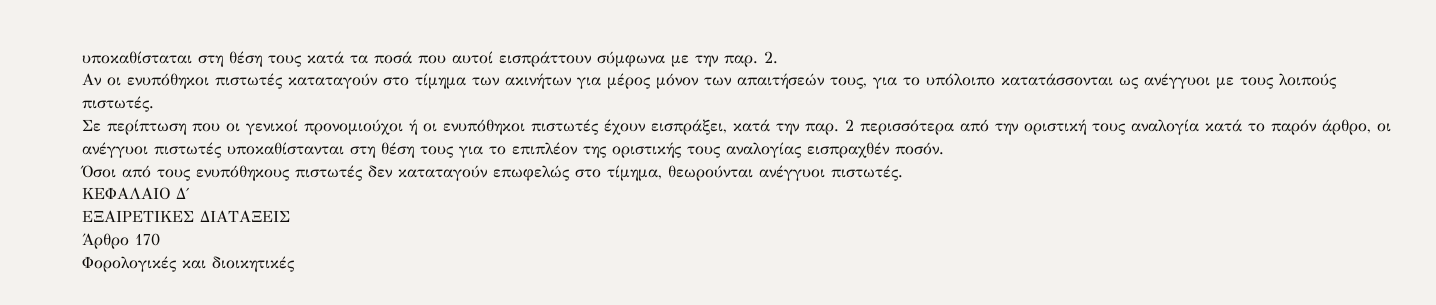υποκαθίσταται στη θέση τους κατά τα ποσά που αυτοί εισπράττουν σύμφωνα με την παρ. 2.
Αν οι ενυπόθηκοι πιστωτές καταταγούν στο τίμημα των ακινήτων για μέρος μόνον των απαιτήσεών τους, για το υπόλοιπο κατατάσσονται ως ανέγγυοι με τους λοιπούς πιστωτές.
Σε περίπτωση που οι γενικοί προνομιούχοι ή οι ενυπόθηκοι πιστωτές έχουν εισπράξει, κατά την παρ. 2 περισσότερα από την οριστική τους αναλογία κατά το παρόν άρθρο, οι ανέγγυοι πιστωτές υποκαθίστανται στη θέση τους για το επιπλέον της οριστικής τους αναλογίας εισπραχθέν ποσόν.
Όσοι από τους ενυπόθηκους πιστωτές δεν καταταγούν επωφελώς στο τίμημα, θεωρούνται ανέγγυοι πιστωτές.
ΚΕΦΑΛΑΙΟ Δ΄
ΕΞΑΙΡΕΤΙΚΕΣ ΔΙΑΤΑΞΕΙΣ
Άρθρο 170
Φορολογικές και διοικητικές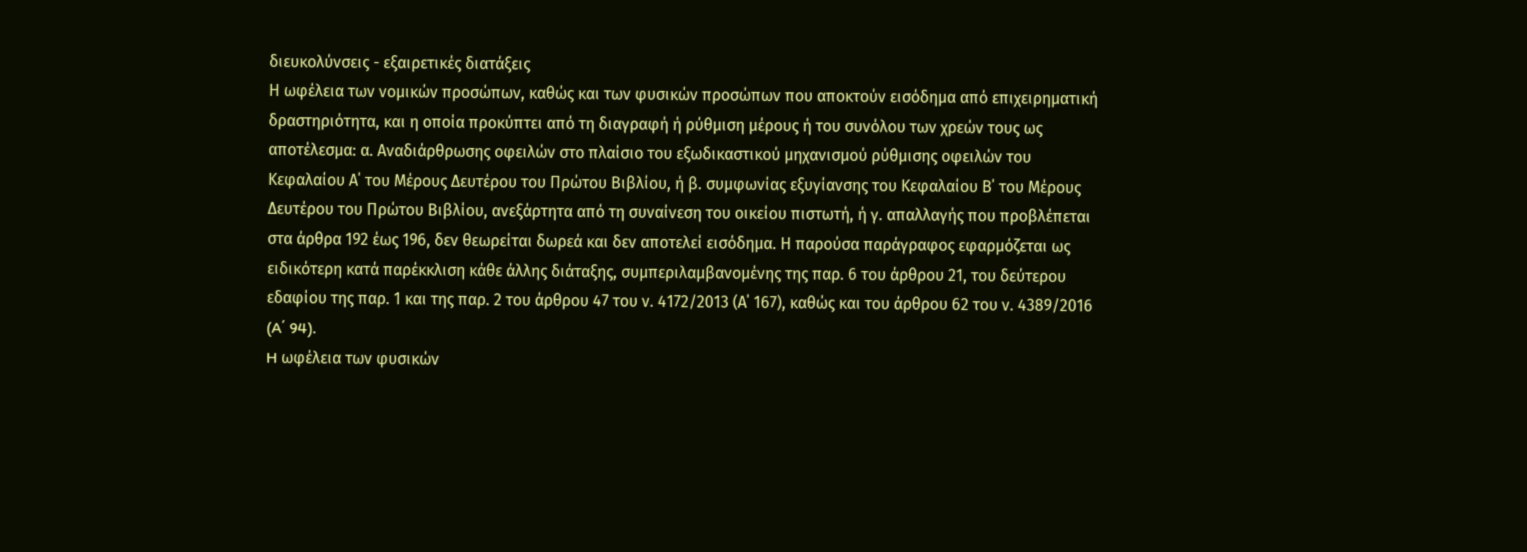διευκολύνσεις - εξαιρετικές διατάξεις
Η ωφέλεια των νομικών προσώπων, καθώς και των φυσικών προσώπων που αποκτούν εισόδημα από επιχειρηματική δραστηριότητα, και η οποία προκύπτει από τη διαγραφή ή ρύθμιση μέρους ή του συνόλου των χρεών τους ως αποτέλεσμα: α. Αναδιάρθρωσης οφειλών στο πλαίσιο του εξωδικαστικού μηχανισμού ρύθμισης οφειλών του Κεφαλαίου Α΄ του Μέρους Δευτέρου του Πρώτου Βιβλίου, ή β. συμφωνίας εξυγίανσης του Κεφαλαίου Β΄ του Μέρους Δευτέρου του Πρώτου Βιβλίου, ανεξάρτητα από τη συναίνεση του οικείου πιστωτή, ή γ. απαλλαγής που προβλέπεται στα άρθρα 192 έως 196, δεν θεωρείται δωρεά και δεν αποτελεί εισόδημα. Η παρούσα παράγραφος εφαρμόζεται ως ειδικότερη κατά παρέκκλιση κάθε άλλης διάταξης, συμπεριλαμβανομένης της παρ. 6 του άρθρου 21, του δεύτερου εδαφίου της παρ. 1 και της παρ. 2 του άρθρου 47 του ν. 4172/2013 (Α΄ 167), καθώς και του άρθρου 62 του ν. 4389/2016 (A΄ 94).
H ωφέλεια των φυσικών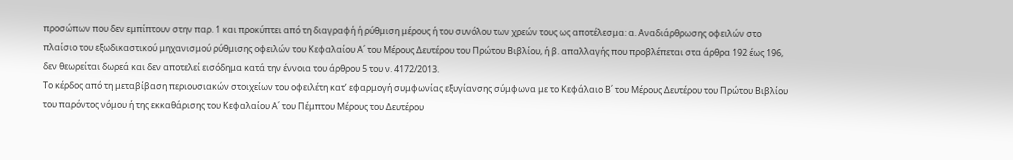προσώπων που δεν εμπίπτουν στην παρ. 1 και προκύπτει από τη διαγραφή ή ρύθμιση μέρους ή του συνόλου των χρεών τους ως αποτέλεσμα: α. Αναδιάρθρωσης οφειλών στο πλαίσιο του εξωδικαστικού μηχανισμού ρύθμισης οφειλών του Κεφαλαίου Α΄ του Μέρους Δευτέρου του Πρώτου Βιβλίου, ή β. απαλλαγής που προβλέπεται στα άρθρα 192 έως 196, δεν θεωρείται δωρεά και δεν αποτελεί εισόδημα κατά την έννοια του άρθρου 5 του ν. 4172/2013.
Το κέρδος από τη μεταβίβαση περιουσιακών στοιχείων του οφειλέτη κατ’ εφαρμογή συμφωνίας εξυγίανσης σύμφωνα με το Κεφάλαιο Β΄ του Μέρους Δευτέρου του Πρώτου Βιβλίου του παρόντος νόμου ή της εκκαθάρισης του Κεφαλαίου Α΄ του Πέμπτου Μέρους του Δευτέρου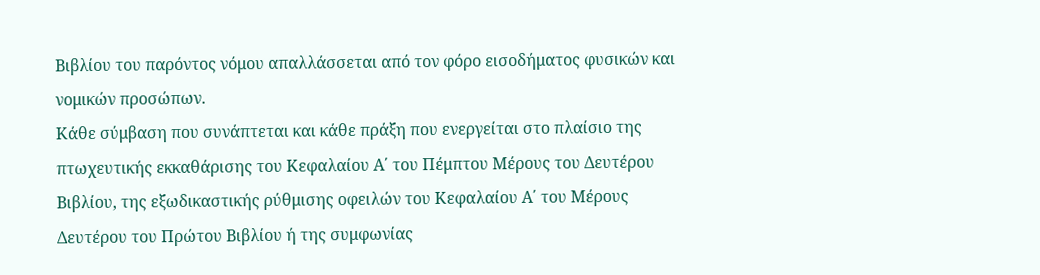Βιβλίου του παρόντος νόμου απαλλάσσεται από τον φόρο εισοδήματος φυσικών και νομικών προσώπων.
Κάθε σύμβαση που συνάπτεται και κάθε πράξη που ενεργείται στο πλαίσιο της πτωχευτικής εκκαθάρισης του Κεφαλαίου Α΄ του Πέμπτου Μέρους του Δευτέρου Βιβλίου, της εξωδικαστικής ρύθμισης οφειλών του Κεφαλαίου Α΄ του Μέρους Δευτέρου του Πρώτου Βιβλίου ή της συμφωνίας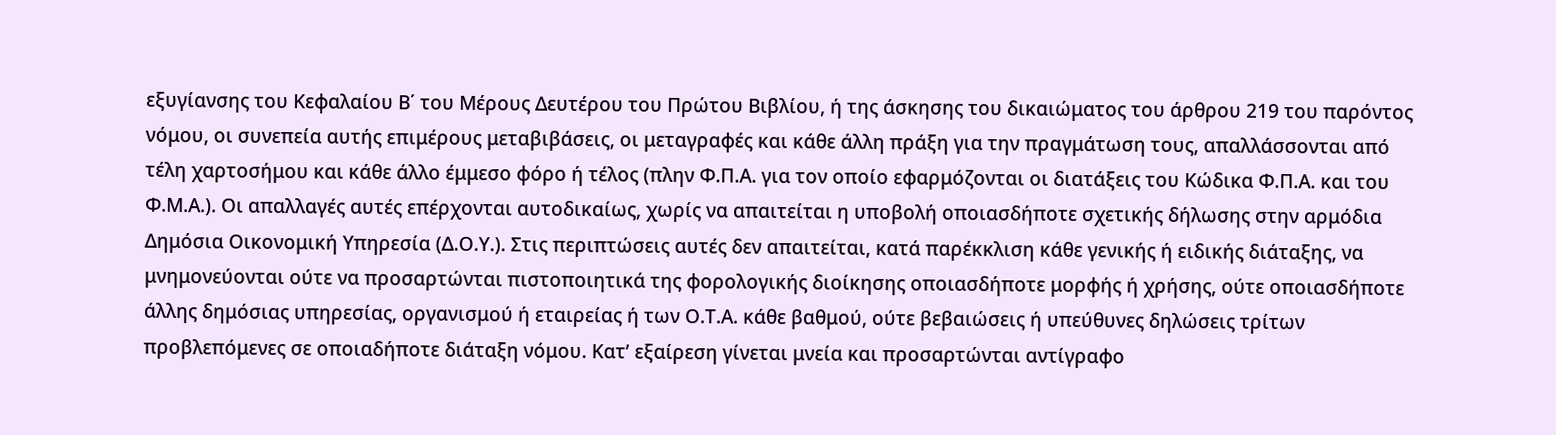εξυγίανσης του Κεφαλαίου Β΄ του Μέρους Δευτέρου του Πρώτου Βιβλίου, ή της άσκησης του δικαιώματος του άρθρου 219 του παρόντος νόμου, οι συνεπεία αυτής επιμέρους μεταβιβάσεις, οι μεταγραφές και κάθε άλλη πράξη για την πραγμάτωση τους, απαλλάσσονται από τέλη χαρτοσήμου και κάθε άλλο έμμεσο φόρο ή τέλος (πλην Φ.Π.Α. για τον οποίο εφαρμόζονται οι διατάξεις του Κώδικα Φ.Π.Α. και του Φ.Μ.Α.). Οι απαλλαγές αυτές επέρχονται αυτοδικαίως, χωρίς να απαιτείται η υποβολή οποιασδήποτε σχετικής δήλωσης στην αρμόδια Δημόσια Οικονομική Υπηρεσία (Δ.Ο.Υ.). Στις περιπτώσεις αυτές δεν απαιτείται, κατά παρέκκλιση κάθε γενικής ή ειδικής διάταξης, να μνημονεύονται ούτε να προσαρτώνται πιστοποιητικά της φορολογικής διοίκησης οποιασδήποτε μορφής ή χρήσης, ούτε οποιασδήποτε άλλης δημόσιας υπηρεσίας, οργανισμού ή εταιρείας ή των Ο.Τ.Α. κάθε βαθμού, ούτε βεβαιώσεις ή υπεύθυνες δηλώσεις τρίτων προβλεπόμενες σε οποιαδήποτε διάταξη νόμου. Κατ’ εξαίρεση γίνεται μνεία και προσαρτώνται αντίγραφο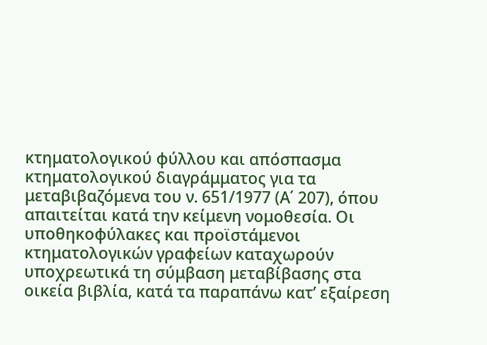κτηματολογικού φύλλου και απόσπασμα κτηματολογικού διαγράμματος για τα μεταβιβαζόμενα του ν. 651/1977 (Α΄ 207), όπου απαιτείται κατά την κείμενη νομοθεσία. Οι υποθηκοφύλακες και προϊστάμενοι κτηματολογικών γραφείων καταχωρούν υποχρεωτικά τη σύμβαση μεταβίβασης στα οικεία βιβλία, κατά τα παραπάνω κατ’ εξαίρεση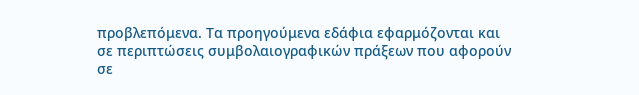προβλεπόμενα. Τα προηγούμενα εδάφια εφαρμόζονται και σε περιπτώσεις συμβολαιογραφικών πράξεων που αφορούν σε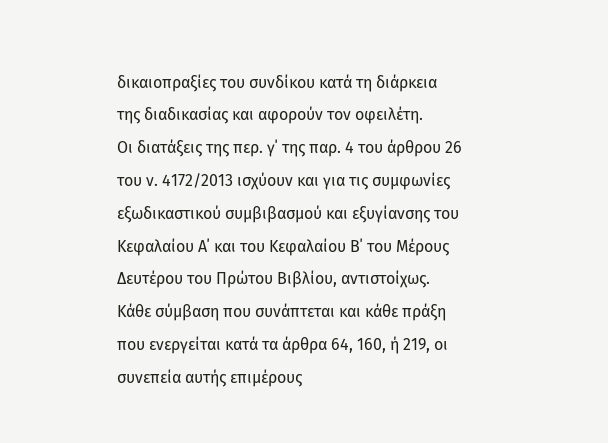δικαιοπραξίες του συνδίκου κατά τη διάρκεια της διαδικασίας και αφορούν τον οφειλέτη.
Οι διατάξεις της περ. γ΄ της παρ. 4 του άρθρου 26 του ν. 4172/2013 ισχύουν και για τις συμφωνίες εξωδικαστικού συμβιβασμού και εξυγίανσης του Κεφαλαίου Α΄ και του Κεφαλαίου Β΄ του Μέρους Δευτέρου του Πρώτου Βιβλίου, αντιστοίχως.
Κάθε σύμβαση που συνάπτεται και κάθε πράξη που ενεργείται κατά τα άρθρα 64, 160, ή 219, οι συνεπεία αυτής επιμέρους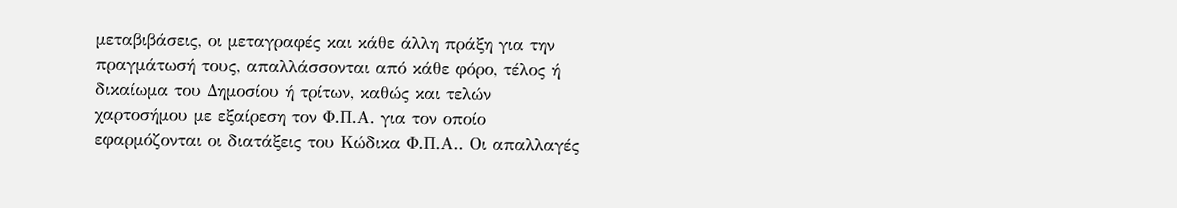μεταβιβάσεις, οι μεταγραφές και κάθε άλλη πράξη για την πραγμάτωσή τους, απαλλάσσονται από κάθε φόρο, τέλος ή δικαίωμα του Δημοσίου ή τρίτων, καθώς και τελών χαρτοσήμου με εξαίρεση τον Φ.Π.Α. για τον οποίο εφαρμόζονται οι διατάξεις του Κώδικα Φ.Π.Α.. Οι απαλλαγές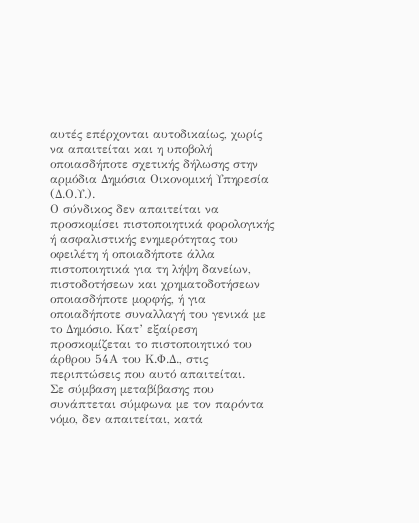αυτές επέρχονται αυτοδικαίως, χωρίς να απαιτείται και η υποβολή οποιασδήποτε σχετικής δήλωσης στην αρμόδια Δημόσια Οικονομική Υπηρεσία (Δ.Ο.Υ.).
Ο σύνδικος δεν απαιτείται να προσκομίσει πιστοποιητικά φορολογικής ή ασφαλιστικής ενημερότητας του οφειλέτη ή οποιαδήποτε άλλα πιστοποιητικά για τη λήψη δανείων, πιστοδοτήσεων και χρηματοδοτήσεων οποιασδήποτε μορφής, ή για οποιαδήποτε συναλλαγή του γενικά με το Δημόσιο. Κατ’ εξαίρεση προσκομίζεται το πιστοποιητικό του άρθρου 54Α του Κ.Φ.Δ., στις περιπτώσεις που αυτό απαιτείται.
Σε σύμβαση μεταβίβασης που συνάπτεται σύμφωνα με τον παρόντα νόμο, δεν απαιτείται, κατά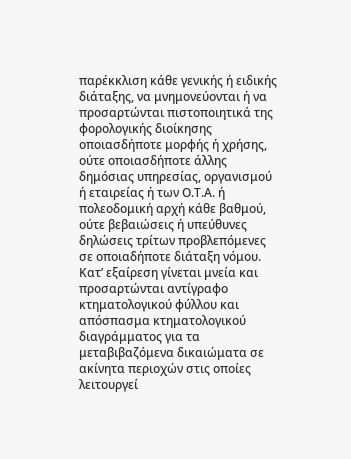παρέκκλιση κάθε γενικής ή ειδικής διάταξης, να μνημονεύονται ή να προσαρτώνται πιστοποιητικά της φορολογικής διοίκησης οποιασδήποτε μορφής ή χρήσης, ούτε οποιασδήποτε άλλης δημόσιας υπηρεσίας, οργανισμού ή εταιρείας ή των Ο.Τ.Α. ή πολεοδομική αρχή κάθε βαθμού, ούτε βεβαιώσεις ή υπεύθυνες δηλώσεις τρίτων προβλεπόμενες σε οποιαδήποτε διάταξη νόμου. Κατ’ εξαίρεση γίνεται μνεία και προσαρτώνται αντίγραφο κτηματολογικού φύλλου και απόσπασμα κτηματολογικού διαγράμματος για τα μεταβιβαζόμενα δικαιώματα σε ακίνητα περιοχών στις οποίες λειτουργεί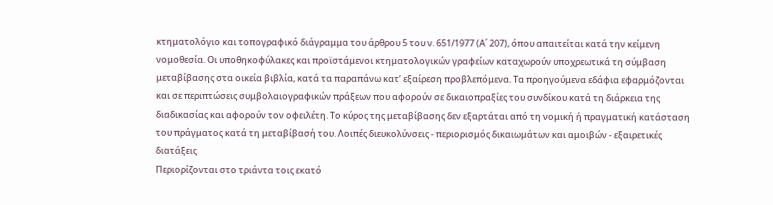κτηματολόγιο και τοπογραφικό διάγραμμα του άρθρου 5 του ν. 651/1977 (Α΄ 207), όπου απαιτείται κατά την κείμενη νομοθεσία. Οι υποθηκοφύλακες και προϊστάμενοι κτηματολογικών γραφείων καταχωρούν υποχρεωτικά τη σύμβαση μεταβίβασης στα οικεία βιβλία, κατά τα παραπάνω κατ’ εξαίρεση προβλεπόμενα. Τα προηγούμενα εδάφια εφαρμόζονται και σε περιπτώσεις συμβολαιογραφικών πράξεων που αφορούν σε δικαιοπραξίες του συνδίκου κατά τη διάρκεια της διαδικασίας και αφορούν τον οφειλέτη. Το κύρος της μεταβίβασης δεν εξαρτάται από τη νομική ή πραγματική κατάσταση του πράγματος κατά τη μεταβίβασή του. Λοιπές διευκολύνσεις - περιορισμός δικαιωμάτων και αμοιβών - εξαιρετικές διατάξεις
Περιορίζονται στο τριάντα τοις εκατό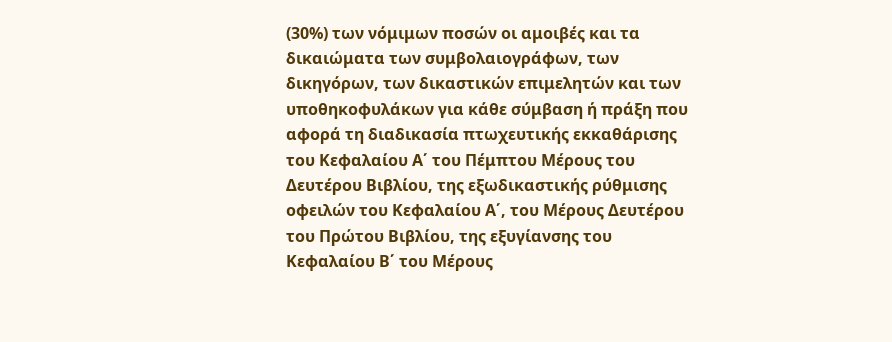(30%) των νόμιμων ποσών οι αμοιβές και τα δικαιώματα των συμβολαιογράφων, των δικηγόρων, των δικαστικών επιμελητών και των υποθηκοφυλάκων για κάθε σύμβαση ή πράξη που αφορά τη διαδικασία πτωχευτικής εκκαθάρισης του Κεφαλαίου Α΄ του Πέμπτου Μέρους του Δευτέρου Βιβλίου, της εξωδικαστικής ρύθμισης οφειλών του Κεφαλαίου Α΄, του Μέρους Δευτέρου του Πρώτου Βιβλίου, της εξυγίανσης του Κεφαλαίου Β΄ του Μέρους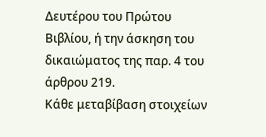Δευτέρου του Πρώτου Βιβλίου, ή την άσκηση του δικαιώματος της παρ. 4 του άρθρου 219.
Κάθε μεταβίβαση στοιχείων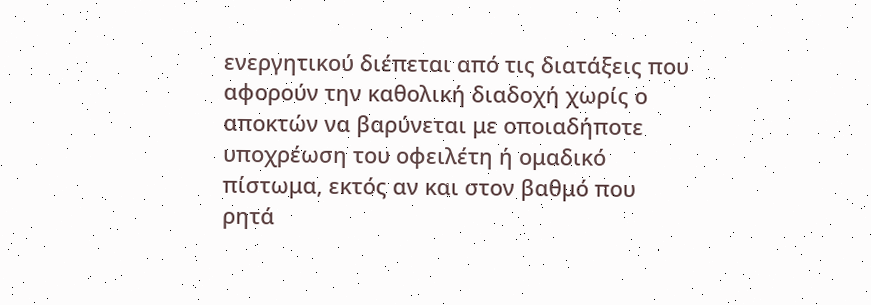ενεργητικού διέπεται από τις διατάξεις που αφορούν την καθολική διαδοχή χωρίς ο αποκτών να βαρύνεται με οποιαδήποτε υποχρέωση του οφειλέτη ή ομαδικό πίστωμα, εκτός αν και στον βαθμό που ρητά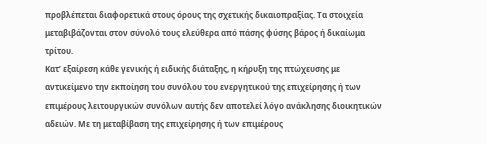προβλέπεται διαφορετικά στους όρους της σχετικής δικαιοπραξίας. Τα στοιχεία μεταβιβάζονται στον σύνολό τους ελεύθερα από πάσης φύσης βάρος ή δικαίωμα τρίτου.
Κατ’ εξαίρεση κάθε γενικής ή ειδικής διάταξης, η κήρυξη της πτώχευσης με αντικείμενο την εκποίηση του συνόλου του ενεργητικού της επιχείρησης ή των επιμέρους λειτουργικών συνόλων αυτής δεν αποτελεί λόγο ανάκλησης διοικητικών αδειών. Με τη μεταβίβαση της επιχείρησης ή των επιμέρους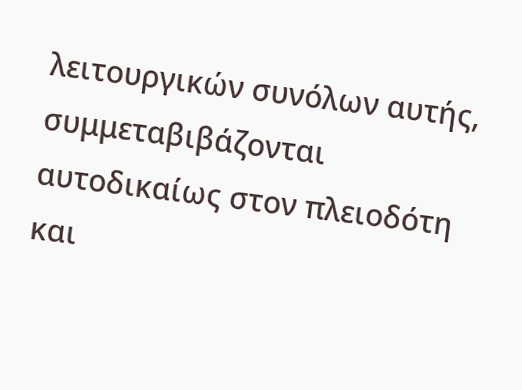λειτουργικών συνόλων αυτής, συμμεταβιβάζονται αυτοδικαίως στον πλειοδότη και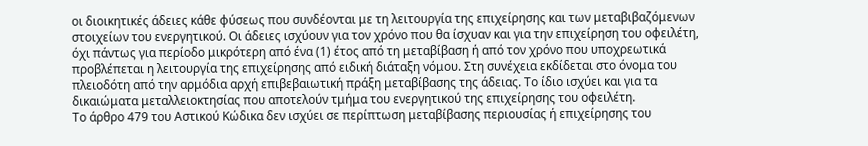οι διοικητικές άδειες κάθε φύσεως που συνδέονται με τη λειτουργία της επιχείρησης και των μεταβιβαζόμενων στοιχείων του ενεργητικού. Οι άδειες ισχύουν για τον χρόνο που θα ίσχυαν και για την επιχείρηση του οφειλέτη, όχι πάντως για περίοδο μικρότερη από ένα (1) έτος από τη μεταβίβαση ή από τον χρόνο που υποχρεωτικά προβλέπεται η λειτουργία της επιχείρησης από ειδική διάταξη νόμου. Στη συνέχεια εκδίδεται στο όνομα του πλειοδότη από την αρμόδια αρχή επιβεβαιωτική πράξη μεταβίβασης της άδειας. Το ίδιο ισχύει και για τα δικαιώματα μεταλλειοκτησίας που αποτελούν τμήμα του ενεργητικού της επιχείρησης του οφειλέτη.
Το άρθρο 479 του Αστικού Κώδικα δεν ισχύει σε περίπτωση μεταβίβασης περιουσίας ή επιχείρησης του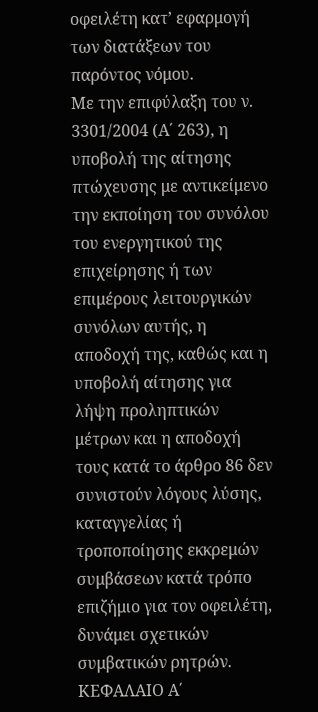οφειλέτη κατ’ εφαρμογή των διατάξεων του παρόντος νόμου.
Με την επιφύλαξη του ν. 3301/2004 (Α΄ 263), η υποβολή της αίτησης πτώχευσης με αντικείμενο την εκποίηση του συνόλου του ενεργητικού της επιχείρησης ή των επιμέρους λειτουργικών συνόλων αυτής, η αποδοχή της, καθώς και η υποβολή αίτησης για λήψη προληπτικών μέτρων και η αποδοχή τους κατά το άρθρο 86 δεν συνιστούν λόγους λύσης, καταγγελίας ή τροποποίησης εκκρεμών συμβάσεων κατά τρόπο επιζήμιο για τον οφειλέτη, δυνάμει σχετικών συμβατικών ρητρών.
ΚΕΦΑΛΑΙΟ Α΄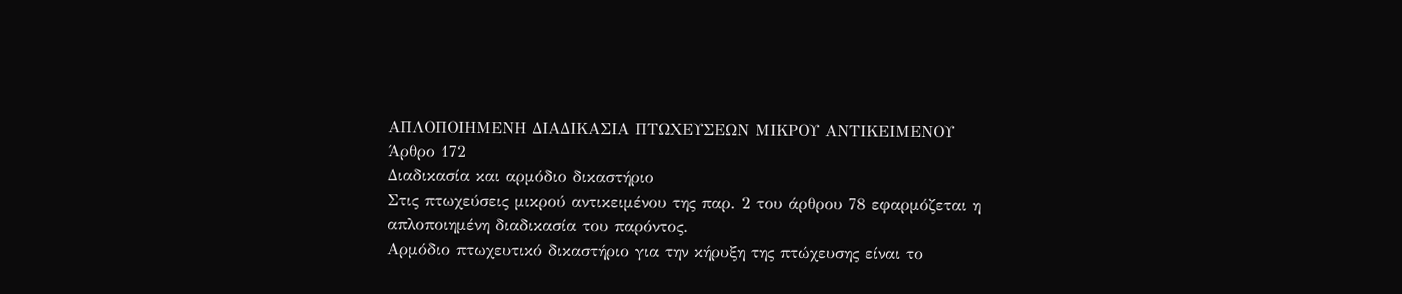ΑΠΛΟΠΟΙΗΜΕΝΗ ΔΙΑΔΙΚΑΣΙΑ ΠΤΩΧΕΥΣΕΩΝ ΜΙΚΡΟΥ ΑΝΤΙΚΕΙΜΕΝΟΥ
Άρθρο 172
Διαδικασία και αρμόδιο δικαστήριο
Στις πτωχεύσεις μικρού αντικειμένου της παρ. 2 του άρθρου 78 εφαρμόζεται η απλοποιημένη διαδικασία του παρόντος.
Αρμόδιο πτωχευτικό δικαστήριο για την κήρυξη της πτώχευσης είναι το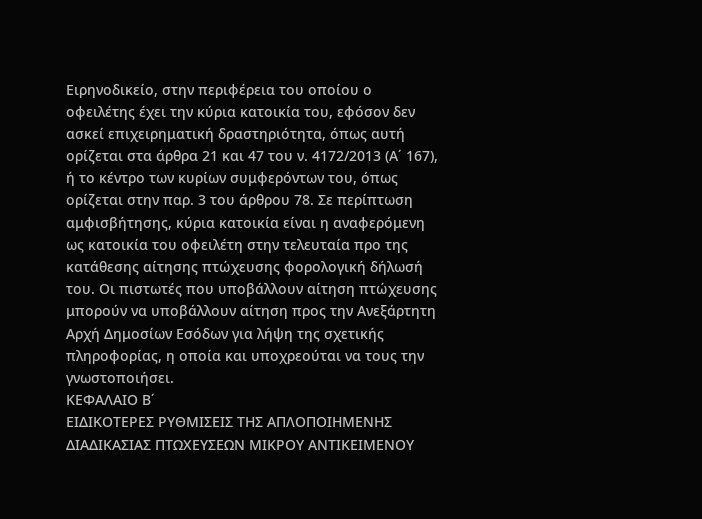Ειρηνοδικείο, στην περιφέρεια του οποίου ο οφειλέτης έχει την κύρια κατοικία του, εφόσον δεν ασκεί επιχειρηματική δραστηριότητα, όπως αυτή ορίζεται στα άρθρα 21 και 47 του ν. 4172/2013 (Α΄ 167), ή το κέντρο των κυρίων συμφερόντων του, όπως ορίζεται στην παρ. 3 του άρθρου 78. Σε περίπτωση αμφισβήτησης, κύρια κατοικία είναι η αναφερόμενη ως κατοικία του οφειλέτη στην τελευταία προ της κατάθεσης αίτησης πτώχευσης φορολογική δήλωσή του. Οι πιστωτές που υποβάλλουν αίτηση πτώχευσης μπορούν να υποβάλλουν αίτηση προς την Ανεξάρτητη Αρχή Δημοσίων Εσόδων για λήψη της σχετικής πληροφορίας, η οποία και υποχρεούται να τους την γνωστοποιήσει.
ΚΕΦΑΛΑΙΟ Β΄
ΕΙΔΙΚΟΤΕΡΕΣ ΡΥΘΜΙΣΕΙΣ ΤΗΣ ΑΠΛΟΠΟΙΗΜΕΝΗΣ ΔΙΑΔΙΚΑΣΙΑΣ ΠΤΩΧΕΥΣΕΩΝ ΜΙΚΡΟΥ ΑΝΤΙΚΕΙΜΕΝΟΥ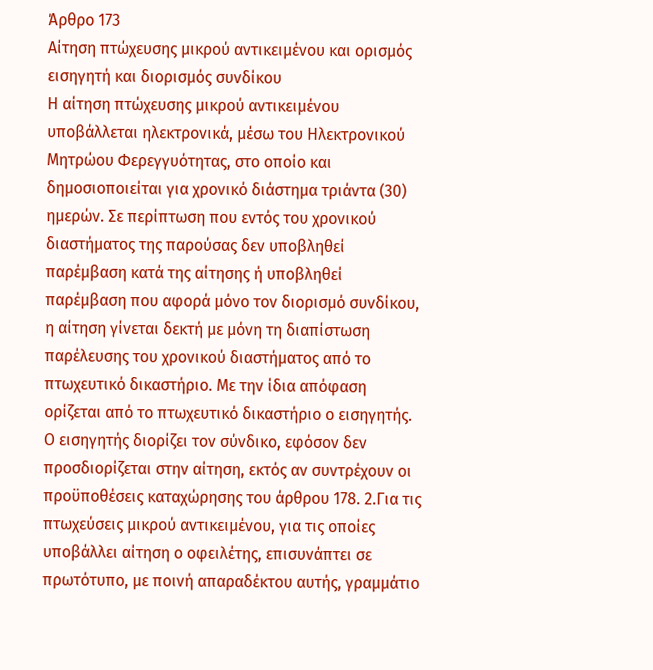Άρθρο 173
Αίτηση πτώχευσης μικρού αντικειμένου και ορισμός εισηγητή και διορισμός συνδίκου
Η αίτηση πτώχευσης μικρού αντικειμένου υποβάλλεται ηλεκτρονικά, μέσω του Ηλεκτρονικού Μητρώου Φερεγγυότητας, στο οποίο και δημοσιοποιείται για χρονικό διάστημα τριάντα (30) ημερών. Σε περίπτωση που εντός του χρονικού διαστήματος της παρούσας δεν υποβληθεί παρέμβαση κατά της αίτησης ή υποβληθεί παρέμβαση που αφορά μόνο τον διορισμό συνδίκου, η αίτηση γίνεται δεκτή με μόνη τη διαπίστωση παρέλευσης του χρονικού διαστήματος από το πτωχευτικό δικαστήριο. Με την ίδια απόφαση ορίζεται από το πτωχευτικό δικαστήριο ο εισηγητής. Ο εισηγητής διορίζει τον σύνδικο, εφόσον δεν προσδιορίζεται στην αίτηση, εκτός αν συντρέχουν οι προϋποθέσεις καταχώρησης του άρθρου 178. 2.Για τις πτωχεύσεις μικρού αντικειμένου, για τις οποίες υποβάλλει αίτηση ο οφειλέτης, επισυνάπτει σε πρωτότυπο, με ποινή απαραδέκτου αυτής, γραμμάτιο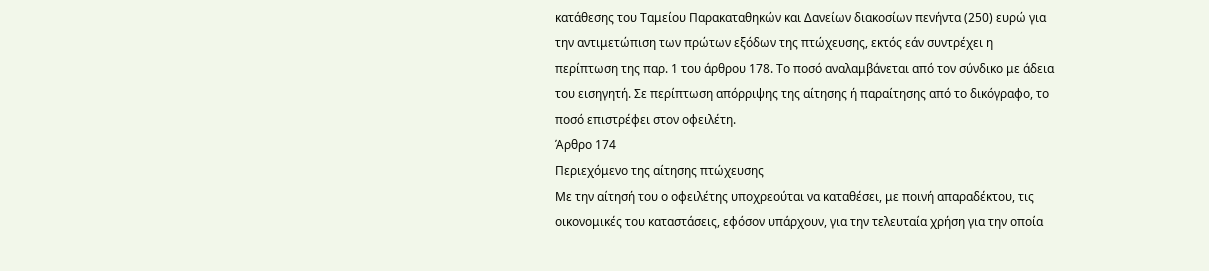κατάθεσης του Ταμείου Παρακαταθηκών και Δανείων διακοσίων πενήντα (250) ευρώ για την αντιμετώπιση των πρώτων εξόδων της πτώχευσης, εκτός εάν συντρέχει η περίπτωση της παρ. 1 του άρθρου 178. Το ποσό αναλαμβάνεται από τον σύνδικο με άδεια του εισηγητή. Σε περίπτωση απόρριψης της αίτησης ή παραίτησης από το δικόγραφο, το ποσό επιστρέφει στον οφειλέτη.
Άρθρο 174
Περιεχόμενο της αίτησης πτώχευσης
Με την αίτησή του ο οφειλέτης υποχρεούται να καταθέσει, με ποινή απαραδέκτου, τις οικονομικές του καταστάσεις, εφόσον υπάρχουν, για την τελευταία χρήση για την οποία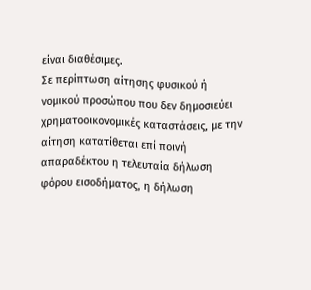είναι διαθέσιμες.
Σε περίπτωση αίτησης φυσικού ή νομικού προσώπου που δεν δημοσιεύει χρηματοοικονομικές καταστάσεις, με την αίτηση κατατίθεται επί ποινή απαραδέκτου η τελευταία δήλωση φόρου εισοδήματος, η δήλωση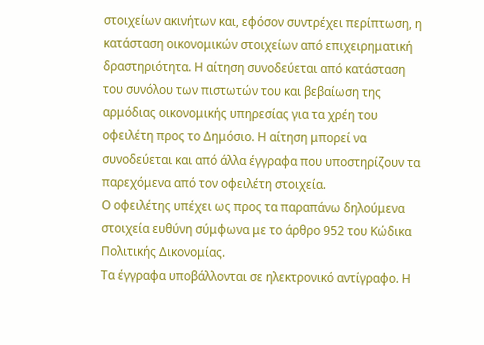στοιχείων ακινήτων και, εφόσον συντρέχει περίπτωση, η κατάσταση οικονομικών στοιχείων από επιχειρηματική δραστηριότητα. Η αίτηση συνοδεύεται από κατάσταση του συνόλου των πιστωτών του και βεβαίωση της αρμόδιας οικονομικής υπηρεσίας για τα χρέη του οφειλέτη προς το Δημόσιο. Η αίτηση μπορεί να συνοδεύεται και από άλλα έγγραφα που υποστηρίζουν τα παρεχόμενα από τον οφειλέτη στοιχεία.
Ο οφειλέτης υπέχει ως προς τα παραπάνω δηλούμενα στοιχεία ευθύνη σύμφωνα με το άρθρο 952 του Κώδικα Πολιτικής Δικονομίας.
Τα έγγραφα υποβάλλονται σε ηλεκτρονικό αντίγραφο. Η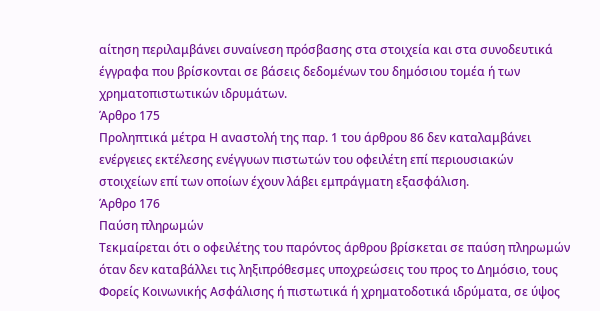αίτηση περιλαμβάνει συναίνεση πρόσβασης στα στοιχεία και στα συνοδευτικά έγγραφα που βρίσκονται σε βάσεις δεδομένων του δημόσιου τομέα ή των χρηματοπιστωτικών ιδρυμάτων.
Άρθρο 175
Προληπτικά μέτρα Η αναστολή της παρ. 1 του άρθρου 86 δεν καταλαμβάνει ενέργειες εκτέλεσης ενέγγυων πιστωτών του οφειλέτη επί περιουσιακών στοιχείων επί των οποίων έχουν λάβει εμπράγματη εξασφάλιση.
Άρθρο 176
Παύση πληρωμών
Τεκμαίρεται ότι ο οφειλέτης του παρόντος άρθρου βρίσκεται σε παύση πληρωμών όταν δεν καταβάλλει τις ληξιπρόθεσμες υποχρεώσεις του προς το Δημόσιο, τους Φορείς Κοινωνικής Ασφάλισης ή πιστωτικά ή χρηματοδοτικά ιδρύματα, σε ύψος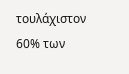τουλάχιστον 60% των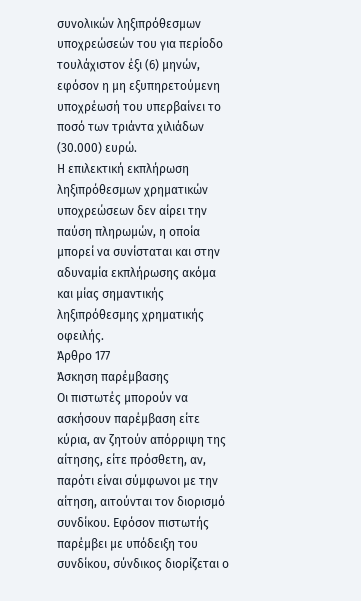συνολικών ληξιπρόθεσμων υποχρεώσεών του για περίοδο τουλάχιστον έξι (6) μηνών, εφόσον η μη εξυπηρετούμενη υποχρέωσή του υπερβαίνει το ποσό των τριάντα χιλιάδων (30.000) ευρώ.
Η επιλεκτική εκπλήρωση ληξιπρόθεσμων χρηματικών υποχρεώσεων δεν αίρει την παύση πληρωμών, η οποία μπορεί να συνίσταται και στην αδυναμία εκπλήρωσης ακόμα και μίας σημαντικής ληξιπρόθεσμης χρηματικής οφειλής.
Άρθρο 177
Άσκηση παρέμβασης
Οι πιστωτές μπορούν να ασκήσουν παρέμβαση είτε κύρια, αν ζητούν απόρριψη της αίτησης, είτε πρόσθετη, αν, παρότι είναι σύμφωνοι με την αίτηση, αιτούνται τον διορισμό συνδίκου. Εφόσον πιστωτής παρέμβει με υπόδειξη του συνδίκου, σύνδικος διορίζεται ο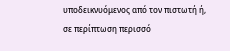υποδεικνυόμενος από τον πιστωτή ή, σε περίπτωση περισσό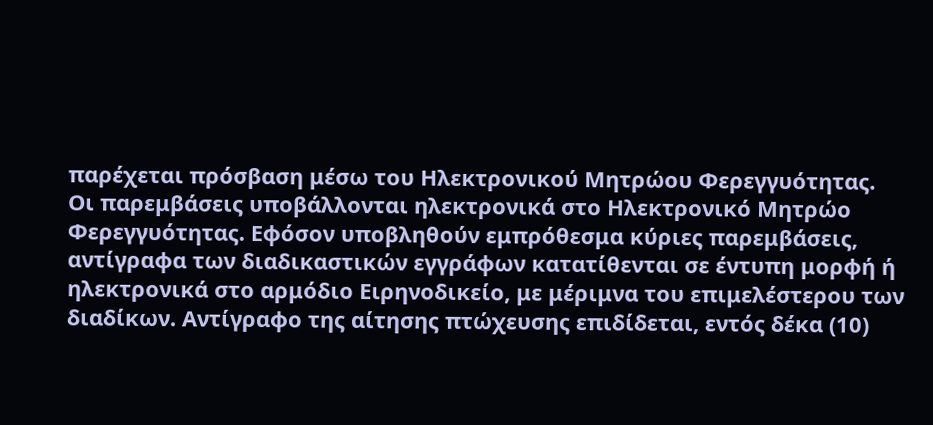παρέχεται πρόσβαση μέσω του Ηλεκτρονικού Μητρώου Φερεγγυότητας.
Οι παρεμβάσεις υποβάλλονται ηλεκτρονικά στο Ηλεκτρονικό Μητρώο Φερεγγυότητας. Εφόσον υποβληθούν εμπρόθεσμα κύριες παρεμβάσεις, αντίγραφα των διαδικαστικών εγγράφων κατατίθενται σε έντυπη μορφή ή ηλεκτρονικά στο αρμόδιο Ειρηνοδικείο, με μέριμνα του επιμελέστερου των διαδίκων. Αντίγραφο της αίτησης πτώχευσης επιδίδεται, εντός δέκα (10)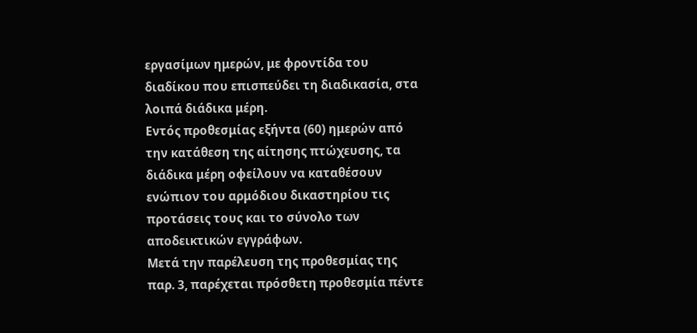εργασίμων ημερών, με φροντίδα του διαδίκου που επισπεύδει τη διαδικασία, στα λοιπά διάδικα μέρη.
Εντός προθεσμίας εξήντα (60) ημερών από την κατάθεση της αίτησης πτώχευσης, τα διάδικα μέρη οφείλουν να καταθέσουν ενώπιον του αρμόδιου δικαστηρίου τις προτάσεις τους και το σύνολο των αποδεικτικών εγγράφων.
Μετά την παρέλευση της προθεσμίας της παρ. 3, παρέχεται πρόσθετη προθεσμία πέντε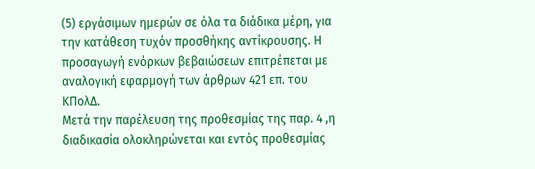(5) εργάσιμων ημερών σε όλα τα διάδικα μέρη, για την κατάθεση τυχόν προσθήκης αντίκρουσης. Η προσαγωγή ενόρκων βεβαιώσεων επιτρέπεται με αναλογική εφαρμογή των άρθρων 421 επ. του ΚΠολΔ.
Μετά την παρέλευση της προθεσμίας της παρ. 4 ,η διαδικασία ολοκληρώνεται και εντός προθεσμίας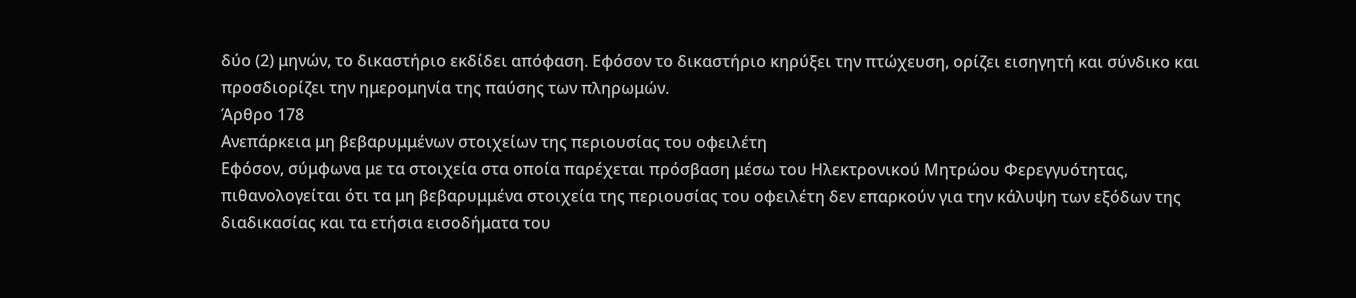δύο (2) μηνών, το δικαστήριο εκδίδει απόφαση. Εφόσον το δικαστήριο κηρύξει την πτώχευση, ορίζει εισηγητή και σύνδικο και προσδιορίζει την ημερομηνία της παύσης των πληρωμών.
Άρθρο 178
Ανεπάρκεια μη βεβαρυμμένων στοιχείων της περιουσίας του οφειλέτη
Εφόσον, σύμφωνα με τα στοιχεία στα οποία παρέχεται πρόσβαση μέσω του Ηλεκτρονικού Μητρώου Φερεγγυότητας, πιθανολογείται ότι τα μη βεβαρυμμένα στοιχεία της περιουσίας του οφειλέτη δεν επαρκούν για την κάλυψη των εξόδων της διαδικασίας και τα ετήσια εισοδήματα του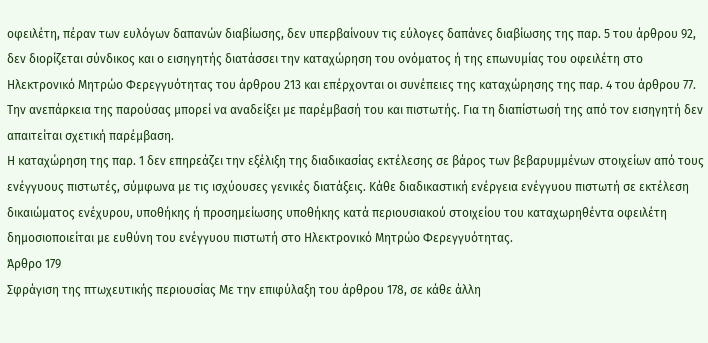οφειλέτη, πέραν των ευλόγων δαπανών διαβίωσης, δεν υπερβαίνουν τις εύλογες δαπάνες διαβίωσης της παρ. 5 του άρθρου 92, δεν διορίζεται σύνδικος και ο εισηγητής διατάσσει την καταχώρηση του ονόματος ή της επωνυμίας του οφειλέτη στο Ηλεκτρονικό Μητρώο Φερεγγυότητας του άρθρου 213 και επέρχονται οι συνέπειες της καταχώρησης της παρ. 4 του άρθρου 77. Την ανεπάρκεια της παρούσας μπορεί να αναδείξει με παρέμβασή του και πιστωτής. Για τη διαπίστωσή της από τον εισηγητή δεν απαιτείται σχετική παρέμβαση.
Η καταχώρηση της παρ. 1 δεν επηρεάζει την εξέλιξη της διαδικασίας εκτέλεσης σε βάρος των βεβαρυμμένων στοιχείων από τους ενέγγυους πιστωτές, σύμφωνα με τις ισχύουσες γενικές διατάξεις. Κάθε διαδικαστική ενέργεια ενέγγυου πιστωτή σε εκτέλεση δικαιώματος ενέχυρου, υποθήκης ή προσημείωσης υποθήκης κατά περιουσιακού στοιχείου του καταχωρηθέντα οφειλέτη δημοσιοποιείται με ευθύνη του ενέγγυου πιστωτή στο Ηλεκτρονικό Μητρώο Φερεγγυότητας.
Άρθρο 179
Σφράγιση της πτωχευτικής περιουσίας Με την επιφύλαξη του άρθρου 178, σε κάθε άλλη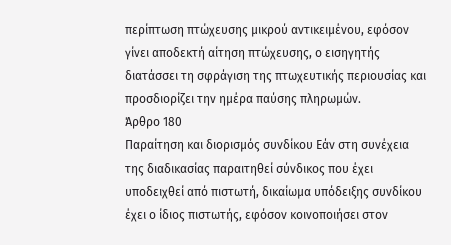περίπτωση πτώχευσης μικρού αντικειμένου, εφόσον γίνει αποδεκτή αίτηση πτώχευσης, ο εισηγητής διατάσσει τη σφράγιση της πτωχευτικής περιουσίας και προσδιορίζει την ημέρα παύσης πληρωμών.
Άρθρο 180
Παραίτηση και διορισμός συνδίκου Εάν στη συνέχεια της διαδικασίας παραιτηθεί σύνδικος που έχει υποδειχθεί από πιστωτή, δικαίωμα υπόδειξης συνδίκου έχει ο ίδιος πιστωτής, εφόσον κοινοποιήσει στον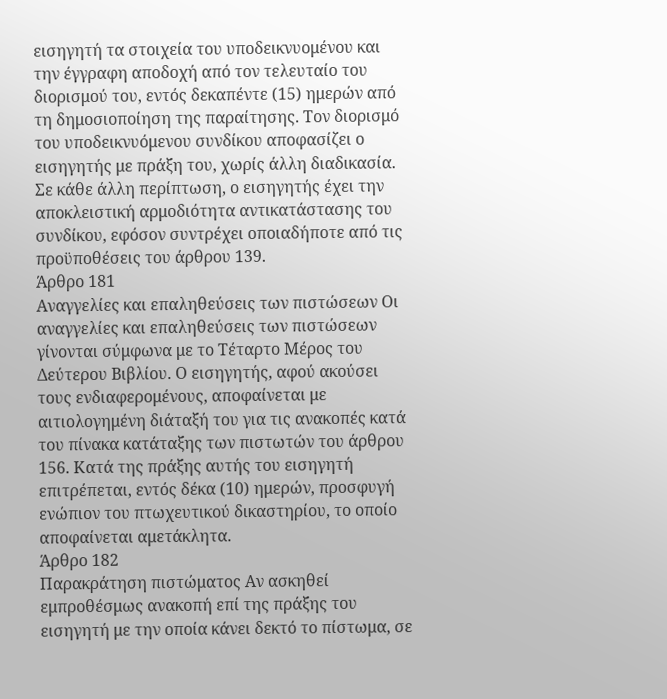εισηγητή τα στοιχεία του υποδεικνυομένου και την έγγραφη αποδοχή από τον τελευταίο του διορισμού του, εντός δεκαπέντε (15) ημερών από τη δημοσιοποίηση της παραίτησης. Τον διορισμό του υποδεικνυόμενου συνδίκου αποφασίζει ο εισηγητής με πράξη του, χωρίς άλλη διαδικασία. Σε κάθε άλλη περίπτωση, ο εισηγητής έχει την αποκλειστική αρμοδιότητα αντικατάστασης του συνδίκου, εφόσον συντρέχει οποιαδήποτε από τις προϋποθέσεις του άρθρου 139.
Άρθρο 181
Αναγγελίες και επαληθεύσεις των πιστώσεων Οι αναγγελίες και επαληθεύσεις των πιστώσεων γίνονται σύμφωνα με το Τέταρτο Μέρος του Δεύτερου Βιβλίου. Ο εισηγητής, αφού ακούσει τους ενδιαφερομένους, αποφαίνεται με αιτιολογημένη διάταξή του για τις ανακοπές κατά του πίνακα κατάταξης των πιστωτών του άρθρου 156. Κατά της πράξης αυτής του εισηγητή επιτρέπεται, εντός δέκα (10) ημερών, προσφυγή ενώπιον του πτωχευτικού δικαστηρίου, το οποίο αποφαίνεται αμετάκλητα.
Άρθρο 182
Παρακράτηση πιστώματος Αν ασκηθεί εμπροθέσμως ανακοπή επί της πράξης του εισηγητή με την οποία κάνει δεκτό το πίστωμα, σε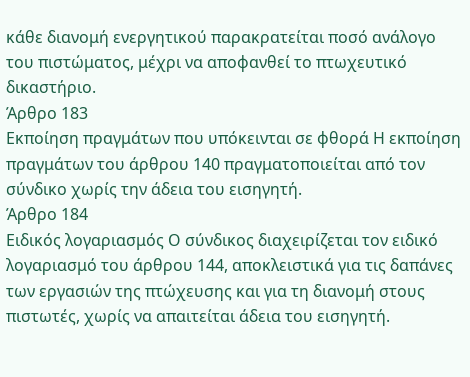κάθε διανομή ενεργητικού παρακρατείται ποσό ανάλογο του πιστώματος, μέχρι να αποφανθεί το πτωχευτικό δικαστήριο.
Άρθρο 183
Εκποίηση πραγμάτων που υπόκεινται σε φθορά Η εκποίηση πραγμάτων του άρθρου 140 πραγματοποιείται από τον σύνδικο χωρίς την άδεια του εισηγητή.
Άρθρο 184
Ειδικός λογαριασμός Ο σύνδικος διαχειρίζεται τον ειδικό λογαριασμό του άρθρου 144, αποκλειστικά για τις δαπάνες των εργασιών της πτώχευσης και για τη διανομή στους πιστωτές, χωρίς να απαιτείται άδεια του εισηγητή.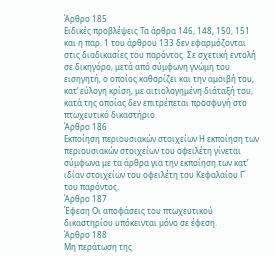Άρθρο 185
Ειδικές προβλέψεις Τα άρθρα 146, 148, 150, 151 και η παρ. 1 του άρθρου 133 δεν εφαρμόζονται στις διαδικασίες του παρόντος. Σε σχετική εντολή σε δικηγόρο, μετά από σύμφωνη γνώμη του εισηγητή, ο οποίος καθορίζει και την αμοιβή του, κατ’ εύλογη κρίση, με αιτιολογημένη διάταξή του, κατά της οποίας δεν επιτρέπεται προσφυγή στο πτωχευτικό δικαστήριο.
Άρθρο 186
Εκποίηση περιουσιακών στοιχείων Η εκποίηση των περιουσιακών στοιχείων του οφειλέτη γίνεται σύμφωνα με τα άρθρα για την εκποίηση των κατ’ ιδίαν στοιχείων του οφειλέτη του Κεφαλαίου Γ΄ του παρόντος.
Άρθρο 187
Έφεση Οι αποφάσεις του πτωχευτικού δικαστηρίου υπόκεινται μόνο σε έφεση.
Άρθρο 188
Μη περάτωση της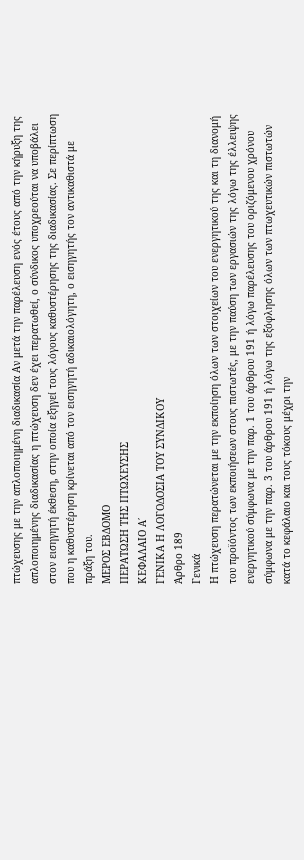πτώχευσης με την απλοποιημένη διαδικασία Αν μετά την παρέλευση ενός έτους από την κήρυξη της απλοποιημένης διαδικασίας η πτώχευση δεν έχει περατωθεί, ο σύνδικος υποχρεούται να υποβάλει στον εισηγητή έκθεση, στην οποία εξηγεί τους λόγους καθυστέρησης της διαδικασίας. Σε περίπτωση που η καθυστέρηση κρίνεται από τον εισηγητή αδικαιολόγητη, ο εισηγητής τον αντικαθιστά με πράξη του.
ΜΕΡΟΣ ΕΒΔΟΜΟ
ΠΕΡΑΤΩΣΗ ΤΗΣ ΠΤΩΧΕΥΣΗΣ
ΚΕΦΑΛΑΙΟ Α΄
ΓΕΝΙΚΑ Η ΛΟΓΟΔΟΣΙΑ ΤΟΥ ΣΥΝΔΙΚΟΥ
Άρθρο 189
Γενικά
Η πτώχευση περατώνεται με την εκποίηση όλων των στοιχείων του ενεργητικού της και τη διανομή του προϊόντος των εκποιήσεων στους πιστωτές, με την παύση των εργασιών της λόγω της έλλειψης ενεργητικού σύμφωνα με την παρ. 1 του άρθρου 191 ή λόγω παρέλευσης του οριζόμενου χρόνου σύμφωνα με την παρ. 3 του άρθρου 191 ή λόγω της εξόφλησης όλων των πτωχευτικών πιστωτών κατά το κεφάλαιο και τους τόκους μέχρι την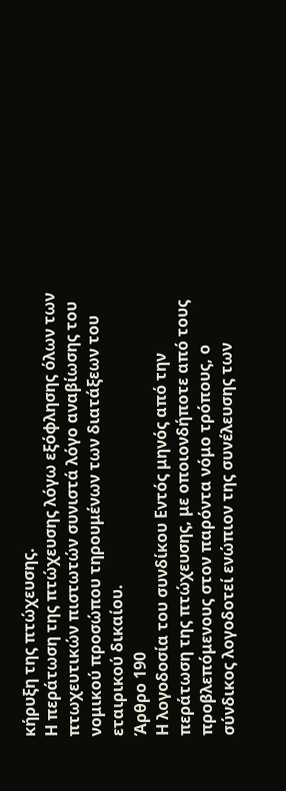κήρυξη της πτώχευσης.
Η περάτωση της πτώχευσης λόγω εξόφλησης όλων των πτωχευτικών πιστωτών συνιστά λόγο αναβίωσης του νομικού προσώπου τηρουμένων των διατάξεων του εταιρικού δικαίου.
Άρθρο 190
Η λογοδοσία του συνδίκου Εντός μηνός από την περάτωση της πτώχευσης, με οποιονδήποτε από τους προβλεπόμενους στον παρόντα νόμο τρόπους, ο σύνδικος λογοδοτεί ενώπιον της συνέλευσης των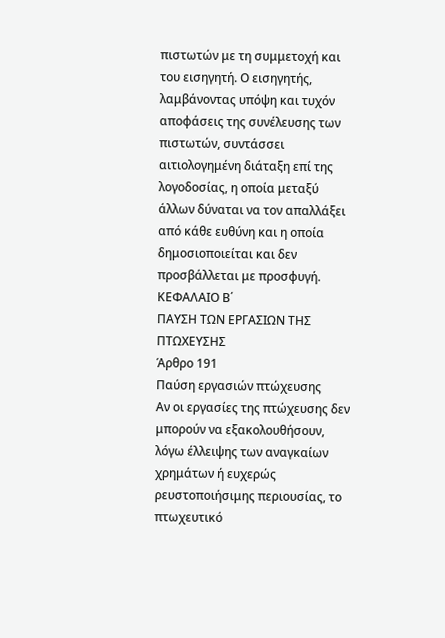πιστωτών με τη συμμετοχή και του εισηγητή. Ο εισηγητής, λαμβάνοντας υπόψη και τυχόν αποφάσεις της συνέλευσης των πιστωτών, συντάσσει αιτιολογημένη διάταξη επί της λογοδοσίας, η οποία μεταξύ άλλων δύναται να τον απαλλάξει από κάθε ευθύνη και η οποία δημοσιοποιείται και δεν προσβάλλεται με προσφυγή.
ΚΕΦΑΛΑΙΟ Β΄
ΠΑΥΣΗ ΤΩΝ ΕΡΓΑΣΙΩΝ ΤΗΣ ΠΤΩΧΕΥΣΗΣ
Άρθρο 191
Παύση εργασιών πτώχευσης
Αν οι εργασίες της πτώχευσης δεν μπορούν να εξακολουθήσουν, λόγω έλλειψης των αναγκαίων χρημάτων ή ευχερώς ρευστοποιήσιμης περιουσίας, το πτωχευτικό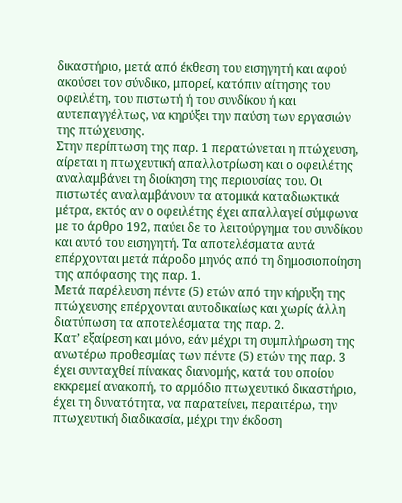δικαστήριο, μετά από έκθεση του εισηγητή και αφού ακούσει τον σύνδικο, μπορεί, κατόπιν αίτησης του οφειλέτη, του πιστωτή ή του συνδίκου ή και αυτεπαγγέλτως, να κηρύξει την παύση των εργασιών της πτώχευσης.
Στην περίπτωση της παρ. 1 περατώνεται η πτώχευση, αίρεται η πτωχευτική απαλλοτρίωση και ο οφειλέτης αναλαμβάνει τη διοίκηση της περιουσίας του. Οι πιστωτές αναλαμβάνουν τα ατομικά καταδιωκτικά μέτρα, εκτός αν ο οφειλέτης έχει απαλλαγεί σύμφωνα με το άρθρο 192, παύει δε το λειτούργημα του συνδίκου και αυτό του εισηγητή. Τα αποτελέσματα αυτά επέρχονται μετά πάροδο μηνός από τη δημοσιοποίηση της απόφασης της παρ. 1.
Μετά παρέλευση πέντε (5) ετών από την κήρυξη της πτώχευσης επέρχονται αυτοδικαίως και χωρίς άλλη διατύπωση τα αποτελέσματα της παρ. 2.
Κατ’ εξαίρεση και μόνο, εάν μέχρι τη συμπλήρωση της ανωτέρω προθεσμίας των πέντε (5) ετών της παρ. 3 έχει συνταχθεί πίνακας διανομής, κατά του οποίου εκκρεμεί ανακοπή, το αρμόδιο πτωχευτικό δικαστήριο, έχει τη δυνατότητα, να παρατείνει, περαιτέρω, την πτωχευτική διαδικασία, μέχρι την έκδοση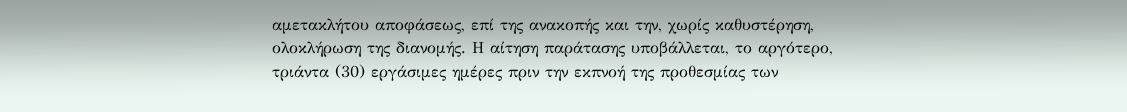αμετακλήτου αποφάσεως, επί της ανακοπής και την, χωρίς καθυστέρηση, ολοκλήρωση της διανομής. Η αίτηση παράτασης υποβάλλεται, το αργότερο, τριάντα (30) εργάσιμες ημέρες πριν την εκπνοή της προθεσμίας των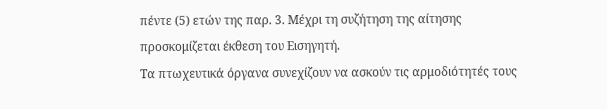πέντε (5) ετών της παρ. 3. Μέχρι τη συζήτηση της αίτησης προσκομίζεται έκθεση του Εισηγητή.
Τα πτωχευτικά όργανα συνεχίζουν να ασκούν τις αρμοδιότητές τους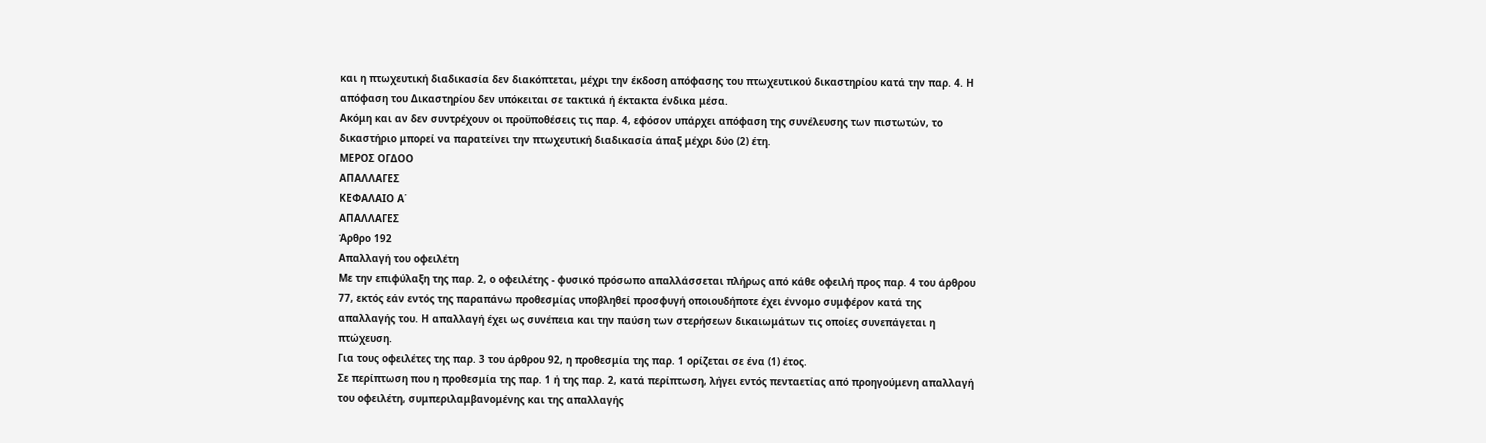και η πτωχευτική διαδικασία δεν διακόπτεται, μέχρι την έκδοση απόφασης του πτωχευτικού δικαστηρίου κατά την παρ. 4. Η απόφαση του Δικαστηρίου δεν υπόκειται σε τακτικά ή έκτακτα ένδικα μέσα.
Ακόμη και αν δεν συντρέχουν οι προϋποθέσεις τις παρ. 4, εφόσον υπάρχει απόφαση της συνέλευσης των πιστωτών, το δικαστήριο μπορεί να παρατείνει την πτωχευτική διαδικασία άπαξ μέχρι δύο (2) έτη.
ΜΕΡΟΣ ΟΓΔΟΟ
ΑΠΑΛΛΑΓΕΣ
ΚΕΦΑΛΑΙΟ Α΄
ΑΠΑΛΛΑΓΕΣ
Άρθρο 192
Απαλλαγή του οφειλέτη
Με την επιφύλαξη της παρ. 2, ο οφειλέτης - φυσικό πρόσωπο απαλλάσσεται πλήρως από κάθε οφειλή προς παρ. 4 του άρθρου 77, εκτός εάν εντός της παραπάνω προθεσμίας υποβληθεί προσφυγή οποιουδήποτε έχει έννομο συμφέρον κατά της απαλλαγής του. Η απαλλαγή έχει ως συνέπεια και την παύση των στερήσεων δικαιωμάτων τις οποίες συνεπάγεται η πτώχευση.
Για τους οφειλέτες της παρ. 3 του άρθρου 92, η προθεσμία της παρ. 1 ορίζεται σε ένα (1) έτος.
Σε περίπτωση που η προθεσμία της παρ. 1 ή της παρ. 2, κατά περίπτωση, λήγει εντός πενταετίας από προηγούμενη απαλλαγή του οφειλέτη, συμπεριλαμβανομένης και της απαλλαγής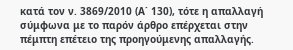κατά τον ν. 3869/2010 (Α΄ 130), τότε η απαλλαγή σύμφωνα με το παρόν άρθρο επέρχεται στην πέμπτη επέτειο της προηγούμενης απαλλαγής.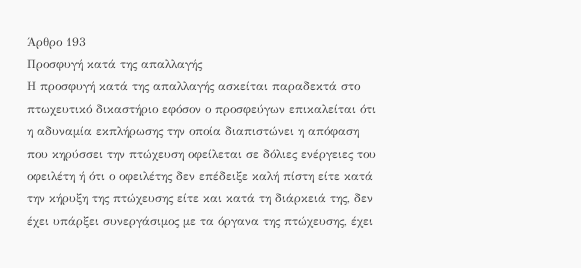Άρθρο 193
Προσφυγή κατά της απαλλαγής
Η προσφυγή κατά της απαλλαγής ασκείται παραδεκτά στο πτωχευτικό δικαστήριο εφόσον ο προσφεύγων επικαλείται ότι η αδυναμία εκπλήρωσης την οποία διαπιστώνει η απόφαση που κηρύσσει την πτώχευση οφείλεται σε δόλιες ενέργειες του οφειλέτη ή ότι ο οφειλέτης δεν επέδειξε καλή πίστη είτε κατά την κήρυξη της πτώχευσης είτε και κατά τη διάρκειά της, δεν έχει υπάρξει συνεργάσιμος με τα όργανα της πτώχευσης, έχει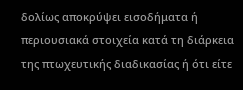δολίως αποκρύψει εισοδήματα ή περιουσιακά στοιχεία κατά τη διάρκεια της πτωχευτικής διαδικασίας ή ότι είτε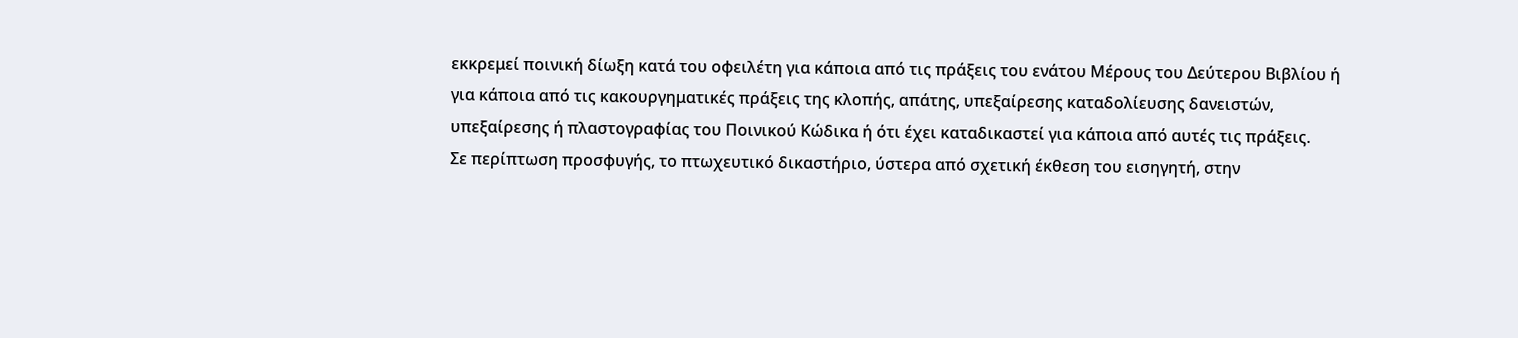εκκρεμεί ποινική δίωξη κατά του οφειλέτη για κάποια από τις πράξεις του ενάτου Μέρους του Δεύτερου Βιβλίου ή για κάποια από τις κακουργηματικές πράξεις της κλοπής, απάτης, υπεξαίρεσης καταδολίευσης δανειστών, υπεξαίρεσης ή πλαστογραφίας του Ποινικού Κώδικα ή ότι έχει καταδικαστεί για κάποια από αυτές τις πράξεις.
Σε περίπτωση προσφυγής, το πτωχευτικό δικαστήριο, ύστερα από σχετική έκθεση του εισηγητή, στην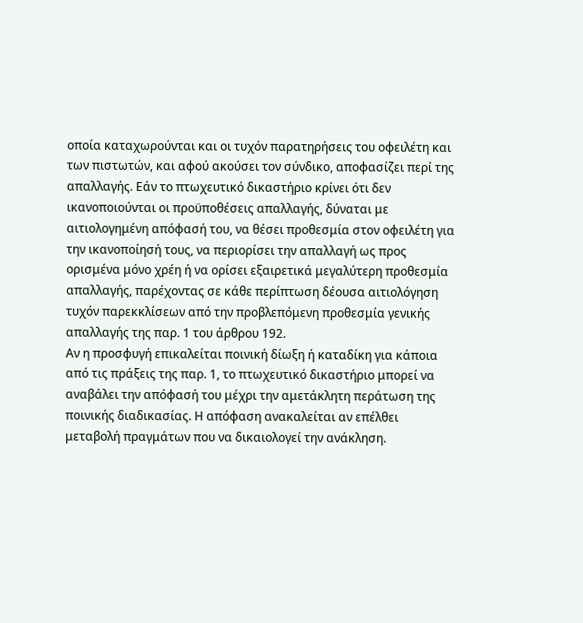οποία καταχωρούνται και οι τυχόν παρατηρήσεις του οφειλέτη και των πιστωτών, και αφού ακούσει τον σύνδικο, αποφασίζει περί της απαλλαγής. Εάν το πτωχευτικό δικαστήριο κρίνει ότι δεν ικανοποιούνται οι προϋποθέσεις απαλλαγής, δύναται με αιτιολογημένη απόφασή του, να θέσει προθεσμία στον οφειλέτη για την ικανοποίησή τους, να περιορίσει την απαλλαγή ως προς ορισμένα μόνο χρέη ή να ορίσει εξαιρετικά μεγαλύτερη προθεσμία απαλλαγής, παρέχοντας σε κάθε περίπτωση δέουσα αιτιολόγηση τυχόν παρεκκλίσεων από την προβλεπόμενη προθεσμία γενικής απαλλαγής της παρ. 1 του άρθρου 192.
Αν η προσφυγή επικαλείται ποινική δίωξη ή καταδίκη για κάποια από τις πράξεις της παρ. 1, το πτωχευτικό δικαστήριο μπορεί να αναβάλει την απόφασή του μέχρι την αμετάκλητη περάτωση της ποινικής διαδικασίας. Η απόφαση ανακαλείται αν επέλθει μεταβολή πραγμάτων που να δικαιολογεί την ανάκληση.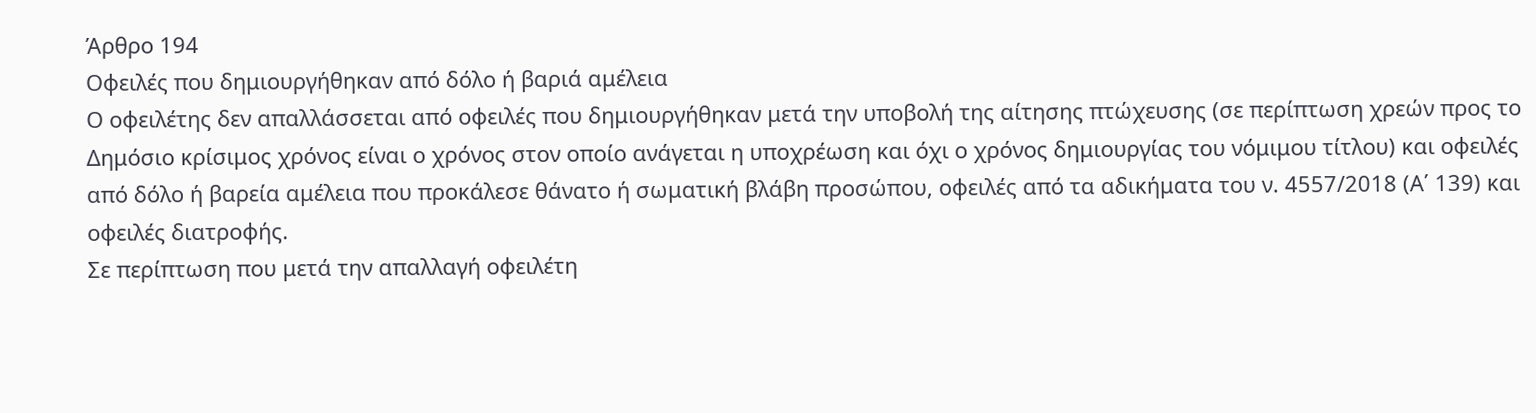Άρθρο 194
Οφειλές που δημιουργήθηκαν από δόλο ή βαριά αμέλεια
Ο οφειλέτης δεν απαλλάσσεται από οφειλές που δημιουργήθηκαν μετά την υποβολή της αίτησης πτώχευσης (σε περίπτωση χρεών προς το Δημόσιο κρίσιμος χρόνος είναι ο χρόνος στον οποίο ανάγεται η υποχρέωση και όχι ο χρόνος δημιουργίας του νόμιμου τίτλου) και οφειλές από δόλο ή βαρεία αμέλεια που προκάλεσε θάνατο ή σωματική βλάβη προσώπου, οφειλές από τα αδικήματα του ν. 4557/2018 (Α΄ 139) και οφειλές διατροφής.
Σε περίπτωση που μετά την απαλλαγή οφειλέτη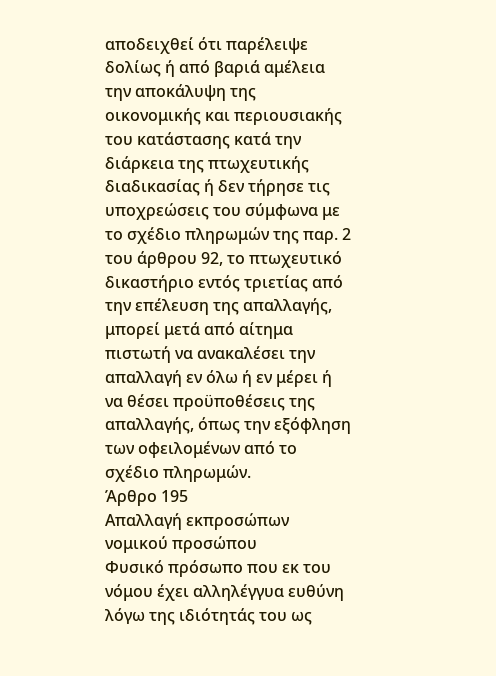αποδειχθεί ότι παρέλειψε δολίως ή από βαριά αμέλεια την αποκάλυψη της οικονομικής και περιουσιακής του κατάστασης κατά την διάρκεια της πτωχευτικής διαδικασίας ή δεν τήρησε τις υποχρεώσεις του σύμφωνα με το σχέδιο πληρωμών της παρ. 2 του άρθρου 92, το πτωχευτικό δικαστήριο εντός τριετίας από την επέλευση της απαλλαγής, μπορεί μετά από αίτημα πιστωτή να ανακαλέσει την απαλλαγή εν όλω ή εν μέρει ή να θέσει προϋποθέσεις της απαλλαγής, όπως την εξόφληση των οφειλομένων από το σχέδιο πληρωμών.
Άρθρο 195
Απαλλαγή εκπροσώπων νομικού προσώπου
Φυσικό πρόσωπο που εκ του νόμου έχει αλληλέγγυα ευθύνη λόγω της ιδιότητάς του ως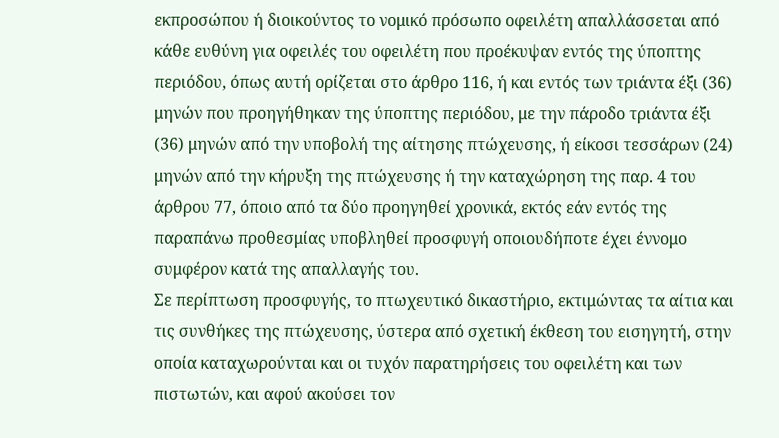εκπροσώπου ή διοικούντος το νομικό πρόσωπο οφειλέτη απαλλάσσεται από κάθε ευθύνη για οφειλές του οφειλέτη που προέκυψαν εντός της ύποπτης περιόδου, όπως αυτή ορίζεται στο άρθρο 116, ή και εντός των τριάντα έξι (36) μηνών που προηγήθηκαν της ύποπτης περιόδου, με την πάροδο τριάντα έξι (36) μηνών από την υποβολή της αίτησης πτώχευσης, ή είκοσι τεσσάρων (24) μηνών από την κήρυξη της πτώχευσης ή την καταχώρηση της παρ. 4 του άρθρου 77, όποιο από τα δύο προηγηθεί χρονικά, εκτός εάν εντός της παραπάνω προθεσμίας υποβληθεί προσφυγή οποιουδήποτε έχει έννομο συμφέρον κατά της απαλλαγής του.
Σε περίπτωση προσφυγής, το πτωχευτικό δικαστήριο, εκτιμώντας τα αίτια και τις συνθήκες της πτώχευσης, ύστερα από σχετική έκθεση του εισηγητή, στην οποία καταχωρούνται και οι τυχόν παρατηρήσεις του οφειλέτη και των πιστωτών, και αφού ακούσει τον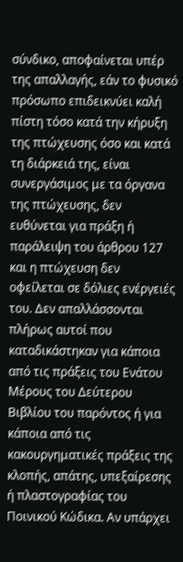σύνδικο, αποφαίνεται υπέρ της απαλλαγής, εάν το φυσικό πρόσωπο επιδεικνύει καλή πίστη τόσο κατά την κήρυξη της πτώχευσης όσο και κατά τη διάρκειά της, είναι συνεργάσιμος με τα όργανα της πτώχευσης, δεν ευθύνεται για πράξη ή παράλειψη του άρθρου 127 και η πτώχευση δεν οφείλεται σε δόλιες ενέργειές του. Δεν απαλλάσσονται πλήρως αυτοί που καταδικάστηκαν για κάποια από τις πράξεις του Ενάτου Μέρους του Δεύτερου Βιβλίου του παρόντος ή για κάποια από τις κακουργηματικές πράξεις της κλοπής, απάτης, υπεξαίρεσης ή πλαστογραφίας του Ποινικού Κώδικα. Αν υπάρχει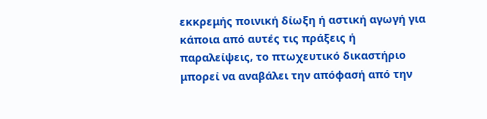εκκρεμής ποινική δίωξη ή αστική αγωγή για κάποια από αυτές τις πράξεις ή παραλείψεις, το πτωχευτικό δικαστήριο μπορεί να αναβάλει την απόφασή από την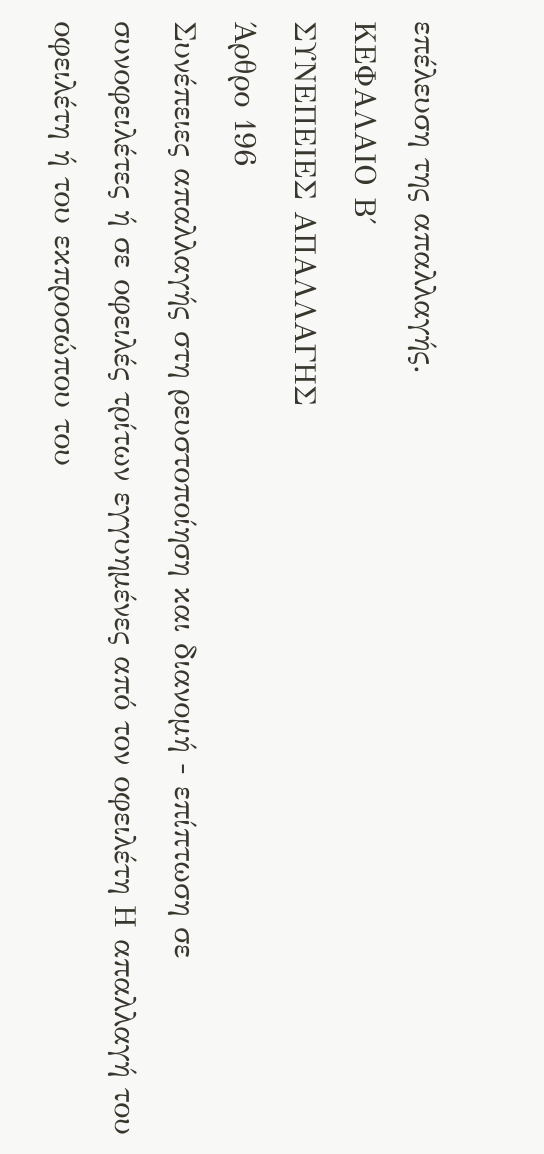επέλευση της απαλλαγής.
ΚΕΦΑΛΑΙΟ Β΄
ΣΥΝΕΠΕΙΕΣ ΑΠΑΛΛΑΓΗΣ
Άρθρο 196
Συνέπειες απαλλαγής στη ρευστοποίηση και διανομή - επίπτωση σε συνοφειλέτες ή σε οφειλές τρίτων εγγυημένες από τον οφειλέτη Η απαλλαγή του οφειλέτη ή του εκπροσώπου του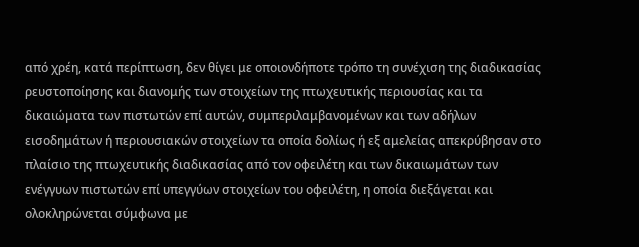από χρέη, κατά περίπτωση, δεν θίγει με οποιονδήποτε τρόπο τη συνέχιση της διαδικασίας ρευστοποίησης και διανομής των στοιχείων της πτωχευτικής περιουσίας και τα δικαιώματα των πιστωτών επί αυτών, συμπεριλαμβανομένων και των αδήλων εισοδημάτων ή περιουσιακών στοιχείων τα οποία δολίως ή εξ αμελείας απεκρύβησαν στο πλαίσιο της πτωχευτικής διαδικασίας από τον οφειλέτη και των δικαιωμάτων των ενέγγυων πιστωτών επί υπεγγύων στοιχείων του οφειλέτη, η οποία διεξάγεται και ολοκληρώνεται σύμφωνα με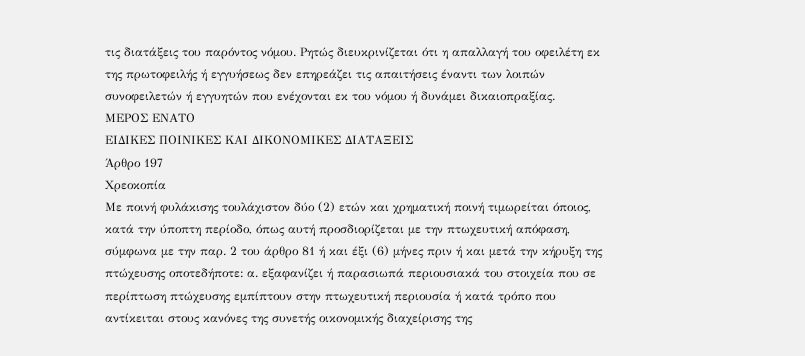τις διατάξεις του παρόντος νόμου. Ρητώς διευκρινίζεται ότι η απαλλαγή του οφειλέτη εκ της πρωτοφειλής ή εγγυήσεως δεν επηρεάζει τις απαιτήσεις έναντι των λοιπών συνοφειλετών ή εγγυητών που ενέχονται εκ του νόμου ή δυνάμει δικαιοπραξίας.
ΜΕΡΟΣ ΕΝΑΤΟ
ΕΙΔΙΚΕΣ ΠΟΙΝΙΚΕΣ ΚΑΙ ΔΙΚΟΝΟΜΙΚΕΣ ΔΙΑΤΑΞΕΙΣ
Άρθρο 197
Χρεοκοπία
Με ποινή φυλάκισης τουλάχιστον δύο (2) ετών και χρηματική ποινή τιμωρείται όποιος, κατά την ύποπτη περίοδο, όπως αυτή προσδιορίζεται με την πτωχευτική απόφαση, σύμφωνα με την παρ. 2 του άρθρο 81 ή και έξι (6) μήνες πριν ή και μετά την κήρυξη της πτώχευσης οποτεδήποτε: α. εξαφανίζει ή παρασιωπά περιουσιακά του στοιχεία που σε περίπτωση πτώχευσης εμπίπτουν στην πτωχευτική περιουσία ή κατά τρόπο που αντίκειται στους κανόνες της συνετής οικονομικής διαχείρισης της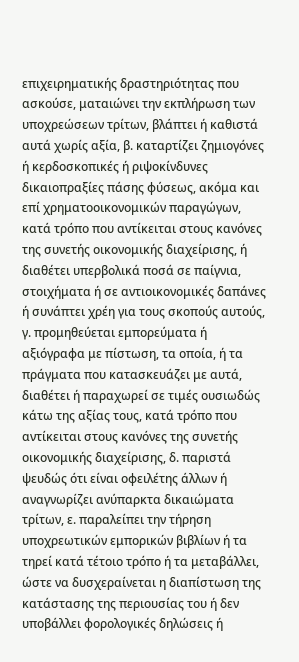επιχειρηματικής δραστηριότητας που ασκούσε, ματαιώνει την εκπλήρωση των υποχρεώσεων τρίτων, βλάπτει ή καθιστά αυτά χωρίς αξία, β. καταρτίζει ζημιογόνες ή κερδοσκοπικές ή ριψοκίνδυνες δικαιοπραξίες πάσης φύσεως, ακόμα και επί χρηματοοικονομικών παραγώγων, κατά τρόπο που αντίκειται στους κανόνες της συνετής οικονομικής διαχείρισης, ή διαθέτει υπερβολικά ποσά σε παίγνια, στοιχήματα ή σε αντιοικονομικές δαπάνες ή συνάπτει χρέη για τους σκοπούς αυτούς, γ. προμηθεύεται εμπορεύματα ή αξιόγραφα με πίστωση, τα οποία, ή τα πράγματα που κατασκευάζει με αυτά, διαθέτει ή παραχωρεί σε τιμές ουσιωδώς κάτω της αξίας τους, κατά τρόπο που αντίκειται στους κανόνες της συνετής οικονομικής διαχείρισης, δ. παριστά ψευδώς ότι είναι οφειλέτης άλλων ή αναγνωρίζει ανύπαρκτα δικαιώματα τρίτων, ε. παραλείπει την τήρηση υποχρεωτικών εμπορικών βιβλίων ή τα τηρεί κατά τέτοιο τρόπο ή τα μεταβάλλει, ώστε να δυσχεραίνεται η διαπίστωση της κατάστασης της περιουσίας του ή δεν υποβάλλει φορολογικές δηλώσεις ή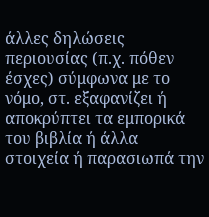άλλες δηλώσεις περιουσίας (π.χ. πόθεν έσχες) σύμφωνα με το νόμο, στ. εξαφανίζει ή αποκρύπτει τα εμπορικά του βιβλία ή άλλα στοιχεία ή παρασιωπά την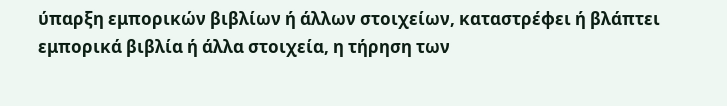ύπαρξη εμπορικών βιβλίων ή άλλων στοιχείων, καταστρέφει ή βλάπτει εμπορικά βιβλία ή άλλα στοιχεία, η τήρηση των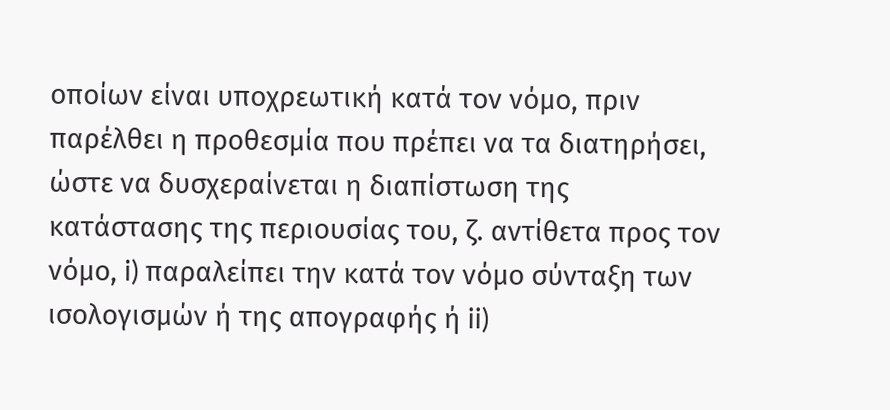οποίων είναι υποχρεωτική κατά τον νόμο, πριν παρέλθει η προθεσμία που πρέπει να τα διατηρήσει, ώστε να δυσχεραίνεται η διαπίστωση της κατάστασης της περιουσίας του, ζ. αντίθετα προς τον νόμο, i) παραλείπει την κατά τον νόμο σύνταξη των ισολογισμών ή της απογραφής ή ii)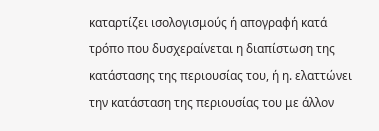καταρτίζει ισολογισμούς ή απογραφή κατά τρόπο που δυσχεραίνεται η διαπίστωση της κατάστασης της περιουσίας του, ή η. ελαττώνει την κατάσταση της περιουσίας του με άλλον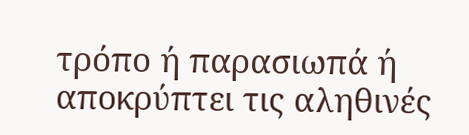τρόπο ή παρασιωπά ή αποκρύπτει τις αληθινές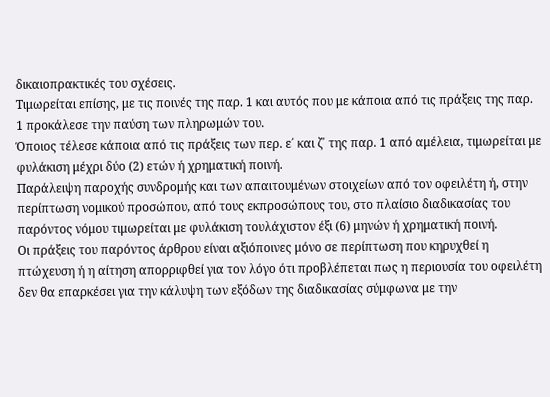δικαιοπρακτικές του σχέσεις.
Τιμωρείται επίσης, με τις ποινές της παρ. 1 και αυτός που με κάποια από τις πράξεις της παρ. 1 προκάλεσε την παύση των πληρωμών του.
Όποιος τέλεσε κάποια από τις πράξεις των περ. ε΄ και ζ΄ της παρ. 1 από αμέλεια, τιμωρείται με φυλάκιση μέχρι δύο (2) ετών ή χρηματική ποινή.
Παράλειψη παροχής συνδρομής και των απαιτουμένων στοιχείων από τον οφειλέτη ή, στην περίπτωση νομικού προσώπου, από τους εκπροσώπους του, στο πλαίσιο διαδικασίας του παρόντος νόμου τιμωρείται με φυλάκιση τουλάχιστον έξι (6) μηνών ή χρηματική ποινή.
Οι πράξεις του παρόντος άρθρου είναι αξιόποινες μόνο σε περίπτωση που κηρυχθεί η πτώχευση ή η αίτηση απορριφθεί για τον λόγο ότι προβλέπεται πως η περιουσία του οφειλέτη δεν θα επαρκέσει για την κάλυψη των εξόδων της διαδικασίας σύμφωνα με την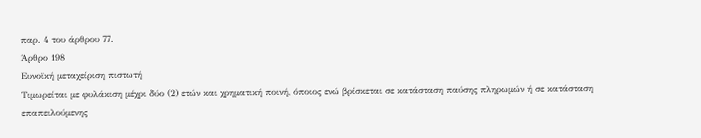παρ. 4 του άρθρου 77.
Άρθρο 198
Ευνοϊκή μεταχείριση πιστωτή
Τιμωρείται με φυλάκιση μέχρι δύο (2) ετών και χρηματική ποινή, όποιος ενώ βρίσκεται σε κατάσταση παύσης πληρωμών ή σε κατάσταση επαπειλούμενης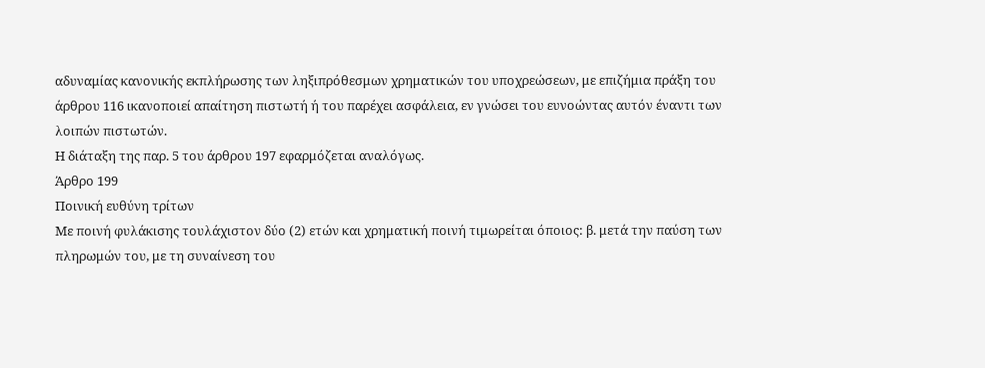αδυναμίας κανονικής εκπλήρωσης των ληξιπρόθεσμων χρηματικών του υποχρεώσεων, με επιζήμια πράξη του άρθρου 116 ικανοποιεί απαίτηση πιστωτή ή του παρέχει ασφάλεια, εν γνώσει του ευνοώντας αυτόν έναντι των λοιπών πιστωτών.
Η διάταξη της παρ. 5 του άρθρου 197 εφαρμόζεται αναλόγως.
Άρθρο 199
Ποινική ευθύνη τρίτων
Με ποινή φυλάκισης τουλάχιστον δύο (2) ετών και χρηματική ποινή τιμωρείται όποιος: β. μετά την παύση των πληρωμών του, με τη συναίνεση του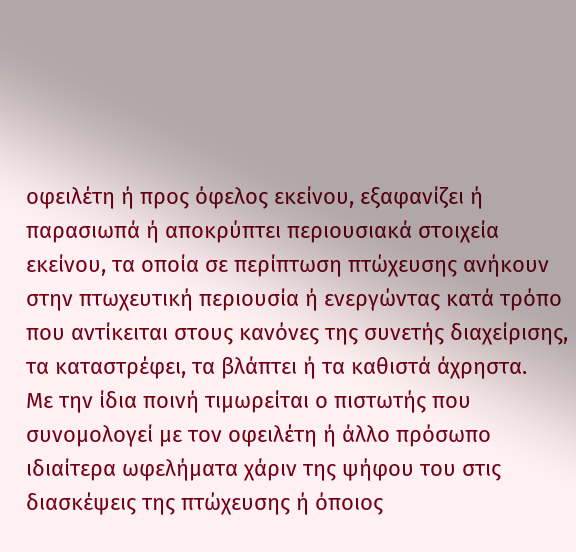οφειλέτη ή προς όφελος εκείνου, εξαφανίζει ή παρασιωπά ή αποκρύπτει περιουσιακά στοιχεία εκείνου, τα οποία σε περίπτωση πτώχευσης ανήκουν στην πτωχευτική περιουσία ή ενεργώντας κατά τρόπο που αντίκειται στους κανόνες της συνετής διαχείρισης, τα καταστρέφει, τα βλάπτει ή τα καθιστά άχρηστα.
Με την ίδια ποινή τιμωρείται ο πιστωτής που συνομολογεί με τον οφειλέτη ή άλλο πρόσωπο ιδιαίτερα ωφελήματα χάριν της ψήφου του στις διασκέψεις της πτώχευσης ή όποιος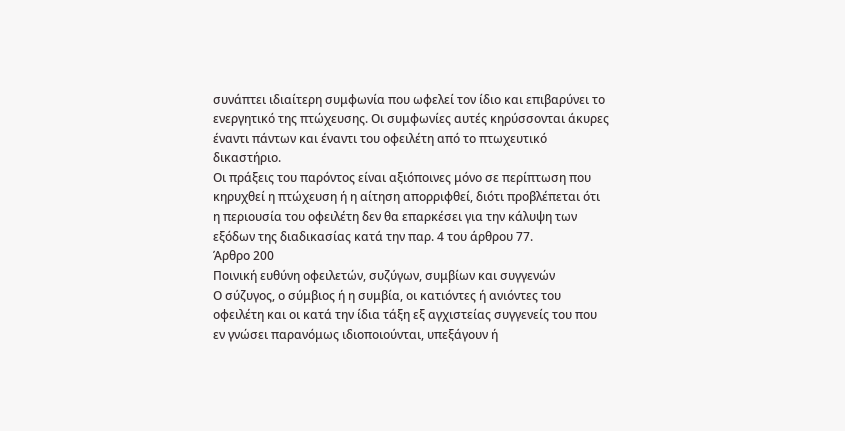συνάπτει ιδιαίτερη συμφωνία που ωφελεί τον ίδιο και επιβαρύνει το ενεργητικό της πτώχευσης. Οι συμφωνίες αυτές κηρύσσονται άκυρες έναντι πάντων και έναντι του οφειλέτη από το πτωχευτικό δικαστήριο.
Οι πράξεις του παρόντος είναι αξιόποινες μόνο σε περίπτωση που κηρυχθεί η πτώχευση ή η αίτηση απορριφθεί, διότι προβλέπεται ότι η περιουσία του οφειλέτη δεν θα επαρκέσει για την κάλυψη των εξόδων της διαδικασίας κατά την παρ. 4 του άρθρου 77.
Άρθρο 200
Ποινική ευθύνη οφειλετών, συζύγων, συμβίων και συγγενών
Ο σύζυγος, ο σύμβιος ή η συμβία, οι κατιόντες ή ανιόντες του οφειλέτη και οι κατά την ίδια τάξη εξ αγχιστείας συγγενείς του που εν γνώσει παρανόμως ιδιοποιούνται, υπεξάγουν ή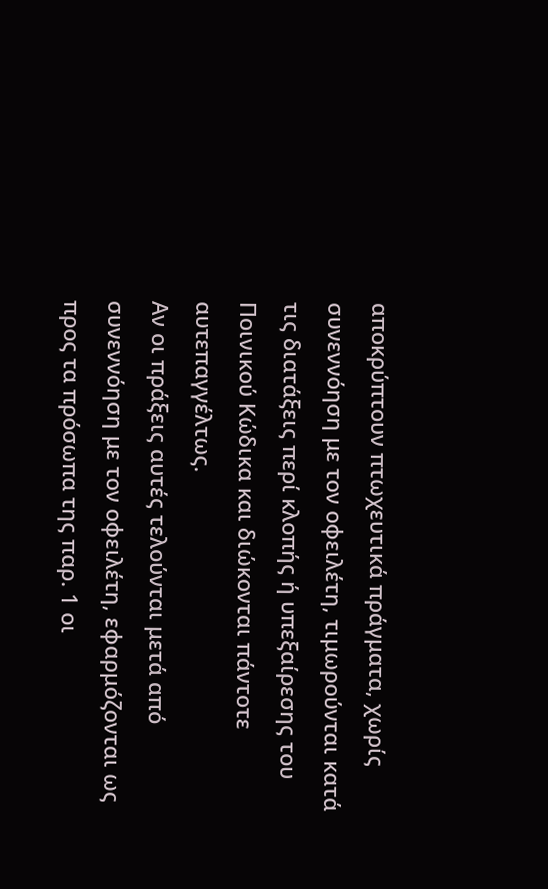αποκρύπτουν πτωχευτικά πράγματα, χωρίς συνεννόηση με τον οφειλέτη, τιμωρούνται κατά τις διατάξεις περί κλοπής ή υπεξαίρεσης του Ποινικού Κώδικα και διώκονται πάντοτε αυτεπαγγέλτως.
Αν οι πράξεις αυτές τελούνται μετά από συνεννόηση με τον οφειλέτη, εφαρμόζονται ως προς τα πρόσωπα της παρ. 1 οι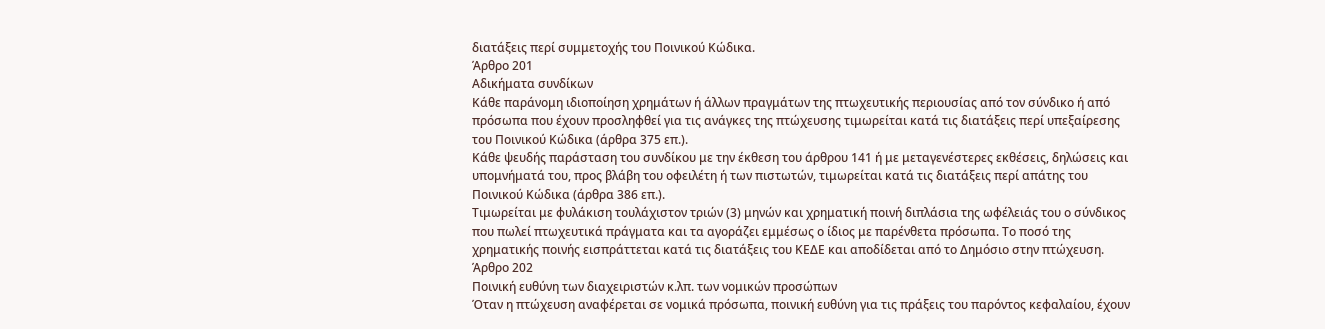διατάξεις περί συμμετοχής του Ποινικού Κώδικα.
Άρθρο 201
Αδικήματα συνδίκων
Κάθε παράνομη ιδιοποίηση χρημάτων ή άλλων πραγμάτων της πτωχευτικής περιουσίας από τον σύνδικο ή από πρόσωπα που έχουν προσληφθεί για τις ανάγκες της πτώχευσης τιμωρείται κατά τις διατάξεις περί υπεξαίρεσης του Ποινικού Κώδικα (άρθρα 375 επ.).
Κάθε ψευδής παράσταση του συνδίκου με την έκθεση του άρθρου 141 ή με μεταγενέστερες εκθέσεις, δηλώσεις και υπομνήματά του, προς βλάβη του οφειλέτη ή των πιστωτών, τιμωρείται κατά τις διατάξεις περί απάτης του Ποινικού Κώδικα (άρθρα 386 επ.).
Τιμωρείται με φυλάκιση τουλάχιστον τριών (3) μηνών και χρηματική ποινή διπλάσια της ωφέλειάς του ο σύνδικος που πωλεί πτωχευτικά πράγματα και τα αγοράζει εμμέσως ο ίδιος με παρένθετα πρόσωπα. Το ποσό της χρηματικής ποινής εισπράττεται κατά τις διατάξεις του ΚΕΔΕ και αποδίδεται από το Δημόσιο στην πτώχευση.
Άρθρο 202
Ποινική ευθύνη των διαχειριστών κ.λπ. των νομικών προσώπων
Όταν η πτώχευση αναφέρεται σε νομικά πρόσωπα, ποινική ευθύνη για τις πράξεις του παρόντος κεφαλαίου, έχουν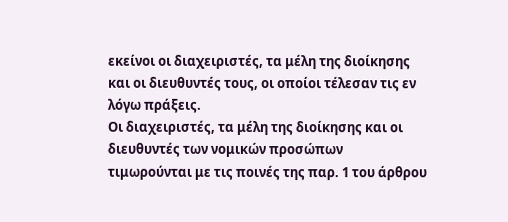εκείνοι οι διαχειριστές, τα μέλη της διοίκησης και οι διευθυντές τους, οι οποίοι τέλεσαν τις εν λόγω πράξεις.
Οι διαχειριστές, τα μέλη της διοίκησης και οι διευθυντές των νομικών προσώπων τιμωρούνται με τις ποινές της παρ. 1 του άρθρου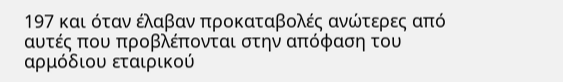197 και όταν έλαβαν προκαταβολές ανώτερες από αυτές που προβλέπονται στην απόφαση του αρμόδιου εταιρικού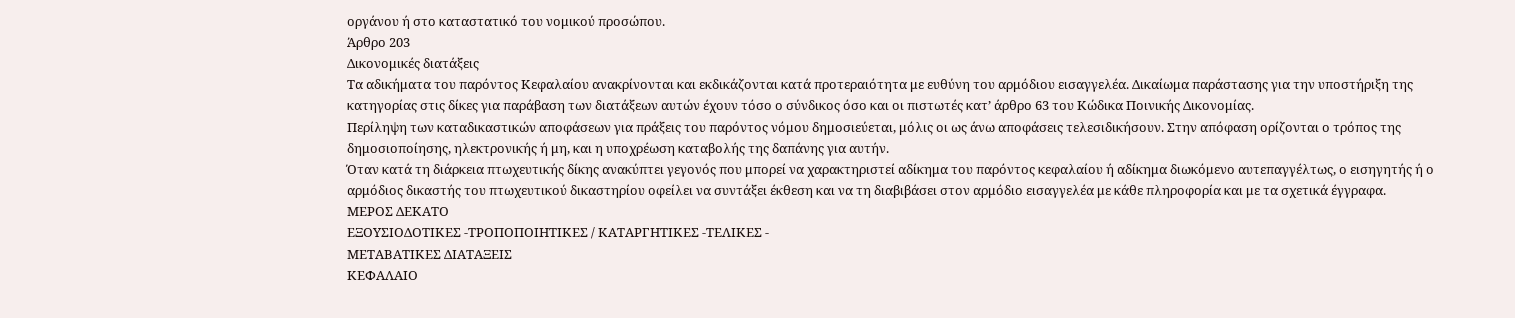οργάνου ή στο καταστατικό του νομικού προσώπου.
Άρθρο 203
Δικονομικές διατάξεις
Τα αδικήματα του παρόντος Κεφαλαίου ανακρίνονται και εκδικάζονται κατά προτεραιότητα με ευθύνη του αρμόδιου εισαγγελέα. Δικαίωμα παράστασης για την υποστήριξη της κατηγορίας στις δίκες για παράβαση των διατάξεων αυτών έχουν τόσο ο σύνδικος όσο και οι πιστωτές κατ’ άρθρο 63 του Κώδικα Ποινικής Δικονομίας.
Περίληψη των καταδικαστικών αποφάσεων για πράξεις του παρόντος νόμου δημοσιεύεται, μόλις οι ως άνω αποφάσεις τελεσιδικήσουν. Στην απόφαση ορίζονται ο τρόπος της δημοσιοποίησης, ηλεκτρονικής ή μη, και η υποχρέωση καταβολής της δαπάνης για αυτήν.
Όταν κατά τη διάρκεια πτωχευτικής δίκης ανακύπτει γεγονός που μπορεί να χαρακτηριστεί αδίκημα του παρόντος κεφαλαίου ή αδίκημα διωκόμενο αυτεπαγγέλτως, ο εισηγητής ή ο αρμόδιος δικαστής του πτωχευτικού δικαστηρίου οφείλει να συντάξει έκθεση και να τη διαβιβάσει στον αρμόδιο εισαγγελέα με κάθε πληροφορία και με τα σχετικά έγγραφα.
ΜΕΡΟΣ ΔΕΚΑΤΟ
ΕΞΟΥΣΙΟΔΟΤΙΚΕΣ -ΤΡΟΠΟΠΟΙΗΤΙΚΕΣ / ΚΑΤΑΡΓΗΤΙΚΕΣ -ΤΕΛΙΚΕΣ -
ΜΕΤΑΒΑΤΙΚΕΣ ΔΙΑΤΑΞΕΙΣ
ΚΕΦΑΛΑΙΟ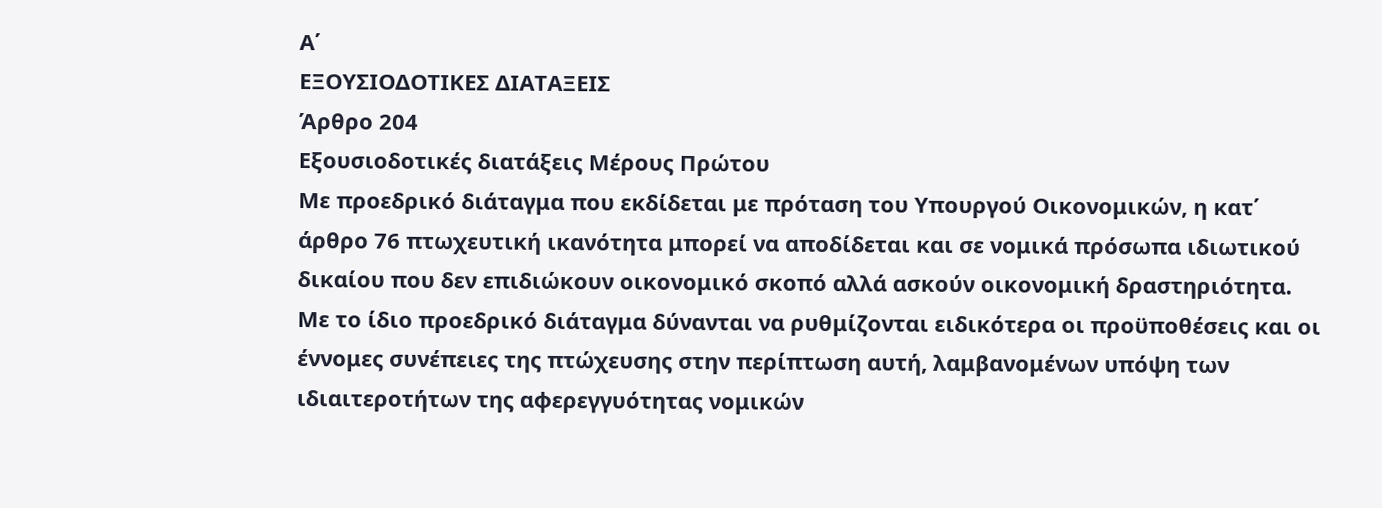Α΄
ΕΞΟΥΣΙΟΔΟΤΙΚΕΣ ΔΙΑΤΑΞΕΙΣ
Άρθρο 204
Εξουσιοδοτικές διατάξεις Μέρους Πρώτου
Με προεδρικό διάταγμα που εκδίδεται με πρόταση του Υπουργού Οικονομικών, η κατ΄ άρθρο 76 πτωχευτική ικανότητα μπορεί να αποδίδεται και σε νομικά πρόσωπα ιδιωτικού δικαίου που δεν επιδιώκουν οικονομικό σκοπό αλλά ασκούν οικονομική δραστηριότητα. Με το ίδιο προεδρικό διάταγμα δύνανται να ρυθμίζονται ειδικότερα οι προϋποθέσεις και οι έννομες συνέπειες της πτώχευσης στην περίπτωση αυτή, λαμβανομένων υπόψη των ιδιαιτεροτήτων της αφερεγγυότητας νομικών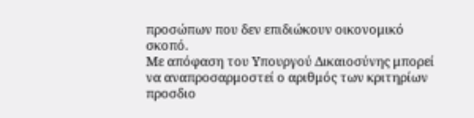προσώπων που δεν επιδιώκουν οικονομικό σκοπό.
Με απόφαση του Υπουργού Δικαιοσύνης μπορεί να αναπροσαρμοστεί ο αριθμός των κριτηρίων προσδιο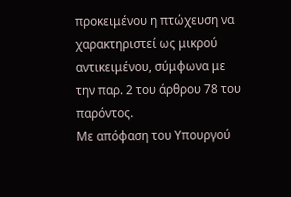προκειμένου η πτώχευση να χαρακτηριστεί ως μικρού αντικειμένου, σύμφωνα με την παρ. 2 του άρθρου 78 του παρόντος.
Με απόφαση του Υπουργού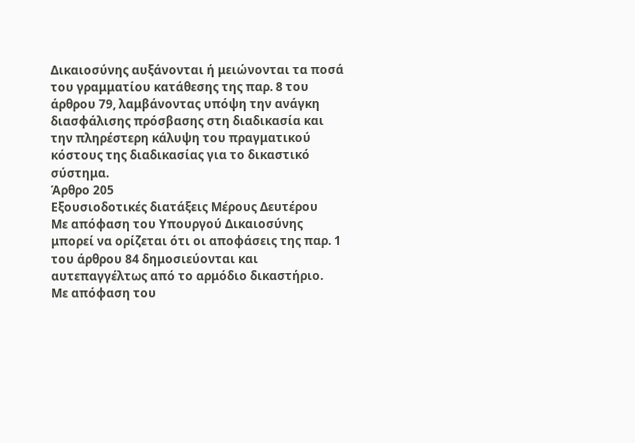Δικαιοσύνης αυξάνονται ή μειώνονται τα ποσά του γραμματίου κατάθεσης της παρ. 8 του άρθρου 79, λαμβάνοντας υπόψη την ανάγκη διασφάλισης πρόσβασης στη διαδικασία και την πληρέστερη κάλυψη του πραγματικού κόστους της διαδικασίας για το δικαστικό σύστημα.
Άρθρο 205
Εξουσιοδοτικές διατάξεις Μέρους Δευτέρου
Με απόφαση του Υπουργού Δικαιοσύνης μπορεί να ορίζεται ότι οι αποφάσεις της παρ. 1 του άρθρου 84 δημοσιεύονται και αυτεπαγγέλτως από το αρμόδιο δικαστήριο.
Με απόφαση του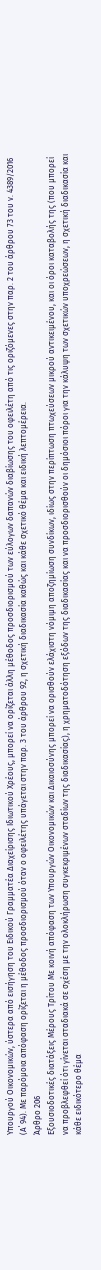Υπουργού Οικονομικών, ύστερα από εισήγηση του Ειδικού Γραμματέα Διαχείρισης Ιδιωτικού Χρέους, μπορεί να ορίζεται άλλη μέθοδος προσδιορισμού των εύλογων δαπανών διαβίωσης του οφειλέτη από τις οριζόμενες στην παρ. 2 του άρθρου 73 του ν. 4389/2016 (Α΄ 94). Με παρόμοια απόφαση ορίζεται η μέθοδος προσδιορισμού όταν ο οφειλέτης υπάγεται στην παρ. 3 του άρθρου 92, η σχετική διαδικασία καθώς και κάθε σχετικό θέμα και ειδική λεπτομέρεια.
Άρθρο 206
Εξουσιοδοτικές διατάξεις Μέρους Τρίτου Με κοινή απόφαση των Υπουργών Οικονομικών και Δικαιοσύνης μπορεί να ορισθούν ελάχιστη νόμιμη αποζημίωση συνδίκων, ιδίως στην περίπτωση πτωχεύσεων μικρού αντικειμένου, και οι όροι καταβολής της (που μπορεί να προβλεφθεί ότι γίνεται σταδιακά σε σχέση με την ολοκλήρωση συγκεκριμένων σταδίων της διαδικασίας), η χρηματοδότηση εξόδων της διαδικασίας και να προσδιορισθούν οι δημόσιοι πόροι για την κάλυψη των σχετικών υποχρεώσεων, η σχετική διαδικασία και κάθε ειδικότερο θέμα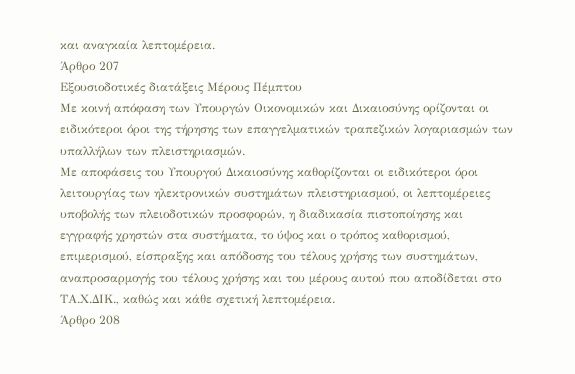και αναγκαία λεπτομέρεια.
Άρθρο 207
Εξουσιοδοτικές διατάξεις Μέρους Πέμπτου
Με κοινή απόφαση των Υπουργών Οικονομικών και Δικαιοσύνης ορίζονται οι ειδικότεροι όροι της τήρησης των επαγγελματικών τραπεζικών λογαριασμών των υπαλλήλων των πλειστηριασμών.
Με αποφάσεις του Υπουργού Δικαιοσύνης καθορίζονται οι ειδικότεροι όροι λειτουργίας των ηλεκτρονικών συστημάτων πλειστηριασμού, οι λεπτομέρειες υποβολής των πλειοδοτικών προσφορών, η διαδικασία πιστοποίησης και εγγραφής χρηστών στα συστήματα, το ύψος και ο τρόπος καθορισμού, επιμερισμού, είσπραξης και απόδοσης του τέλους χρήσης των συστημάτων, αναπροσαρμογής του τέλους χρήσης και του μέρους αυτού που αποδίδεται στο ΤΑ.Χ.ΔΙΚ., καθώς και κάθε σχετική λεπτομέρεια.
Άρθρο 208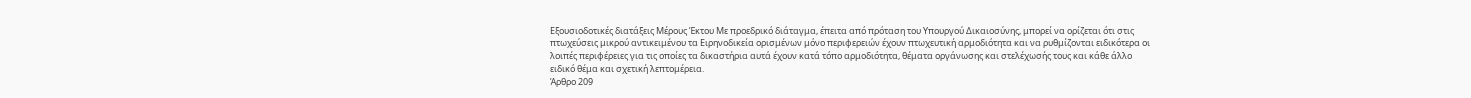Εξουσιοδοτικές διατάξεις Μέρους Έκτου Με προεδρικό διάταγμα, έπειτα από πρόταση του Υπουργού Δικαιοσύνης, μπορεί να ορίζεται ότι στις πτωχεύσεις μικρού αντικειμένου τα Ειρηνοδικεία ορισμένων μόνο περιφερειών έχουν πτωχευτική αρμοδιότητα και να ρυθμίζονται ειδικότερα οι λοιπές περιφέρειες για τις οποίες τα δικαστήρια αυτά έχουν κατά τόπο αρμοδιότητα, θέματα οργάνωσης και στελέχωσής τους και κάθε άλλο ειδικό θέμα και σχετική λεπτομέρεια.
Άρθρο 209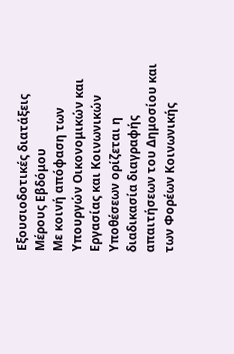Εξουσιοδοτικές διατάξεις Μέρους Εβδόμου
Με κοινή απόφαση των Υπουργών Οικονομικών και Εργασίας και Κοινωνικών Υποθέσεων ορίζεται η διαδικασία διαγραφής απαιτήσεων του Δημοσίου και των Φορέων Κοινωνικής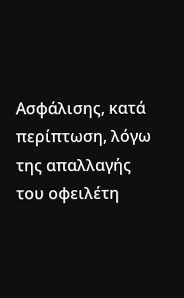Ασφάλισης, κατά περίπτωση, λόγω της απαλλαγής του οφειλέτη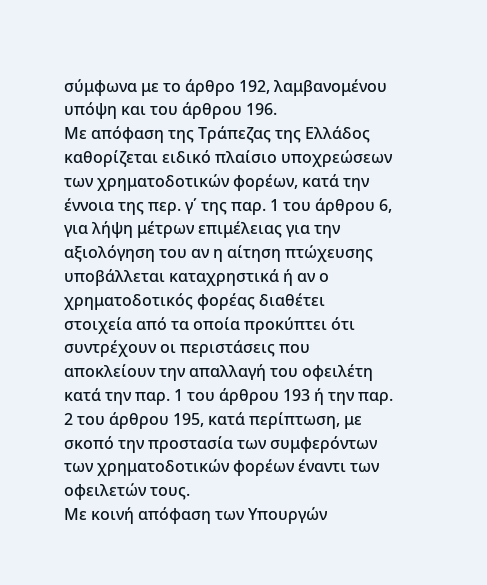σύμφωνα με το άρθρο 192, λαμβανομένου υπόψη και του άρθρου 196.
Με απόφαση της Τράπεζας της Ελλάδος καθορίζεται ειδικό πλαίσιο υποχρεώσεων των χρηματοδοτικών φορέων, κατά την έννοια της περ. γ΄ της παρ. 1 του άρθρου 6, για λήψη μέτρων επιμέλειας για την αξιολόγηση του αν η αίτηση πτώχευσης υποβάλλεται καταχρηστικά ή αν ο χρηματοδοτικός φορέας διαθέτει στοιχεία από τα οποία προκύπτει ότι συντρέχουν οι περιστάσεις που αποκλείουν την απαλλαγή του οφειλέτη κατά την παρ. 1 του άρθρου 193 ή την παρ. 2 του άρθρου 195, κατά περίπτωση, με σκοπό την προστασία των συμφερόντων των χρηματοδοτικών φορέων έναντι των οφειλετών τους.
Με κοινή απόφαση των Υπουργών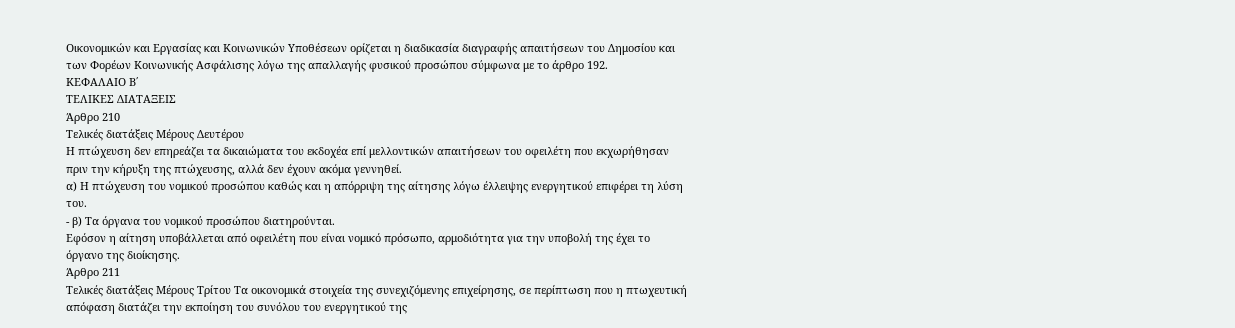Οικονομικών και Εργασίας και Κοινωνικών Υποθέσεων ορίζεται η διαδικασία διαγραφής απαιτήσεων του Δημοσίου και των Φορέων Κοινωνικής Ασφάλισης λόγω της απαλλαγής φυσικού προσώπου σύμφωνα με το άρθρο 192.
ΚΕΦΑΛΑΙΟ Β΄
ΤΕΛΙΚΕΣ ΔΙΑΤΑΞΕΙΣ
Άρθρο 210
Τελικές διατάξεις Μέρους Δευτέρου
Η πτώχευση δεν επηρεάζει τα δικαιώματα του εκδοχέα επί μελλοντικών απαιτήσεων του οφειλέτη που εκχωρήθησαν πριν την κήρυξη της πτώχευσης, αλλά δεν έχουν ακόμα γεννηθεί.
α) Η πτώχευση του νομικού προσώπου καθώς και η απόρριψη της αίτησης λόγω έλλειψης ενεργητικού επιφέρει τη λύση του.
- β) Τα όργανα του νομικού προσώπου διατηρούνται.
Εφόσον η αίτηση υποβάλλεται από οφειλέτη που είναι νομικό πρόσωπο, αρμοδιότητα για την υποβολή της έχει το όργανο της διοίκησης.
Άρθρο 211
Τελικές διατάξεις Μέρους Τρίτου Τα οικονομικά στοιχεία της συνεχιζόμενης επιχείρησης, σε περίπτωση που η πτωχευτική απόφαση διατάζει την εκποίηση του συνόλου του ενεργητικού της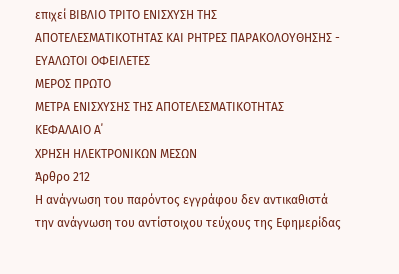επιχεί ΒΙΒΛΙΟ ΤΡΙΤΟ ΕΝΙΣΧΥΣΗ ΤΗΣ ΑΠΟΤΕΛΕΣΜΑΤΙΚΟΤΗΤΑΣ ΚΑΙ ΡΗΤΡΕΣ ΠΑΡΑΚΟΛΟΥΘΗΣΗΣ - ΕΥΑΛΩΤΟΙ ΟΦΕΙΛΕΤΕΣ
ΜΕΡΟΣ ΠΡΩΤΟ
ΜΕΤΡΑ ΕΝΙΣΧΥΣΗΣ ΤΗΣ ΑΠΟΤΕΛΕΣΜΑΤΙΚΟΤΗΤΑΣ
ΚΕΦΑΛΑΙΟ Α΄
ΧΡΗΣΗ ΗΛΕΚΤΡΟΝΙΚΩΝ ΜΕΣΩΝ
Άρθρο 212
Η ανάγνωση του παρόντος εγγράφου δεν αντικαθιστά την ανάγνωση του αντίστοιχου τεύχους της Εφημερίδας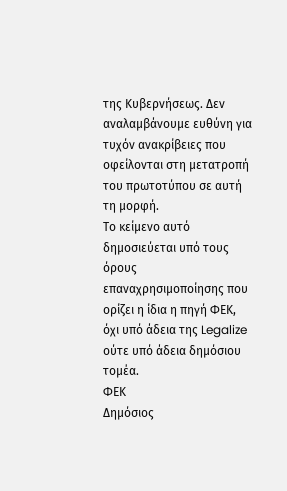της Κυβερνήσεως. Δεν αναλαμβάνουμε ευθύνη για τυχόν ανακρίβειες που οφείλονται στη μετατροπή του πρωτοτύπου σε αυτή τη μορφή.
Το κείμενο αυτό δημοσιεύεται υπό τους όρους επαναχρησιμοποίησης που ορίζει η ίδια η πηγή ΦΕΚ, όχι υπό άδεια της Legalize ούτε υπό άδεια δημόσιου τομέα.
ΦΕΚ
Δημόσιος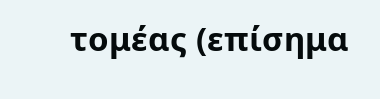τομέας (επίσημα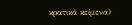κρατικά κείμενα)